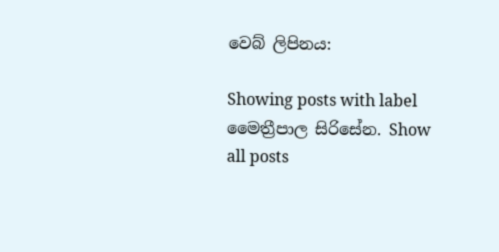වෙබ් ලිපිනය:

Showing posts with label මෛත්‍රීපාල සිරිසේන. Show all posts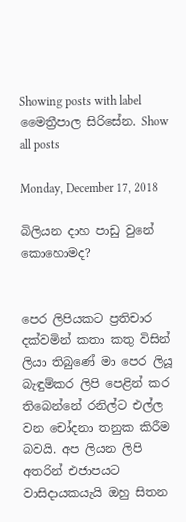Showing posts with label මෛත්‍රීපාල සිරිසේන. Show all posts

Monday, December 17, 2018

බිලියන දාහ පාඩු වුනේ කොහොමද?


පෙර ලිපියකට ප්‍රතිචාර දක්වමින් කතා කතු විසින් ලියා තිබුණේ මා පෙර ලියූ බැඳුම්කර ලිපි පෙළින් කර තිබෙන්නේ රනිල්ට එල්ල වන චෝදනා තනුක කිරීම බවයි. අප ලියන ලිපි අතරින් එජාපයට වාසිදායකයැයි ඔහු සිතන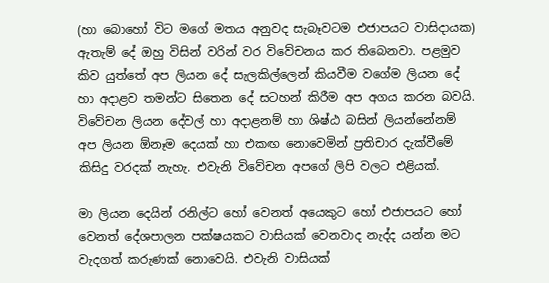(හා බොහෝ විට මගේ මතය අනුවද සැබෑවටම එජාපයට වාසිදායක) ඇතැම් දේ ඔහු විසින් වරින් වර විවේචනය කර තිබෙනවා. පළමුව කිව යුත්තේ අප ලියන දේ සැලකිල්ලෙන් කියවීම වගේම ලියන දේ හා අදාළව තමන්ට සිතෙන දේ සටහන් කිරීම අප අගය කරන බවයි. විවේචන ලියන දේවල් හා අදාළනම් හා ශිෂ්ඨ බසින් ලියන්නේනම් අප ලියන ඕනෑම දෙයක් හා එකඟ නොවෙමින් ප්‍රතිචාර දැක්වීමේ කිසිදු වරදක් නැහැ. එවැනි විවේචන අපගේ ලිපි වලට එළියක්.

මා ලියන දෙයින් රනිල්ට හෝ වෙනත් අයෙකුට හෝ එජාපයට හෝ වෙනත් දේශපාලන පක්ෂයකට වාසියක් වෙනවාද නැද්ද යන්න මට වැදගත් කරුණක් නොවෙයි. එවැනි වාසියක්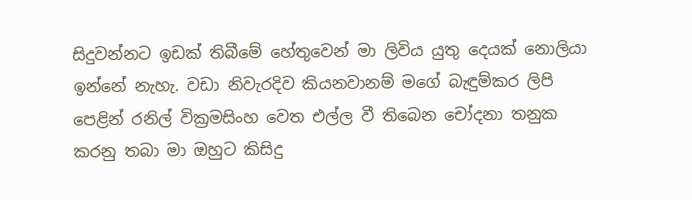සිදුවන්නට ඉඩක් තිබීමේ හේතුවෙන් මා ලිවිය යුතු දෙයක් නොලියා ඉන්නේ නැහැ. වඩා නිවැරදිව කියනවානම් මගේ බැඳුම්කර ලිපි පෙළින් රනිල් වික්‍රමසිංහ වෙත එල්ල වී තිබෙන චෝදනා තනුක කරනු තබා මා ඔහුට කිසිදු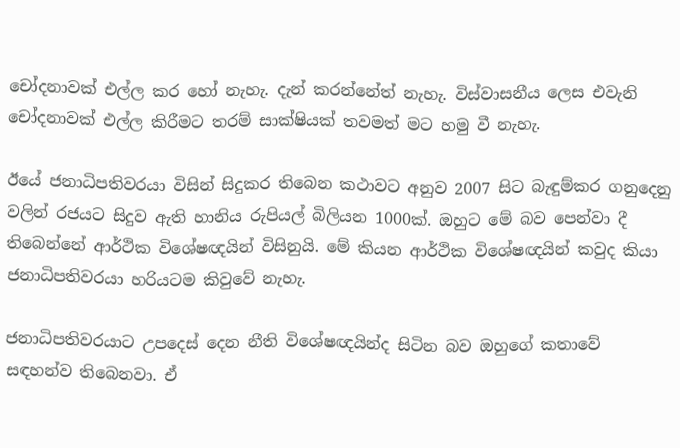චෝදනාවක් එල්ල කර හෝ නැහැ. දැන් කරන්නේත් නැහැ. විස්වාසනීය ලෙස එවැනි චෝදනාවක් එල්ල කිරීමට තරම් සාක්ෂියක් තවමත් මට හමු වී නැහැ.

ඊයේ ජනාධිපතිවරයා විසින් සිදුකර තිබෙන කථාවට අනුව 2007 සිට බැඳුම්කර ගනුදෙනු වලින් රජයට සිදුව ඇති හානිය රුපියල් බිලියන 1000ක්. ඔහුට මේ බව පෙන්වා දී තිබෙන්නේ ආර්ථික විශේෂඥයින් විසිනුයි. මේ කියන ආර්ථික විශේෂඥයින් කවුද කියා ජනාධිපතිවරයා හරියටම කිවුවේ නැහැ.

ජනාධිපතිවරයාට උපදෙස් දෙන නීති විශේෂඥයින්ද සිටින බව ඔහුගේ කතාවේ සඳහන්ව තිබෙනවා. ඒ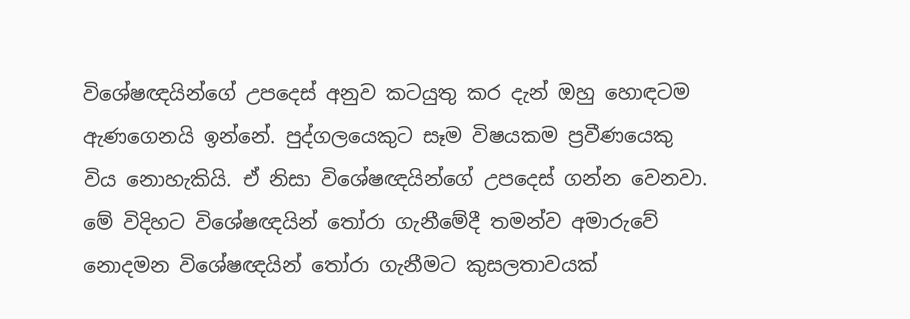විශේෂඥයින්ගේ උපදෙස් අනුව කටයුතු කර දැන් ඔහු හොඳටම ඇණගෙනයි ඉන්නේ. පුද්ගලයෙකුට සෑම විෂයකම ප්‍රවීණයෙකු විය නොහැකියි. ඒ නිසා විශේෂඥයින්ගේ උපදෙස් ගන්න වෙනවා. මේ විදිහට විශේෂඥයින් තෝරා ගැනීමේදී තමන්ව අමාරුවේ නොදමන විශේෂඥයින් තෝරා ගැනීමට කුසලතාවයක්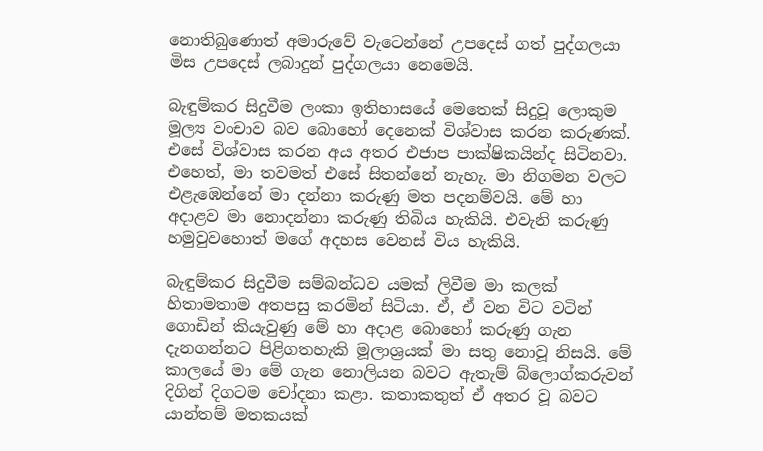නොතිබුණොත් අමාරුවේ වැටෙන්නේ උපදෙස් ගත් පුද්ගලයා මිස උපදෙස් ලබාදුන් පුද්ගලයා නෙමෙයි.

බැඳුම්කර සිදුවීම ලංකා ඉතිහාසයේ මෙතෙක් සිදුවූ ලොකුම මූල්‍ය වංචාව බව බොහෝ දෙනෙක් විශ්වාස කරන කරුණක්. එසේ විශ්වාස කරන අය අතර එජාප පාක්ෂිකයින්ද සිටිනවා. එහෙත්, මා තවමත් එසේ සිතන්නේ නැහැ. මා නිගමන වලට එළැඹෙන්නේ මා දන්නා කරුණු මත පදනම්වයි. මේ හා අදාළව මා නොදන්නා කරුණු තිබිය හැකියි. එවැනි කරුණු හමුවුවහොත් මගේ අදහස වෙනස් විය හැකියි.

බැඳුම්කර සිදුවීම සම්බන්ධව යමක් ලිවීම මා කලක් හිතාමතාම අතපසු කරමින් සිටියා. ඒ, ඒ වන විට වටින් ගොඩින් කියැවුණු මේ හා අදාළ බොහෝ කරුණු ගැන දැනගන්නට පිළිගතහැකි මූලාශ්‍රයක් මා සතු නොවූ නිසයි. මේ කාලයේ මා මේ ගැන නොලියන බවට ඇතැම් බ්ලොග්කරුවන් දිගින් දිගටම චෝදනා කළා. කතාකතුත් ඒ අතර වූ බවට යාන්තම් මතකයක්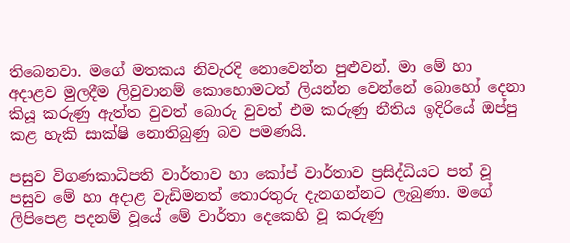තිබෙනවා. මගේ මතකය නිවැරදි නොවෙන්න පුළුවන්. මා මේ හා අදාළව මුලදීම ලිවුවානම් කොහොමටත් ලියන්න වෙන්නේ බොහෝ දෙනා කියූ කරුණු ඇත්ත වුවත් බොරු වුවත් එම කරුණු නීතිය ඉදිරියේ ඔප්පු කළ හැකි සාක්ෂි නොතිබුණු බව පමණයි.

පසුව විගණකාධිපති වාර්තාව හා කෝප් වාර්තාව ප්‍රසිද්ධියට පත් වූ පසුව මේ හා අදාළ වැඩිමනත් තොරතුරු දැනගන්නට ලැබුණා. මගේ ලිපිපෙළ පදනම් වූයේ මේ වාර්තා දෙකෙහි වූ කරුණු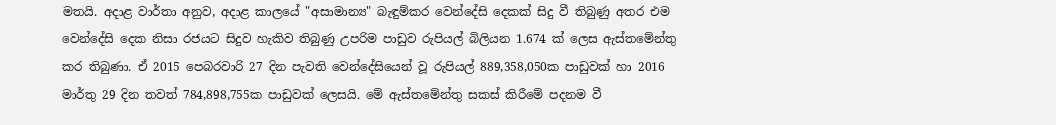මතයි. අදාළ වාර්තා අනුව, අදාළ කාලයේ "අසාමාන්‍ය" බැඳුම්කර වෙන්දේසි දෙකක් සිදු වී තිබුණු අතර එම වෙන්දේසි දෙක නිසා රජයට සිදුව හැකිව තිබුණු උපරිම පාඩුව රුපියල් බිලියන 1.674 ක් ලෙස ඇස්තමේන්තු කර තිබුණා. ඒ 2015 පෙබරවාරි 27 දින පැවති වෙන්දේසියෙන් වූ රුපියල් 889,358,050ක පාඩුවක් හා 2016 මාර්තු 29 දින තවත් 784,898,755ක පාඩුවක් ලෙසයි. මේ ඇස්තමේන්තු සකස් කිරීමේ පදනම වී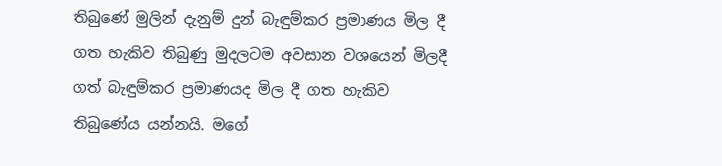තිබුණේ මුලින් දැනුම් දුන් බැඳුම්කර ප්‍රමාණය මිල දී ගත හැකිව තිබුණු මුදලටම අවසාන වශයෙන් මිලදී ගත් බැඳුම්කර ප්‍රමාණයද මිල දී ගත හැකිව තිබුණේය යන්නයි. මගේ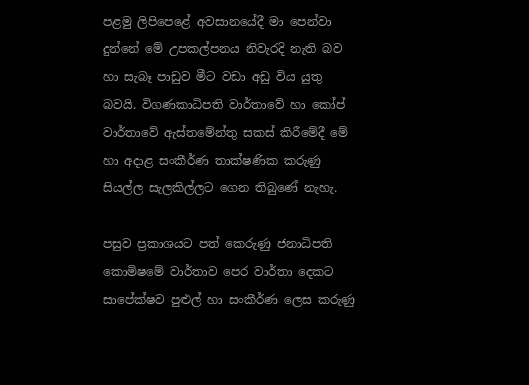පළමු ලිපිපෙළේ අවසානයේදී මා පෙන්වා දුන්නේ මේ උපකල්පනය නිවැරදි නැති බව හා සැබෑ පාඩුව මීට වඩා අඩු විය යුතු බවයි. විගණකාධිපති වාර්තාවේ හා කෝප් වාර්තාවේ ඇස්තමේන්තු සකස් කිරීමේදී මේ හා අදාළ සංකීර්ණ තාක්ෂණික කරුණු සියල්ල සැලකිල්ලට ගෙන තිබුණේ නැහැ.

පසුව ප්‍රකාශයට පත් කෙරුණු ජනාධිපති කොමිෂමේ වාර්තාව පෙර වාර්තා දෙකට සාපේක්ෂව පුළුල් හා සංකීර්ණ ලෙස කරුණු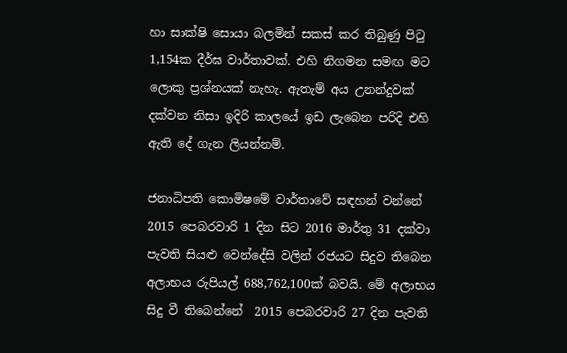හා සාක්ෂි සොයා බලමින් සකස් කර තිබුණු පිටු 1,154ක දීර්ඝ වාර්තාවක්. එහි නිගමන සමඟ මට ලොකු ප්‍රශ්නයක් නැහැ. ඇතැම් අය උනන්දුවක් දක්වන නිසා ඉදිරි කාලයේ ඉඩ ලැබෙන පරිදි එහි ඇති දේ ගැන ලියන්නම්.

ජනාධිපති කොමිෂමේ වාර්තාවේ සඳහන් වන්නේ 2015 පෙබරවාරි 1 දින සිට 2016 මාර්තු 31 දක්වා පැවති සියළු වෙන්දේසි වලින් රජයට සිදුව තිබෙන අලාභය රුපියල් 688,762,100ක් බවයි. මේ අලාභය සිදු වී තිබෙන්නේ  2015 පෙබරවාරි 27 දින පැවති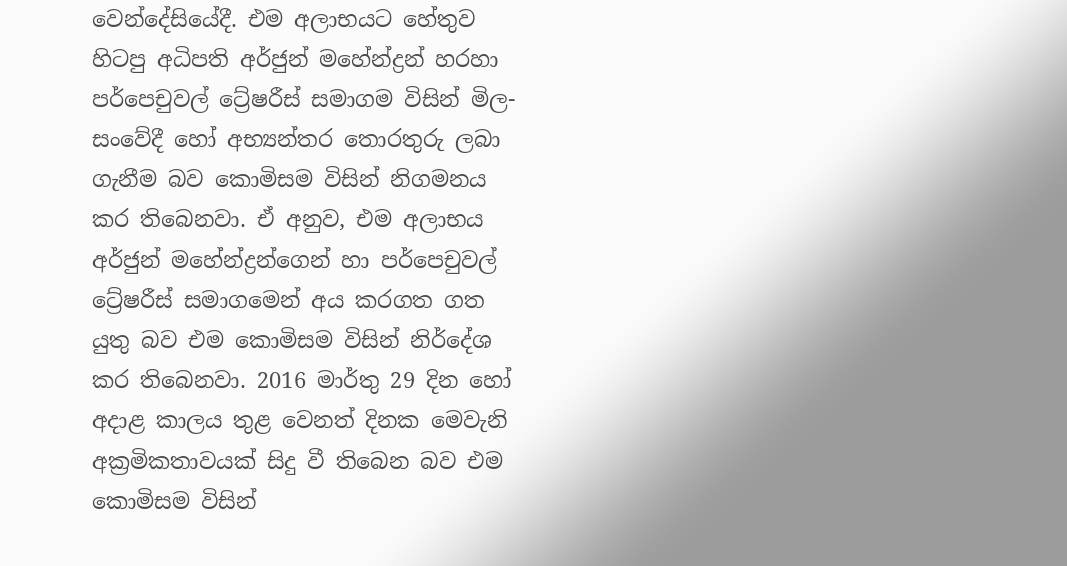වෙන්දේසියේදී. එම අලාභයට හේතුව හිටපු අධිපති අර්ජුන් මහේන්ද්‍රන් හරහා පර්පෙචුවල් ට්‍රේෂරීස් සමාගම විසින් මිල-සංවේදී හෝ අභ්‍යන්තර තොරතුරු ලබා ගැනීම බව කොමිසම විසින් නිගමනය කර තිබෙනවා. ඒ අනුව, එම අලාභය අර්ජුන් මහේන්ද්‍රන්ගෙන් හා පර්පෙචුවල් ට්‍රේෂරීස් සමාගමෙන් අය කරගත ගත යුතු බව එම කොමිසම විසින් නිර්දේශ කර තිබෙනවා. 2016 මාර්තු 29 දින හෝ අදාළ කාලය තුළ වෙනත් දිනක මෙවැනි අක්‍රමිකතාවයක් සිදු වී තිබෙන බව එම කොමිසම විසින්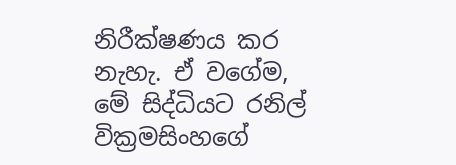නිරීක්ෂණය කර නැහැ. ඒ වගේම, මේ සිද්ධියට රනිල් වික්‍රමසිංහගේ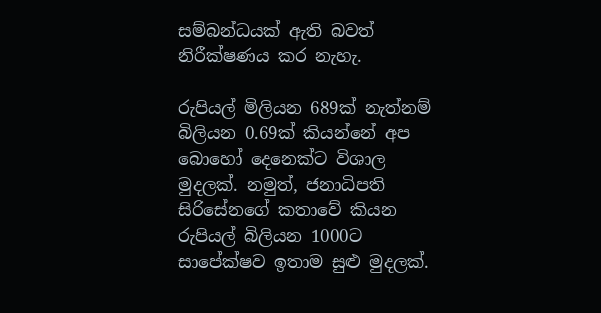සම්බන්ධයක් ඇති බවත් නිරීක්ෂණය කර නැහැ.

රුපියල් මිලියන 689ක් නැත්නම් බිලියන 0.69ක් කියන්නේ අප බොහෝ දෙනෙක්ට විශාල මුදලක්. නමුත්, ජනාධිපති සිරිසේනගේ කතාවේ කියන රුපියල් බිලියන 1000ට සාපේක්ෂව ඉතාම සුළු මුදලක්.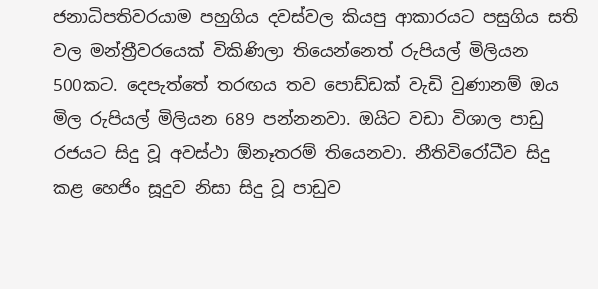ජනාධිපතිවරයාම පහුගිය දවස්වල කියපු ආකාරයට පසුගිය සති වල මන්ත්‍රීවරයෙක් විකිණිලා තියෙන්නෙත් රුපියල් මිලියන 500කට. දෙපැත්තේ තරඟය තව පොඩ්ඩක් වැඩි වුණානම් ඔය මිල රුපියල් මිලියන 689 පන්නනවා. ඔයිට වඩා විශාල පාඩු රජයට සිදු වූ අවස්ථා ඕනෑතරම් තියෙනවා. නීතිවිරෝධීව සිදු කළ හෙජිං සූදුව නිසා සිදු වූ පාඩුව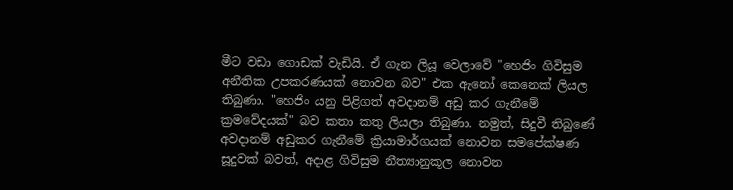මීට වඩා ගොඩක් වැඩියි. ඒ ගැන ලියූ වෙලාවේ "හෙජිං ගිවිසුම අනීතික උපකරණයක් නොවන බව" එක ඇනෝ කෙනෙක් ලියල තිබුණා. "හෙජිං යනු පිළිගත් අවදානම් අඩු කර ගැනීමේ ක්‍රමවේදයක්" බව කතා කතු ලියලා තිබුණා. නමුත්, සිදුවී තිබුණේ අවදානම් අඩුකර ගැනීමේ ක්‍රියාමාර්ගයක් නොවන සමපේක්ෂණ සූදුවක් බවත්, අදාළ ගිවිසුම නීත්‍යානුකූල නොවන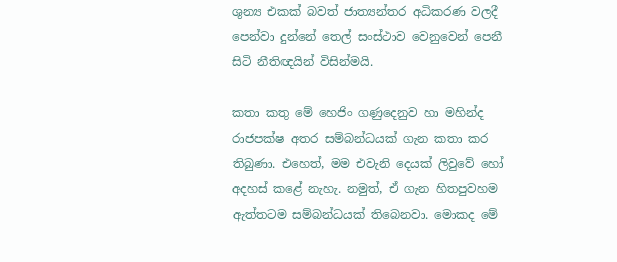ශුන්‍ය එකක් බවත් ජාත්‍යන්තර අධිකරණ වලදී පෙන්වා දුන්නේ තෙල් සංස්ථාව වෙනුවෙන් පෙනී සිටි නීතිඥයින් විසින්මයි.

කතා කතු මේ හෙජිං ගණුදෙනුව හා මහින්ද රාජපක්ෂ අතර සම්බන්ධයක් ගැන කතා කර තිබුණා. එහෙත්, මම එවැනි දෙයක් ලිවුවේ හෝ අදහස් කළේ නැහැ. නමුත්, ඒ ගැන හිතපුවහම ඇත්තටම සම්බන්ධයක් තිබෙනවා. මොකද මේ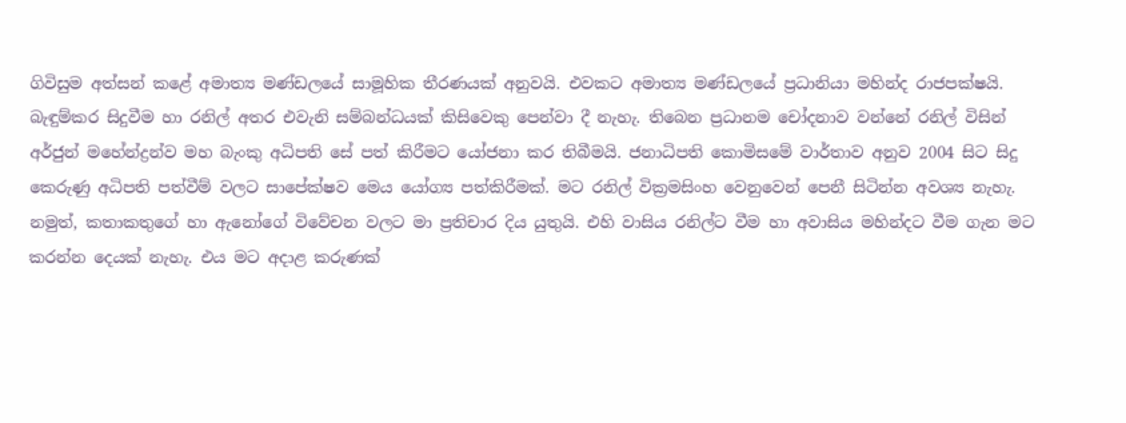ගිවිසුම අත්සන් කළේ අමාත්‍ය මණ්ඩලයේ සාමූහික තීරණයක් අනුවයි. එවකට අමාත්‍ය මණ්ඩලයේ ප්‍රධානියා මහින්ද රාජපක්ෂයි. බැඳුම්කර සිදුවීම හා රනිල් අතර එවැනි සම්බන්ධයක් කිසිවෙකු පෙන්වා දී නැහැ. තිබෙන ප්‍රධානම චෝදනාව වන්නේ රනිල් විසින් අර්ජුන් මහේන්ද්‍රන්ව මහ බැංකු අධිපති සේ පත් කිරීමට යෝජනා කර තිබීමයි. ජනාධිපති කොමිසමේ වාර්තාව අනුව 2004 සිට සිදු කෙරුණු අධිපති පත්වීම් වලට සාපේක්ෂව මෙය යෝග්‍ය පත්කිරීමක්. මට රනිල් වික්‍රමසිංහ වෙනුවෙන් පෙනී සිටින්න අවශ්‍ය නැහැ. නමුත්, කතාකතුගේ හා ඇනෝගේ විවේචන වලට මා ප්‍රතිචාර දිය යුතුයි. එහි වාසිය රනිල්ට වීම හා අවාසිය මහින්දට වීම ගැන මට කරන්න දෙයක් නැහැ. එය මට අදාළ කරුණක්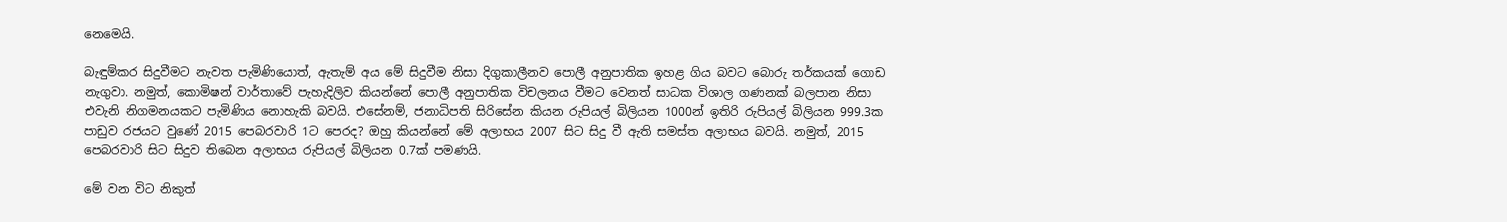නෙමෙයි.

බැඳුම්කර සිදුවීමට නැවත පැමිණියොත්, ඇතැම් අය මේ සිදුවීම නිසා දිගුකාලීනව පොලී අනුපාතික ඉහළ ගිය බවට බොරු තර්කයක් ගොඩ නැගුවා. නමුත්, කොමිෂන් වාර්තාවේ පැහැදිලිව කියන්නේ පොලී අනුපාතික විචලනය වීමට වෙනත් සාධක විශාල ගණනක් බලපාන නිසා එවැනි නිගමනයකට පැමිණිය නොහැකි බවයි. එසේනම්, ජනාධිපති සිරිසේන කියන රුපියල් බිලියන 1000න් ඉතිරි රුපියල් බිලියන 999.3ක පාඩුව රජයට වුණේ 2015 පෙබරවාරි 1ට පෙරද? ඔහු කියන්නේ මේ අලාභය 2007 සිට සිදු වී ඇති සමස්ත අලාභය බවයි. නමුත්, 2015 පෙබරවාරි සිට සිදුව තිබෙන අලාභය රුපියල් බිලියන 0.7ක් පමණයි.

මේ වන විට නිකුත්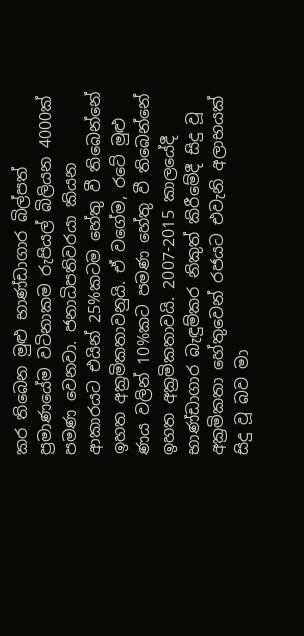කර තිබෙන මුළු භාණ්ඩාගාර බිල්පත් ප්‍රමාණයේම වටිනාකම රුපියල් බිලියන 4000ක් පමණ වෙනවා. ජනාධිපතිවරයා කියන ආකාරයට එයින් 25%කටම හේතු වී තිබෙන්නේ ඉහත අක්‍රමිකතාවනුයි. ඒ වගේම, රටේ මුළු ණය වලින් 10%කට පමණ හේතු වී තිබෙන්නේ ඉහත අක්‍රමිකතාවයි. 2007-2015 කාලයේදී භාණ්ඩාගාර බැඳුම්කර නිකුත් කිරීමේදී සිදු වූ අක්‍රමිකතා හේතුවෙන් රජයට එවැනි අලාභයක් සිදු වූ බව මා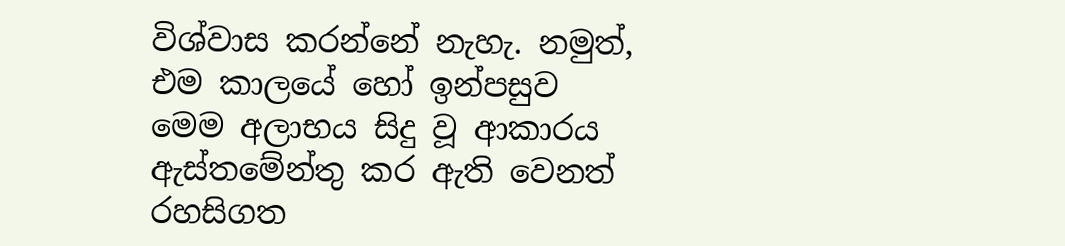විශ්වාස කරන්නේ නැහැ. නමුත්, එම කාලයේ හෝ ඉන්පසුව මෙම අලාභය සිදු වූ ආකාරය ඇස්තමේන්තු කර ඇති වෙනත් රහසිගත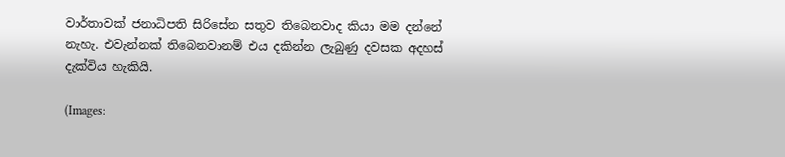වාර්තාවක් ජනාධිපති සිරිසේන සතුව තිබෙනවාද කියා මම දන්නේ නැහැ. එවැන්නක් තිබෙනවානම් එය දකින්න ලැබුණු දවසක අදහස් දැක්විය හැකියි.

(Images: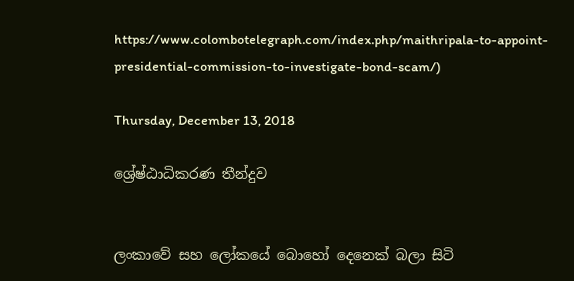https://www.colombotelegraph.com/index.php/maithripala-to-appoint-presidential-commission-to-investigate-bond-scam/)

Thursday, December 13, 2018

ශ්‍රේෂ්ඨාධිකරණ තීන්දුව


ලංකාවේ සහ ලෝකයේ බොහෝ දෙනෙක් බලා සිටි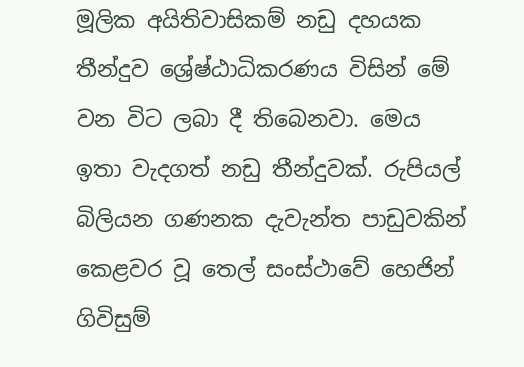මූලික අයිතිවාසිකම් නඩු දහයක තීන්දුව ශ්‍රේෂ්ඨාධිකරණය විසින් මේ වන විට ලබා දී තිබෙනවා. මෙය ඉතා වැදගත් නඩු තීන්දුවක්. රුපියල් බිලියන ගණනක දැවැන්ත පාඩුවකින් කෙළවර වූ තෙල් සංස්ථාවේ හෙජින් ගිවිසුම්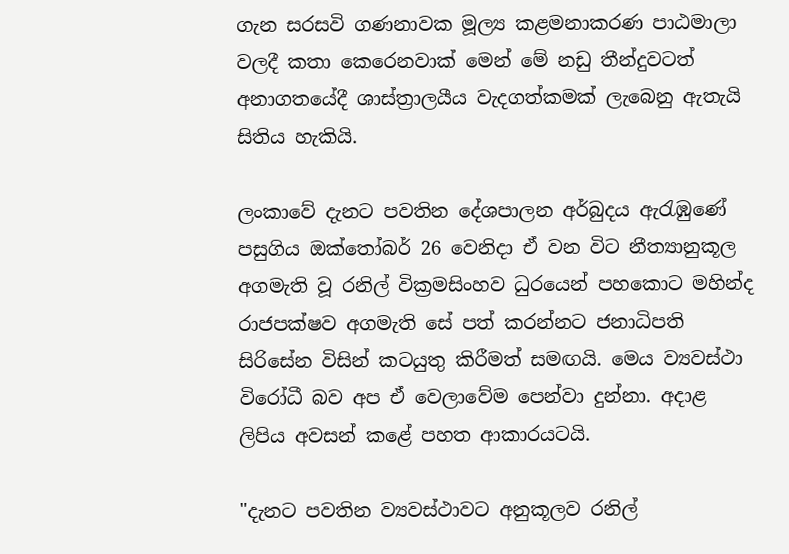ගැන සරසවි ගණනාවක මූල්‍ය කළමනාකරණ පාඨමාලා වලදී කතා කෙරෙනවාක් මෙන් මේ නඩු තීන්දුවටත් අනාගතයේදී ශාස්ත්‍රාලයීය වැදගත්කමක් ලැබෙනු ඇතැයි සිතිය හැකියි.

ලංකාවේ දැනට පවතින දේශපාලන අර්බුදය ඇරැඹුණේ පසුගිය ඔක්තෝබර් 26 වෙනිදා ඒ වන විට නීත්‍යානුකූල අගමැති වූ රනිල් වික්‍රමසිංහව ධුරයෙන් පහකොට මහින්ද රාජපක්ෂව අගමැති සේ පත් කරන්නට ජනාධිපති සිරිසේන විසින් කටයුතු කිරීමත් සමඟයි. මෙය ව්‍යවස්ථා විරෝධී බව අප ඒ වෙලාවේම පෙන්වා දුන්නා. අදාළ ලිපිය අවසන් කළේ පහත ආකාරයටයි.

"දැනට පවතින ව්‍යවස්ථාවට අනුකූලව රනිල්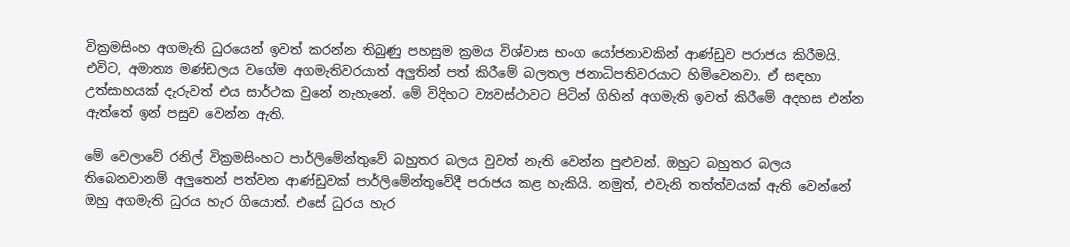වික්‍රමසිංහ අගමැති ධුරයෙන් ඉවත් කරන්න තිබුණු පහසුම ක්‍රමය විශ්වාස භංග යෝජනාවකින් ආණ්ඩුව පරාජය කිරීමයි. එවිට, අමාත්‍ය මණ්ඩලය වගේම අගමැතිවරයාත් අලුතින් පත් කිරීමේ බලතල ජනාධිපතිවරයාට හිමිවෙනවා. ඒ සඳහා උත්සාහයක් දැරුවත් එය සාර්ථක වුනේ නැහැනේ. මේ විදිහට ව්‍යවස්ථාවට පිටින් ගිහින් අගමැති ඉවත් කිරීමේ අදහස එන්න ඇත්තේ ඉන් පසුව වෙන්න ඇති.

මේ වෙලාවේ රනිල් වික්‍රමසිංහට පාර්ලිමේන්තුවේ බහුතර බලය වුවත් නැති වෙන්න පුළුවන්. ඔහුට බහුතර බලය තිබෙනවානම් අලුතෙන් පත්වන ආණ්ඩුවක් පාර්ලිමේන්තුවේදී පරාජය කළ හැකියි. නමුත්, එවැනි තත්ත්වයක් ඇති වෙන්නේ ඔහු අගමැති ධුරය හැර ගියොත්. එසේ ධුරය හැර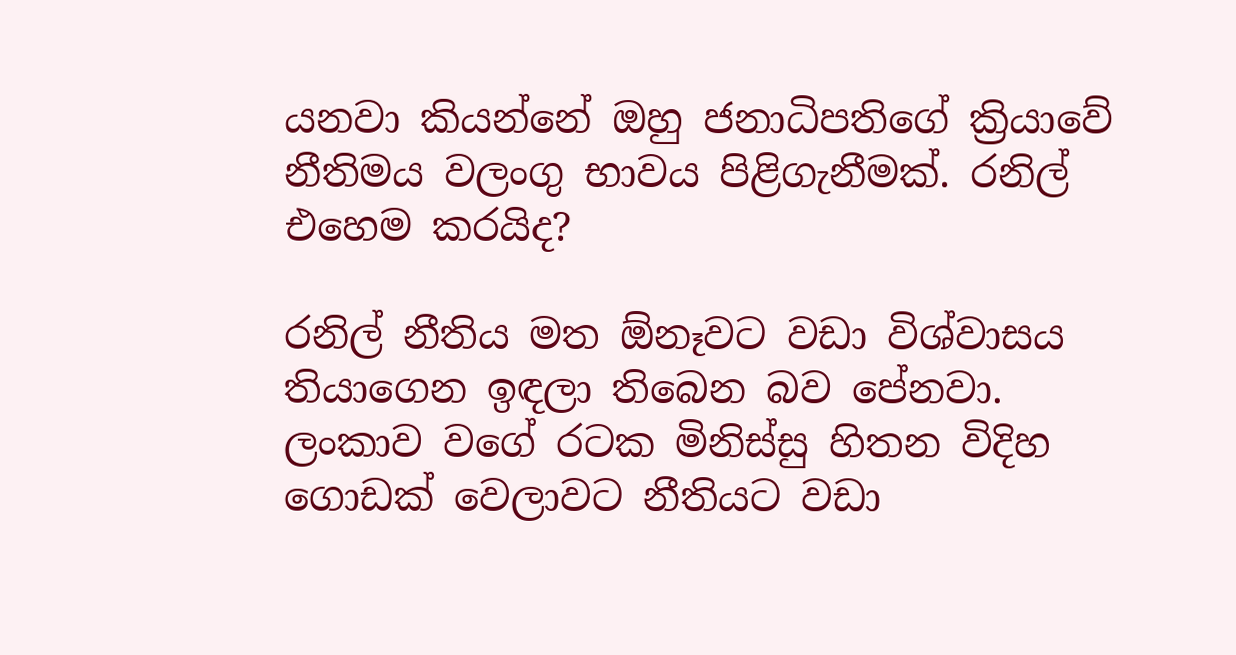යනවා කියන්නේ ඔහු ජනාධිපතිගේ ක්‍රියාවේ නීතිමය වලංගු භාවය පිළිගැනීමක්. රනිල් එහෙම කරයිද?

රනිල් නීතිය මත ඕනෑවට වඩා විශ්වාසය තියාගෙන ඉඳලා තිබෙන බව පේනවා. ලංකාව වගේ රටක මිනිස්සු හිතන විදිහ ගොඩක් වෙලාවට නීතියට වඩා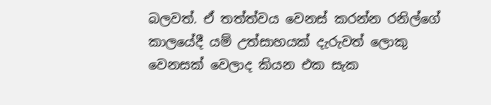බලවත්. ඒ තත්ත්වය වෙනස් කරන්න රනිල්ගේ කාලයේදී යම් උත්සාහයක් දැරුවත් ලොකු වෙනසක් වෙලාද කියන එක සැක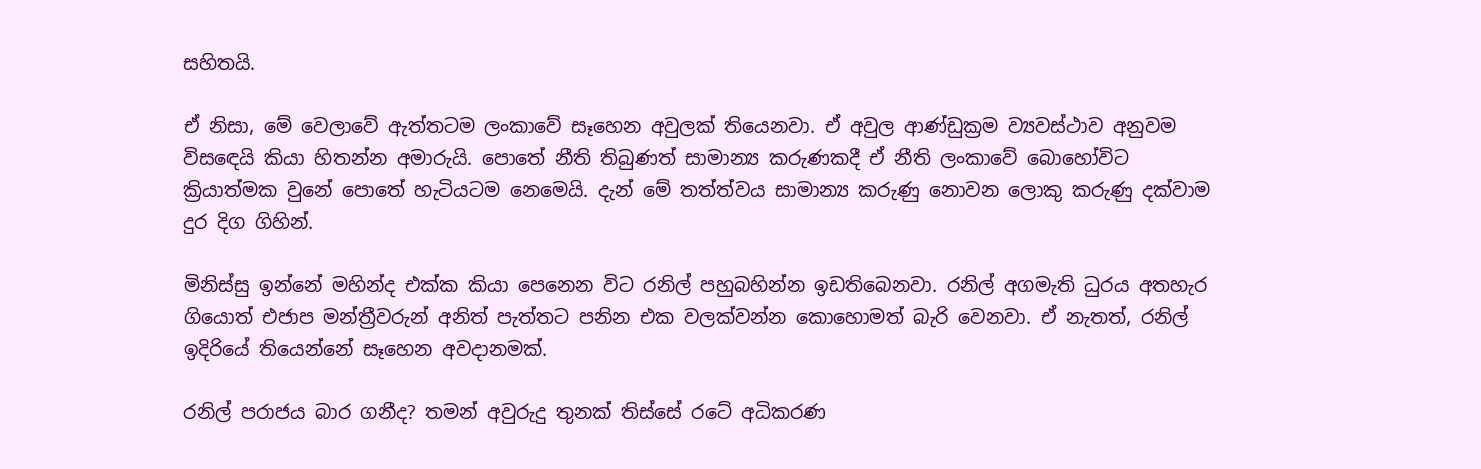සහිතයි.

ඒ නිසා, මේ වෙලාවේ ඇත්තටම ලංකාවේ සෑහෙන අවුලක් තියෙනවා. ඒ අවුල ආණ්ඩුක්‍රම ව්‍යවස්ථාව අනුවම විසඳෙයි කියා හිතන්න අමාරුයි. පොතේ නීති තිබුණත් සාමාන්‍ය කරුණකදී ඒ නීති ලංකාවේ බොහෝවිට ක්‍රියාත්මක වුනේ පොතේ හැටියටම නෙමෙයි. දැන් මේ තත්ත්වය සාමාන්‍ය කරුණු නොවන ලොකු කරුණු දක්වාම දුර දිග ගිහින්.

මිනිස්සු ඉන්නේ මහින්ද එක්ක කියා පෙනෙන විට රනිල් පහුබහින්න ඉඩතිබෙනවා. රනිල් අගමැති ධුරය අතහැර ගියොත් එජාප මන්ත්‍රීවරුන් අනිත් පැත්තට පනින එක වලක්වන්න කොහොමත් බැරි වෙනවා. ඒ නැතත්, රනිල් ඉදිරියේ තියෙන්නේ සෑහෙන අවදානමක්.

රනිල් පරාජය බාර ගනීද? තමන් අවුරුදු තුනක් තිස්සේ රටේ අධිකරණ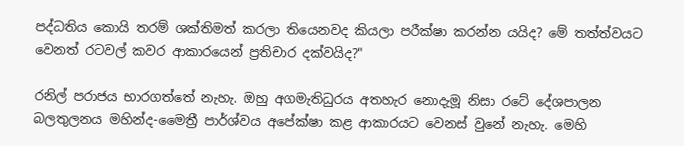පද්ධතිය කොයි තරම් ශක්තිමත් කරලා තියෙනවද කියලා පරීක්ෂා කරන්න යයිද? මේ තත්ත්වයට වෙනත් රටවල් කවර ආකාරයෙන් ප්‍රතිචාර දක්වයිද?"

රනිල් පරාජය භාරගත්තේ නැහැ. ඔහු අගමැතිධුරය අතහැර නොදැමූ නිසා රටේ දේශපාලන බලතුලනය මහින්ද-මෛත්‍රී පාර්ශ්වය අපේක්ෂා කළ ආකාරයට වෙනස් වුනේ නැහැ. මෙහි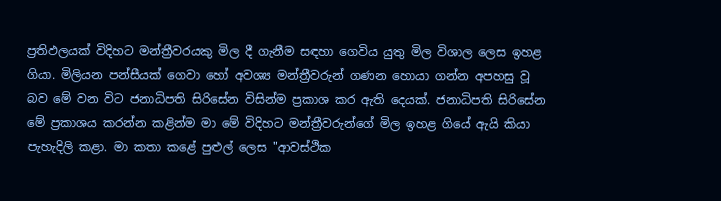ප්‍රතිඵලයක් විදිහට මන්ත්‍රීවරයකු මිල දී ගැනීම සඳහා ගෙවිය යුතු මිල විශාල ලෙස ඉහළ ගියා. මිලියන පන්සීයක් ගෙවා හෝ අවශ්‍ය මන්ත්‍රීවරුන් ගණන හොයා ගන්න අපහසු වූ බව මේ වන විට ජනාධිපති සිරිසේන විසින්ම ප්‍රකාශ කර ඇති දෙයක්. ජනාධිපති සිරිසේන මේ ප්‍රකාශය කරන්න කළින්ම මා මේ විදිහට මන්ත්‍රීවරුන්ගේ මිල ඉහළ ගියේ ඇයි කියා පැහැදිලි කළා. මා කතා කළේ පුළුල් ලෙස "ආවස්ථික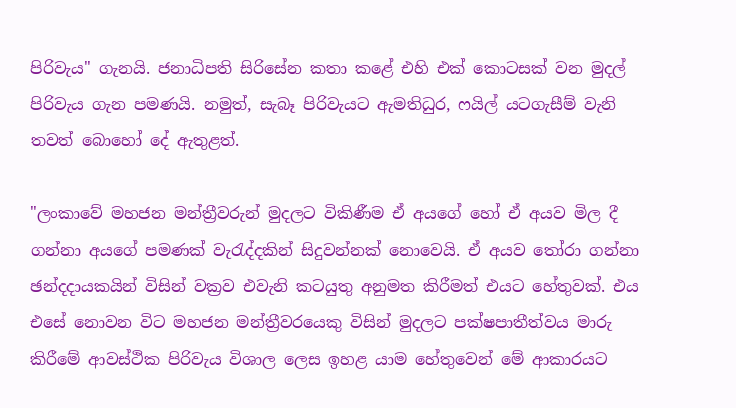පිරිවැය" ගැනයි. ජනාධිපති සිරිසේන කතා කළේ එහි එක් කොටසක් වන මුදල් පිරිවැය ගැන පමණයි. නමුත්, සැබෑ පිරිවැයට ඇමතිධුර, ෆයිල් යටගැසීම් වැනි තවත් බොහෝ දේ ඇතුළත්.

"ලංකාවේ මහජන මන්ත්‍රීවරුන් මුදලට විකිණීම ඒ අයගේ හෝ ඒ අයව මිල දී ගන්නා අයගේ පමණක් වැරැද්දකින් සිදුවන්නක් නොවෙයි. ඒ අයව තෝරා ගන්නා ඡන්දදායකයින් විසින් වක්‍රව එවැනි කටයුතු අනුමත කිරීමත් එයට හේතුවක්. එය එසේ නොවන විට මහජන මන්ත්‍රීවරයෙකු විසින් මුදලට පක්ෂපාතීත්වය මාරු කිරීමේ ආවස්ථික පිරිවැය විශාල ලෙස ඉහළ යාම හේතුවෙන් මේ ආකාරයට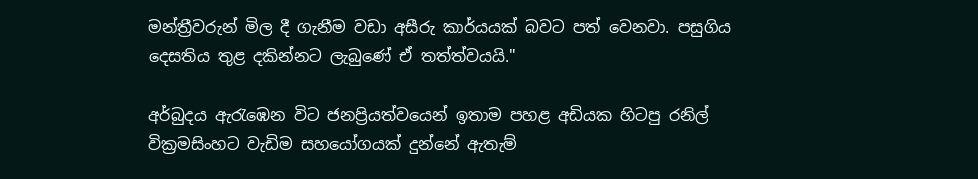මන්ත්‍රීවරුන් මිල දී ගැනීම වඩා අසීරු කාර්යයක් බවට පත් වෙනවා. පසුගිය දෙසතිය තුළ දකින්නට ලැබුණේ ඒ තත්ත්වයයි."

අර්බුදය ඇරැඹෙන විට ජනප්‍රියත්වයෙන් ඉතාම පහළ අඩියක හිටපු රනිල් වික්‍රමසිංහට වැඩිම සහයෝගයක් දුන්නේ ඇතැම්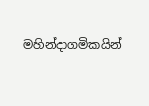මහින්දාගමිකයින්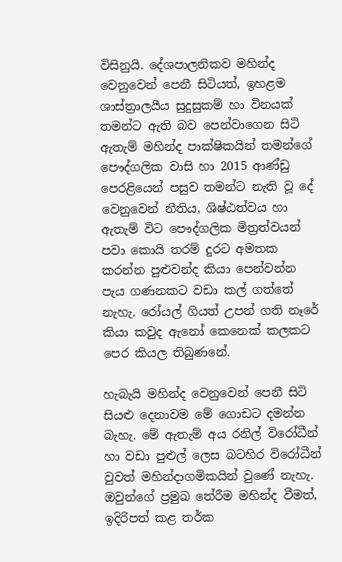විසිනුයි. දේශපාලනිකව මහින්ද වෙනුවෙන් පෙනී සිටියත්, ඉහළම ශාස්ත්‍රාලයීය සුදුසුකම් හා විනයක් තමන්ට ඇති බව පෙන්වාගෙන සිටි ඇතැම් මහින්ද පාක්ෂිකයින් තමන්ගේ පෞද්ගලික වාසි හා 2015 ආණ්ඩු පෙරළියෙන් පසුව තමන්ට නැති වූ දේ වෙනුවෙන් නීතිය, ශිෂ්ඨත්වය හා ඇතැම් විට පෞද්ගලික මිත්‍රත්වයන් පවා කොයි තරම් දුරට අමතක කරන්න පුළුවන්ද කියා පෙන්වන්න පැය ගණනකට වඩා කල් ගත්තේ නැහැ. රෝයල් ගියත් උපන් ගති නෑරේ කියා කවුද ඇනෝ කෙනෙක් කලකට පෙර කියල තිබුණනේ.

හැබැයි මහින්ද වෙනුවෙන් පෙනී සිටි සියළු දෙනාවම මේ ගොඩට දමන්න බැහැ. මේ ඇතැම් අය රනිල් විරෝධීන් හා වඩා පුළුල් ලෙස බටහිර විරෝධීන් වුවත් මහින්දාගමිකයින් වුණේ නැහැ. ඔවුන්ගේ ප්‍රමුඛ තේරීම මහින්ද වීමත්, ඉදිරිපත් කළ තර්ක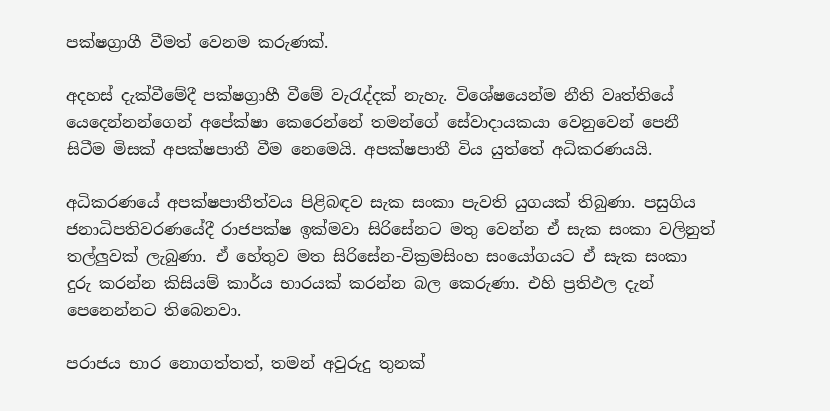පක්ෂග්‍රාගී වීමත් වෙනම කරුණක්.

අදහස් දැක්වීමේදී පක්ෂග්‍රාහී වීමේ වැරැද්දක් නැහැ. විශේෂයෙන්ම නීති වෘත්තියේ යෙදෙන්නන්ගෙන් අපේක්ෂා කෙරෙන්නේ තමන්ගේ සේවාදායකයා වෙනුවෙන් පෙනී සිටීම මිසක් අපක්ෂපාතී වීම නෙමෙයි. අපක්ෂපාතී විය යුත්තේ අධිකරණයයි.

අධිකරණයේ අපක්ෂපාතීත්වය පිළිබඳව සැක සංකා පැවති යුගයක් තිබුණා. පසුගිය ජනාධිපතිවරණයේදී රාජපක්ෂ ඉක්මවා සිරිසේනට මතු වෙන්න ඒ සැක සංකා වලිනුත් තල්ලුවක් ලැබුණා. ඒ හේතුව මත සිරිසේන-වික්‍රමසිංහ සංයෝගයට ඒ සැක සංකා දුරු කරන්න කිසියම් කාර්ය භාරයක් කරන්න බල කෙරුණා. එහි ප්‍රතිඵල දැන් පෙනෙන්නට තිබෙනවා.

පරාජය භාර නොගත්තත්, තමන් අවුරුදු තුනක්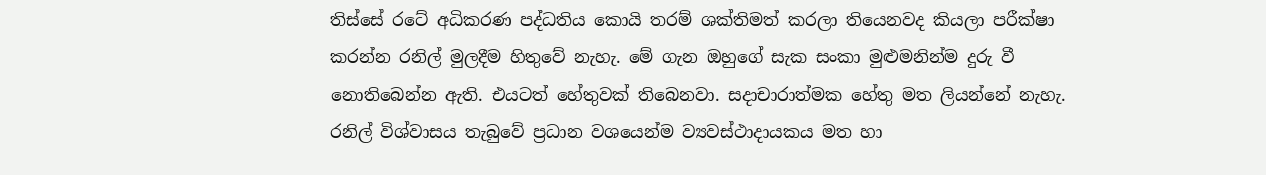තිස්සේ රටේ අධිකරණ පද්ධතිය කොයි තරම් ශක්තිමත් කරලා තියෙනවද කියලා පරීක්ෂා කරන්න රනිල් මුලදීම හිතුවේ නැහැ. මේ ගැන ඔහුගේ සැක සංකා මුළුමනින්ම දුරු වී නොතිබෙන්න ඇති. එයටත් හේතුවක් තිබෙනවා. සදාචාරාත්මක හේතු මත ලියන්නේ නැහැ. රනිල් විශ්වාසය තැබුවේ ප්‍රධාන වශයෙන්ම ව්‍යවස්ථාදායකය මත හා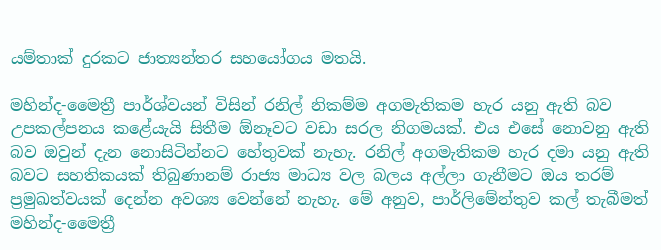යම්තාක් දුරකට ජාත්‍යන්තර සහයෝගය මතයි.

මහින්ද-මෛත්‍රී පාර්ශ්වයන් විසින් රනිල් නිකම්ම අගමැතිකම හැර යනු ඇති බව උපකල්පනය කළේයැයි සිතීම ඕනෑවට වඩා සරල නිගමයක්. එය එසේ නොවනු ඇති බව ඔවුන් දැන නොසිටින්නට හේතුවක් නැහැ. රනිල් අගමැතිකම හැර දමා යනු ඇති බවට සහතිකයක් තිබුණානම් රාජ්‍ය මාධ්‍ය වල බලය අල්ලා ගැනීමට ඔය තරම් ප්‍රමුඛත්වයක් දෙන්න අවශ්‍ය වෙන්නේ නැහැ. මේ අනුව, පාර්ලිමේන්තුව කල් තැබීමත් මහින්ද-මෛත්‍රී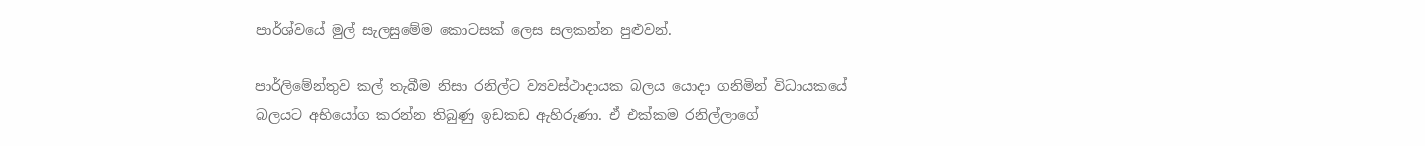පාර්ශ්වයේ මුල් සැලසුමේම කොටසක් ලෙස සලකන්න පුළුවන්.

පාර්ලිමේන්තුව කල් තැබීම නිසා රනිල්ට ව්‍යවස්ථාදායක බලය යොදා ගනිමින් විධායකයේ බලයට අභියෝග කරන්න තිබුණු ඉඩකඩ ඇහිරුණා. ඒ එක්කම රනිල්ලාගේ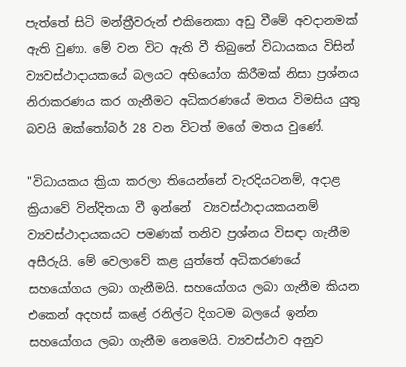පැත්තේ සිටි මන්ත්‍රීවරුන් එකිනෙකා අඩු වීමේ අවදානමක් ඇති වුණා. මේ වන විට ඇති වී තිබුනේ විධායකය විසින් ව්‍යවස්ථාදායකයේ බලයට අභියෝග කිරීමක් නිසා ප්‍රශ්නය නිරාකරණය කර ගැනීමට අධිකරණයේ මතය විමසිය යුතු බවයි ඔක්තෝබර් 28 වන විටත් මගේ මතය වුණේ.

"විධායකය ක්‍රියා කරලා තියෙන්නේ වැරදියටනම්, අදාළ ක්‍රියාවේ වින්දිතයා වී ඉන්නේ  ව්‍යවස්ථාදායකයනම් ව්‍යවස්ථාදායකයට පමණක් තනිව ප්‍රශ්නය විසඳා ගැනීම අසීරුයි. මේ වෙලාවේ කළ යුත්තේ අධිකරණයේ සහයෝගය ලබා ගැනීමයි. සහයෝගය ලබා ගැනීම කියන එකෙන් අදහස් කළේ රනිල්ට දිගටම බලයේ ඉන්න සහයෝගය ලබා ගැනීම නෙමෙයි. ව්‍යවස්ථාව අනුව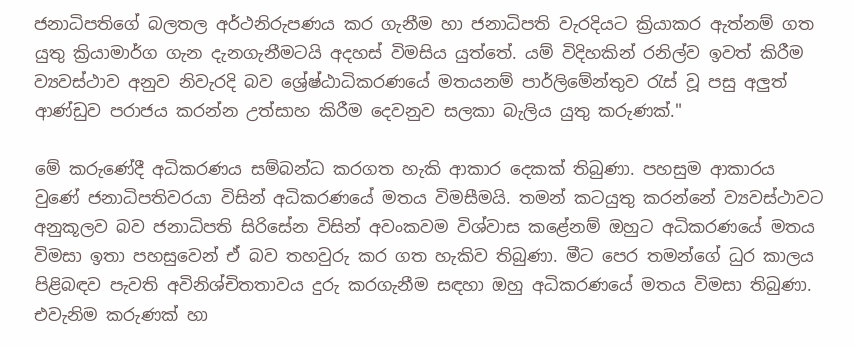ජනාධිපතිගේ බලතල අර්ථනිරුපණය කර ගැනීම හා ජනාධිපති වැරදියට ක්‍රියාකර ඇත්නම් ගත යුතු ක්‍රියාමාර්ග ගැන දැනගැනීමටයි අදහස් විමසිය යුත්තේ. යම් විදිහකින් රනිල්ව ඉවත් කිරීම ව්‍යවස්ථාව අනුව නිවැරදි බව ශ්‍රේෂ්ඨාධිකරණයේ මතයනම් පාර්ලිමේන්තුව රැස් වූ පසු අලුත් ආණ්ඩුව පරාජය කරන්න උත්සාහ කිරීම දෙවනුව සලකා බැලිය යුතු කරුණක්."

මේ කරුණේදී අධිකරණය සම්බන්ධ කරගත හැකි ආකාර දෙකක් තිබුණා. පහසුම ආකාරය වුණේ ජනාධිපතිවරයා විසින් අධිකරණයේ මතය විමසීමයි. තමන් කටයුතු කරන්නේ ව්‍යවස්ථාවට අනුකූලව බව ජනාධිපති සිරිසේන විසින් අවංකවම විශ්වාස කළේනම් ඔහුට අධිකරණයේ මතය විමසා ඉතා පහසුවෙන් ඒ බව තහවුරු කර ගත හැකිව තිබුණා. මීට පෙර තමන්ගේ ධුර කාලය පිළිබඳව පැවති අවිනිශ්චිතතාවය දුරු කරගැනීම සඳහා ඔහු අධිකරණයේ මතය විමසා තිබුණා.  එවැනිම කරුණක් හා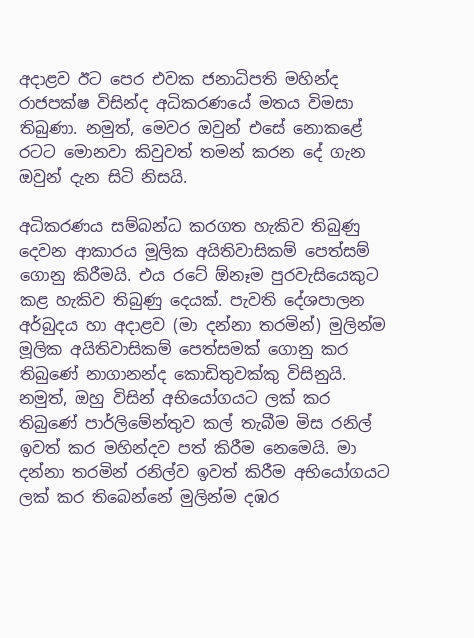අදාළව ඊට පෙර එවක ජනාධිපති මහින්ද රාජපක්ෂ විසින්ද අධිකරණයේ මතය විමසා තිබුණා. නමුත්, මෙවර ඔවුන් එසේ නොකළේ රටට මොනවා කිවුවත් තමන් කරන දේ ගැන ඔවුන් දැන සිටි නිසයි.

අධිකරණය සම්බන්ධ කරගත හැකිව තිබුණු දෙවන ආකාරය මූලික අයිතිවාසිකම් පෙත්සම් ගොනු කිරීමයි. එය රටේ ඕනෑම පුරවැසියෙකුට කළ හැකිව තිබුණු දෙයක්. පැවති දේශපාලන අර්බුදය හා අදාළව (මා දන්නා තරමින්) මුලින්ම මූලික අයිතිවාසිකම් පෙත්සමක් ගොනු කර තිබුණේ නාගානන්ද කොඩිතුවක්කු විසිනුයි. නමුත්, ඔහු විසින් අභියෝගයට ලක් කර තිබුණේ පාර්ලිමේන්තුව කල් තැබීම මිස රනිල් ඉවත් කර මහින්දව පත් කිරීම නෙමෙයි. මා දන්නා තරමින් රනිල්ව ඉවත් කිරීම අභියෝගයට ලක් කර තිබෙන්නේ මුලින්ම දඹර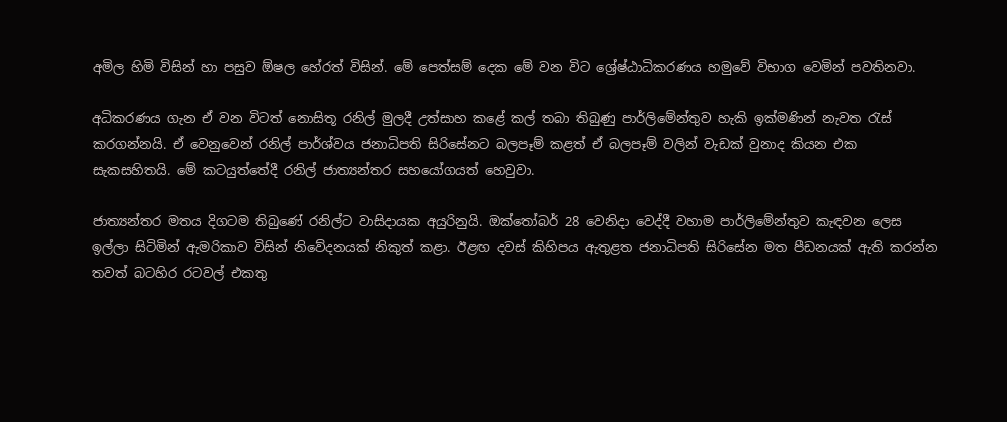අමිල හිමි විසින් හා පසුව ඕෂල හේරත් විසින්. මේ පෙත්සම් දෙක මේ වන විට ශ්‍රේෂ්ඨාධිකරණය හමුවේ විභාග වෙමින් පවතිනවා.

අධිකරණය ගැන ඒ වන විටත් නොසිතූ රනිල් මුලදී උත්සාහ කළේ කල් තබා තිබුණු පාර්ලිමේන්තුව හැකි ඉක්මණින් නැවත රැස් කරගන්නයි. ඒ වෙනුවෙන් රනිල් පාර්ශ්වය ජනාධිපති සිරිසේනට බලපෑම් කළත් ඒ බලපෑම් වලින් වැඩක් වුනාද කියන එක සැකසහිතයි. මේ කටයුත්තේදී රනිල් ජාත්‍යන්තර සහයෝගයත් හෙවුවා.

ජාත්‍යන්තර මතය දිගටම තිබුණේ රනිල්ට වාසිදායක අයුරිනුයි. ඔක්තෝබර් 28 වෙනිදා වෙද්දී වහාම පාර්ලිමේන්තුව කැඳවන ලෙස ඉල්ලා සිටිමින් ඇමරිකාව විසින් නිවේදනයක් නිකුත් කළා. ඊළඟ දවස් කිහිපය ඇතුළත ජනාධිපති සිරිසේන මත පීඩනයක් ඇති කරන්න තවත් බටහිර රටවල් එකතු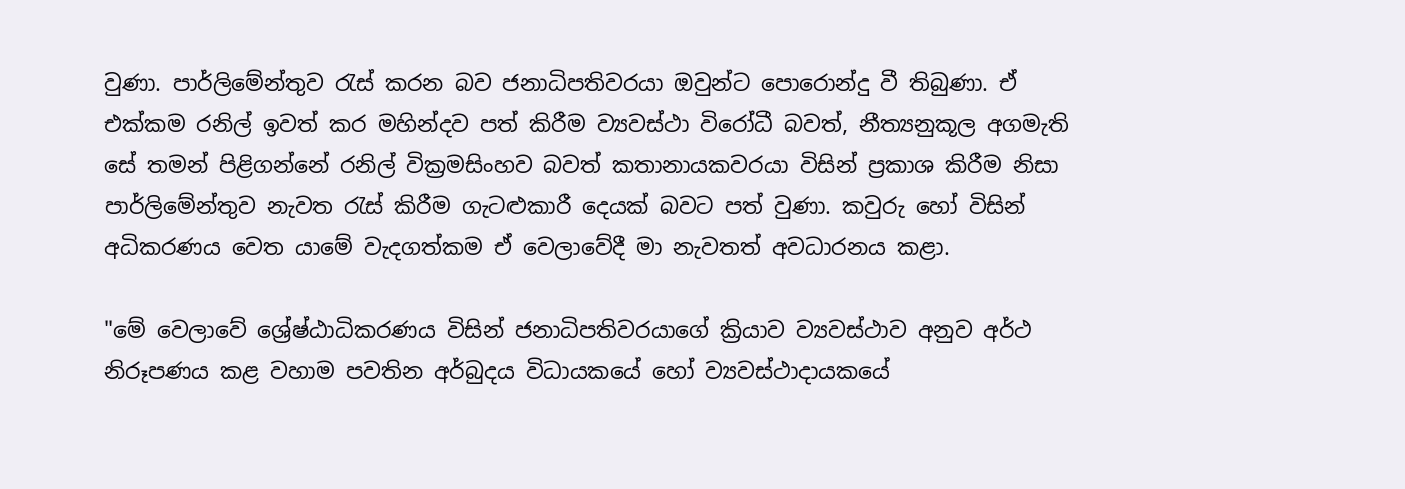වුණා. පාර්ලිමේන්තුව රැස් කරන බව ජනාධිපතිවරයා ඔවුන්ට පොරොන්දු වී තිබුණා. ඒ එක්කම රනිල් ඉවත් කර මහින්දව පත් කිරීම ව්‍යවස්ථා විරෝධී බවත්, නීත්‍යනුකූල අගමැති සේ තමන් පිළිගන්නේ රනිල් වික්‍රමසිංහව බවත් කතානායකවරයා විසින් ප්‍රකාශ කිරීම නිසා පාර්ලිමේන්තුව නැවත රැස් කිරීම ගැටළුකාරී දෙයක් බවට පත් වුණා. කවුරු හෝ විසින් අධිකරණය වෙත යාමේ වැදගත්කම ඒ වෙලාවේදී මා නැවතත් අවධාරනය කළා.

"මේ වෙලාවේ ශ්‍රේෂ්ඨාධිකරණය විසින් ජනාධිපතිවරයාගේ ක්‍රියාව ව්‍යවස්ථාව අනුව අර්ථ නිරූපණය කළ වහාම පවතින අර්බුදය විධායකයේ හෝ ව්‍යවස්ථාදායකයේ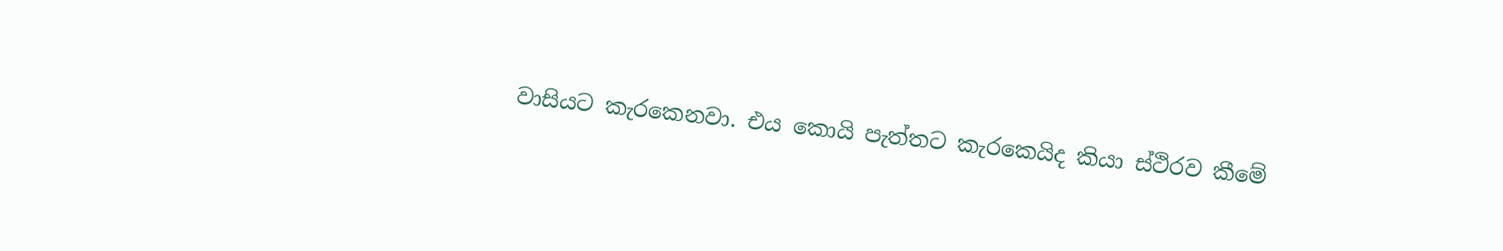වාසියට කැරකෙනවා. එය කොයි පැත්තට කැරකෙයිද කියා ස්ථිරව කීමේ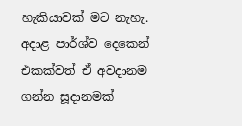හැකියාවක් මට නැහැ. අදාළ පාර්ශ්ව දෙකෙන් එකක්වත් ඒ අවදානම ගන්න සූදානමක්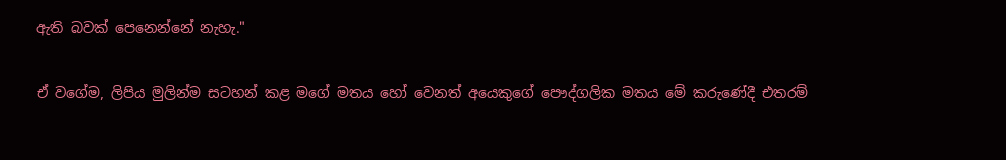ඇති බවක් පෙනෙන්නේ නැහැ."

ඒ වගේම, ලිපිය මුලින්ම සටහන් කළ මගේ මතය හෝ වෙනත් අයෙකුගේ පෞද්ගලික මතය මේ කරුණේදී එතරම්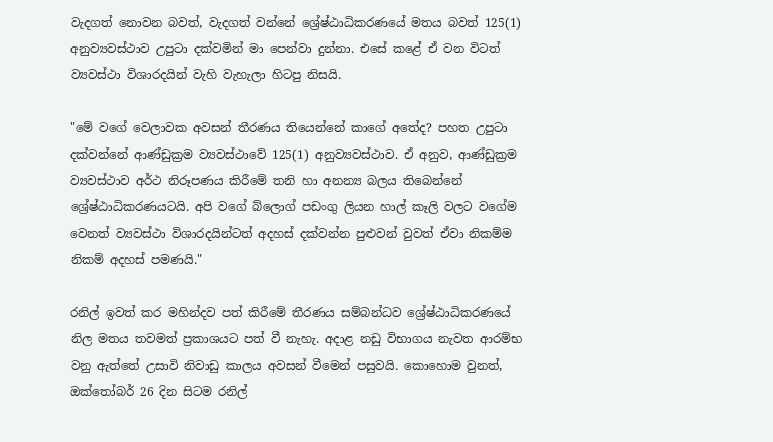වැදගත් නොවන බවත්, වැදගත් වන්නේ ශ්‍රේෂ්ඨාධිකරණයේ මතය බවත් 125(1) අනුව්‍යවස්ථාව උපුටා දක්වමින් මා පෙන්වා දුන්නා. එසේ කළේ ඒ වන විටත් ව්‍යවස්ථා විශාරදයින් වැහි වැහැලා හිටපු නිසයි.

"මේ වගේ වෙලාවක අවසන් තීරණය තියෙන්නේ කාගේ අතේද? පහත උපුටා දක්වන්නේ ආණ්ඩුක්‍රම ව්‍යවස්ථාවේ 125(1) අනුව්‍යවස්ථාව. ඒ අනුව, ආණ්ඩුක්‍රම ව්‍යවස්ථාව අර්ථ නිරූපණය කිරීමේ තනි හා අනන්‍ය බලය තිබෙන්නේ ශ්‍රේෂ්ඨාධිකරණයටයි. අපි වගේ බ්ලොග් පඩංගු ලියන හාල් කෑලි වලට වගේම වෙනත් ව්‍යවස්ථා විශාරදයින්ටත් අදහස් දක්වන්න පුළුවන් වුවත් ඒවා නිකම්ම නිකම් අදහස් පමණයි."

රනිල් ඉවත් කර මහින්දව පත් කිරීමේ තීරණය සම්බන්ධව ශ්‍රේෂ්ඨාධිකරණයේ නිල මතය තවමත් ප්‍රකාශයට පත් වී නැහැ. අදාළ නඩු විභාගය නැවත ආරම්භ වනු ඇත්තේ උසාවි නිවාඩු කාලය අවසන් වීමෙන් පසුවයි. කොහොම වුනත්, ඔක්තෝබර් 26 දින සිටම රනිල්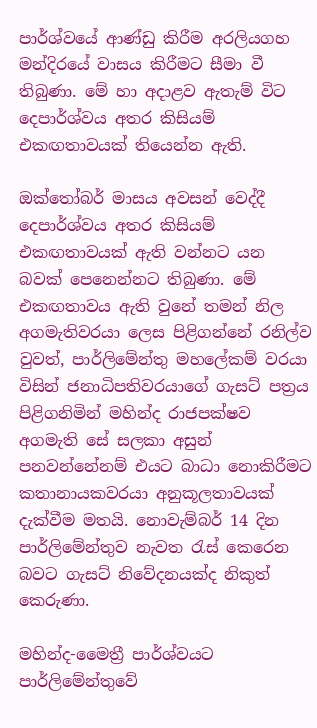පාර්ශ්වයේ ආණ්ඩු කිරීම අරලියගහ මන්දිරයේ වාසය කිරීමට සීමා වී තිබුණා. මේ හා අදාළව ඇතැම් විට දෙපාර්ශ්වය අතර කිසියම් එකඟතාවයක් තියෙන්න ඇති.

ඔක්තෝබර් මාසය අවසන් වෙද්දී දෙපාර්ශ්වය අතර කිසියම් එකඟතාවයක් ඇති වන්නට යන බවක් පෙනෙන්නට තිබුණා. මේ එකඟතාවය ඇති වුනේ තමන් නිල අගමැතිවරයා ලෙස පිළිගන්නේ රනිල්ව වුවත්, පාර්ලිමේන්තු මහලේකම් වරයා විසින් ජනාධිපතිවරයාගේ ගැසට් පත්‍රය පිළිගනිමින් මහින්ද රාජපක්ෂව අගමැති සේ සලකා අසුන් පනවන්නේනම් එයට බාධා නොකිරීමට කතානායකවරයා අනුකූලතාවයක් දැක්වීම මතයි. නොවැම්බර් 14 දින පාර්ලිමේන්තුව නැවත රැස් කෙරෙන බවට ගැසට් නිවේදනයක්ද නිකුත් කෙරුණා.

මහින්ද-මෛත්‍රී පාර්ශ්වයට පාර්ලිමේන්තුවේ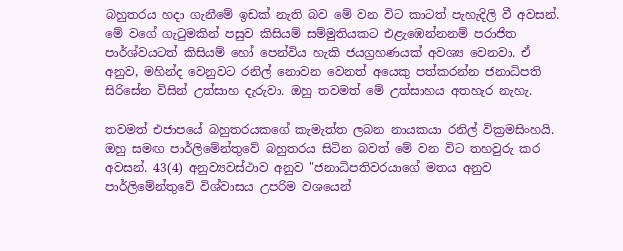බහුතරය හදා ගැනීමේ ඉඩක් නැති බව මේ වන විට කාටත් පැහැදිලි වී අවසන්. මේ වගේ ගැටුමකින් පසුව කිසියම් සම්මුතියකට එළැඹෙන්නනම් පරාජිත පාර්ශ්වයටත් කිසියම් හෝ පෙන්විය හැකි ජයග්‍රහණයක් අවශ්‍ය වෙනවා. ඒ අනුව, මහින්ද වෙනුවට රනිල් නොවන වෙනත් අයෙකු පත්කරන්න ජනාධිපති සිරිසේන විසින් උත්සාහ දැරුවා. ඔහු තවමත් මේ උත්සාහය අතහැර නැහැ.

තවමත් එජාපයේ බහුතරයකගේ කැමැත්ත ලබන නායකයා රනිල් වික්‍රමසිංහයි. ඔහු සමඟ පාර්ලිමේන්තුවේ බහුතරය සිටින බවත් මේ වන විට තහවුරු කර අවසන්. 43(4) අනුව්‍යවස්ථාව අනුව "ජනාධිපතිවරයාගේ මතය අනුව පාර්ලිමේන්තුවේ විශ්වාසය උපරිම වශයෙන්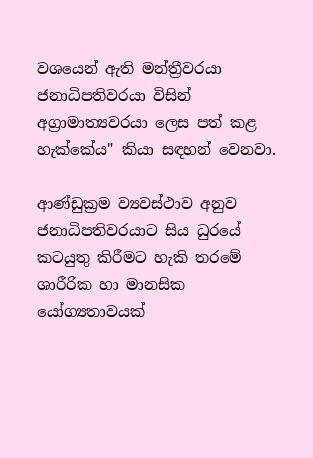වශයෙන් ඇති මන්ත්‍රීවරයා ජනාධිපතිවරයා විසින් අග්‍රාමාත්‍යවරයා ලෙස පත් කළ හැක්කේය" කියා සඳහන් වෙනවා.

ආණ්ඩුක්‍රම ව්‍යවස්ථාව අනුව ජනාධිපතිවරයාට සිය ධුරයේ කටයුතු කිරීමට හැකි තරමේ ශාරීරික හා මානසික යෝග්‍යතාවයක්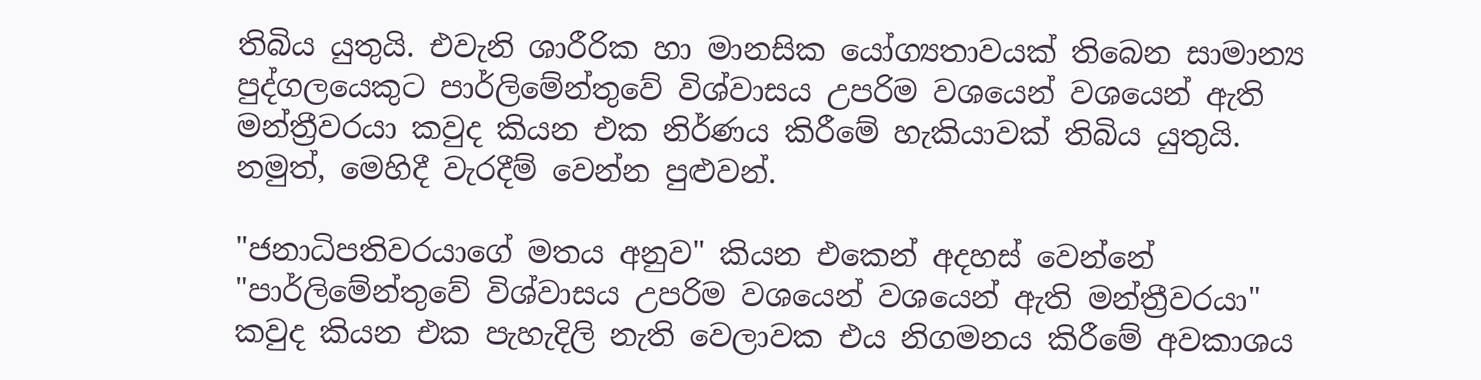තිබිය යුතුයි. එවැනි ශාරීරික හා මානසික යෝග්‍යතාවයක් තිබෙන සාමාන්‍ය පුද්ගලයෙකුට පාර්ලිමේන්තුවේ විශ්වාසය උපරිම වශයෙන් වශයෙන් ඇති මන්ත්‍රීවරයා කවුද කියන එක නිර්ණය කිරීමේ හැකියාවක් තිබිය යුතුයි. නමුත්, මෙහිදී වැරදීම් වෙන්න පුළුවන්.

"ජනාධිපතිවරයාගේ මතය අනුව" කියන එකෙන් අදහස් වෙන්නේ "පාර්ලිමේන්තුවේ විශ්වාසය උපරිම වශයෙන් වශයෙන් ඇති මන්ත්‍රීවරයා" කවුද කියන එක පැහැදිලි නැති වෙලාවක එය නිගමනය කිරීමේ අවකාශය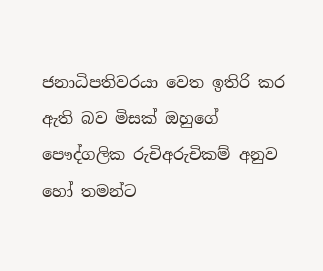ජනාධිපතිවරයා වෙත ඉතිරි කර ඇති බව මිසක් ඔහුගේ පෞද්ගලික රුචිඅරුචිකම් අනුව හෝ තමන්ට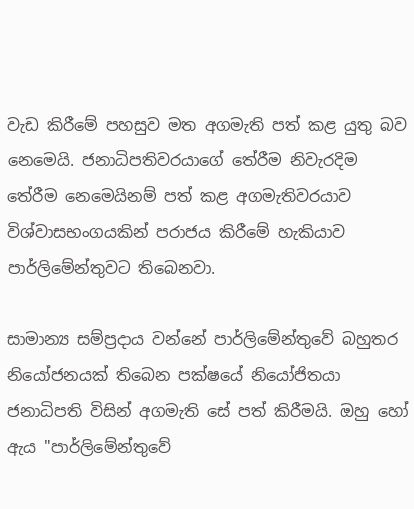වැඩ කිරීමේ පහසුව මත අගමැති පත් කළ යුතු බව නෙමෙයි. ජනාධිපතිවරයාගේ තේරීම නිවැරදිම තේරීම නෙමෙයිනම් පත් කළ අගමැතිවරයාව විශ්වාසභංගයකින් පරාජය කිරීමේ හැකියාව පාර්ලිමේන්තුවට තිබෙනවා.

සාමාන්‍ය සම්ප්‍රදාය වන්නේ පාර්ලිමේන්තුවේ බහුතර නියෝජනයක් තිබෙන පක්ෂයේ නියෝජිතයා ජනාධිපති විසින් අගමැති සේ පත් කිරීමයි. ඔහු හෝ ඇය "පාර්ලිමේන්තුවේ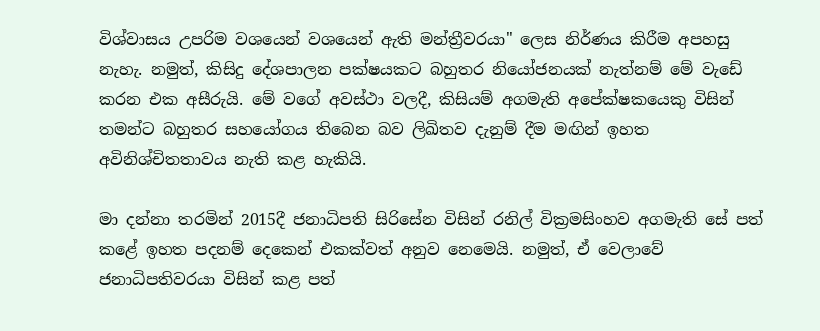විශ්වාසය උපරිම වශයෙන් වශයෙන් ඇති මන්ත්‍රීවරයා" ලෙස නිර්ණය කිරීම අපහසු නැහැ. නමුත්, කිසිදු දේශපාලන පක්ෂයකට බහුතර නියෝජනයක් නැත්නම් මේ වැඩේ කරන එක අසීරුයි. මේ වගේ අවස්ථා වලදී, කිසියම් අගමැති අපේක්ෂකයෙකු විසින් තමන්ට බහුතර සහයෝගය තිබෙන බව ලිඛිතව දැනුම් දීම මඟින් ඉහත අවිනිශ්චිතතාවය නැති කළ හැකියි.

මා දන්නා තරමින් 2015දී ජනාධිපති සිරිසේන විසින් රනිල් වික්‍රමසිංහව අගමැති සේ පත් කළේ ඉහත පදනම් දෙකෙන් එකක්වත් අනුව නෙමෙයි. නමුත්, ඒ වෙලාවේ ජනාධිපතිවරයා විසින් කළ පත්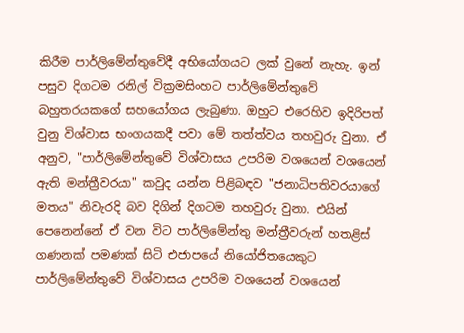කිරීම පාර්ලිමේන්තුවේදී අභියෝගයට ලක් වුනේ නැහැ. ඉන් පසුව දිගටම රනිල් වික්‍රමසිංහට පාර්ලිමේන්තුවේ බහුතරයකගේ සහයෝගය ලැබුණා. ඔහුට එරෙහිව ඉදිරිපත් වුනු විශ්වාස භංගයකදී පවා මේ තත්ත්වය තහවුරු වුනා. ඒ අනුව, "පාර්ලිමේන්තුවේ විශ්වාසය උපරිම වශයෙන් වශයෙන් ඇති මන්ත්‍රීවරයා" කවුද යන්න පිළිබඳව "ජනාධිපතිවරයාගේ මතය" නිවැරදි බව දිගින් දිගටම තහවුරු වුනා. එයින් පෙනෙන්නේ ඒ වන විට පාර්ලිමේන්තු මන්ත්‍රීවරුන් හතළිස් ගණනක් පමණක් සිටි එජාපයේ නියෝජිතයෙකුට පාර්ලිමේන්තුවේ විශ්වාසය උපරිම වශයෙන් වශයෙන්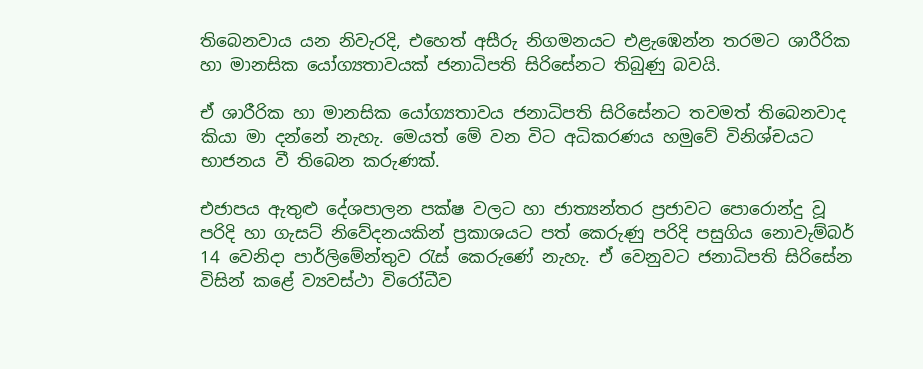තිබෙනවාය යන නිවැරදි, එහෙත් අසීරු නිගමනයට එළැඹෙන්න තරමට ශාරීරික හා මානසික යෝග්‍යතාවයක් ජනාධිපති සිරිසේනට තිබුණු බවයි.

ඒ ශාරීරික හා මානසික යෝග්‍යතාවය ජනාධිපති සිරිසේනට තවමත් තිබෙනවාද කියා මා දන්නේ නැහැ. මෙයත් මේ වන විට අධිකරණය හමුවේ විනිශ්චයට භාජනය වී තිබෙන කරුණක්.

එජාපය ඇතුළු දේශපාලන පක්ෂ වලට හා ජාත්‍යන්තර ප්‍රජාවට පොරොන්දු වූ පරිදි හා ගැසට් නිවේදනයකින් ප්‍රකාශයට පත් කෙරුණු පරිදි පසුගිය නොවැම්බර් 14 වෙනිදා පාර්ලිමේන්තුව රැස් කෙරුණේ නැහැ. ඒ වෙනුවට ජනාධිපති සිරිසේන විසින් කළේ ව්‍යවස්ථා විරෝධීව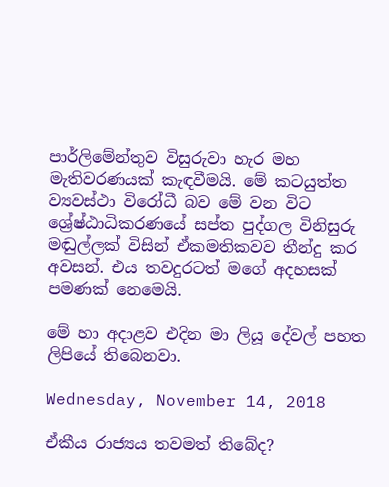පාර්ලිමේන්තුව විසුරුවා හැර මහ මැතිවරණයක් කැඳවීමයි. මේ කටයුත්ත ව්‍යවස්ථා විරෝධී බව මේ වන විට ශ්‍රේෂ්ඨාධිකරණයේ සප්ත පුද්ගල විනිසුරු මඬුල්ලක් විසින් ඒකමතිකවව තීන්දු කර අවසන්. එය තවදුරටත් මගේ අදහසක් පමණක් නෙමෙයි.

මේ හා අදාළව එදින මා ලියූ දේවල් පහත ලිපියේ තිබෙනවා.

Wednesday, November 14, 2018

ඒකීය රාජ්‍යය තවමත් තිබේද?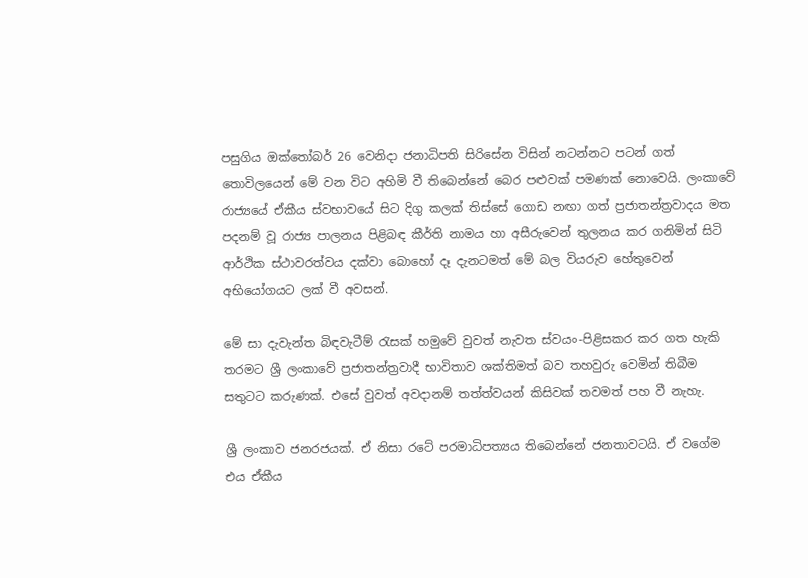පසුගිය ඔක්තෝබර් 26 වෙනිදා ජනාධිපති සිරිසේන විසින් නටන්නට පටන් ගත් තොවිලයෙන් මේ වන විට අහිමි වී තිබෙන්නේ බෙර පළුවක් පමණක් නොවෙයි. ලංකාවේ රාජ්‍යයේ ඒකීය ස්වභාවයේ සිට දිගු කලක් තිස්සේ ගොඩ නඟා ගත් ප්‍රජාතන්ත්‍රවාදය මත පදනම් වූ රාජ්‍ය පාලනය පිළිබඳ කීර්ති නාමය හා අසීරුවෙන් තුලනය කර ගනිමින් සිටි ආර්ථික ස්ථාවරත්වය දක්වා බොහෝ දෑ දැනටමත් මේ බල වියරුව හේතුවෙන් අභියෝගයට ලක් වී අවසන්.

මේ සා දැවැන්ත බිඳවැටීම් රැසක් හමුවේ වුවත් නැවත ස්වයං-පිළිසකර කර ගත හැකි තරමට ශ්‍රී ලංකාවේ ප්‍රජාතන්ත්‍රවාදී භාවිතාව ශක්තිමත් බව තහවුරු වෙමින් තිබීම සතුටට කරුණක්. එසේ වුවත් අවදානම් තත්ත්වයන් කිසිවක් තවමත් පහ වී නැහැ.

ශ්‍රී ලංකාව ජනරජයක්. ඒ නිසා රටේ පරමාධිපත්‍යය තිබෙන්නේ ජනතාවටයි. ඒ වගේම එය ඒකීය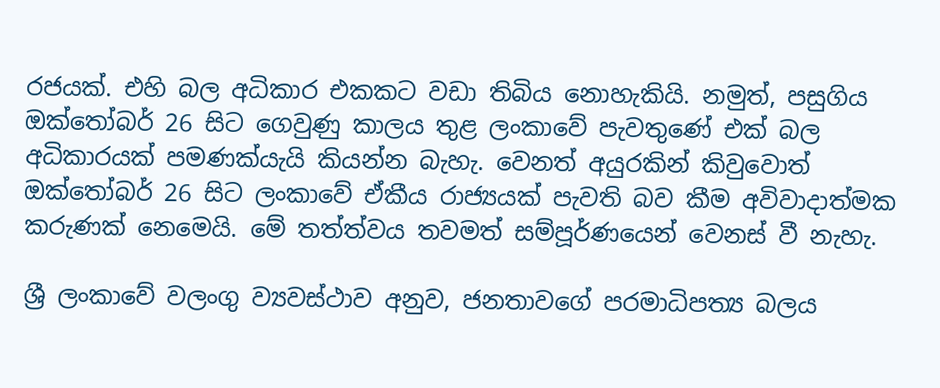රජයක්. එහි බල අධිකාර එකකට වඩා තිබිය නොහැකියි. නමුත්, පසුගිය ඔක්තෝබර් 26 සිට ගෙවුණු කාලය තුළ ලංකාවේ පැවතුණේ එක් බල අධිකාරයක් පමණක්යැයි කියන්න බැහැ. වෙනත් අයුරකින් කිවුවොත් ඔක්තෝබර් 26 සිට ලංකාවේ ඒකීය රාජ්‍යයක් පැවති බව කීම අවිවාදාත්මක කරුණක් නෙමෙයි. මේ තත්ත්වය තවමත් සම්පූර්ණයෙන් වෙනස් වී නැහැ.

ශ්‍රී ලංකාවේ වලංගු ව්‍යවස්ථාව අනුව, ජනතාවගේ පරමාධිපත්‍ය බලය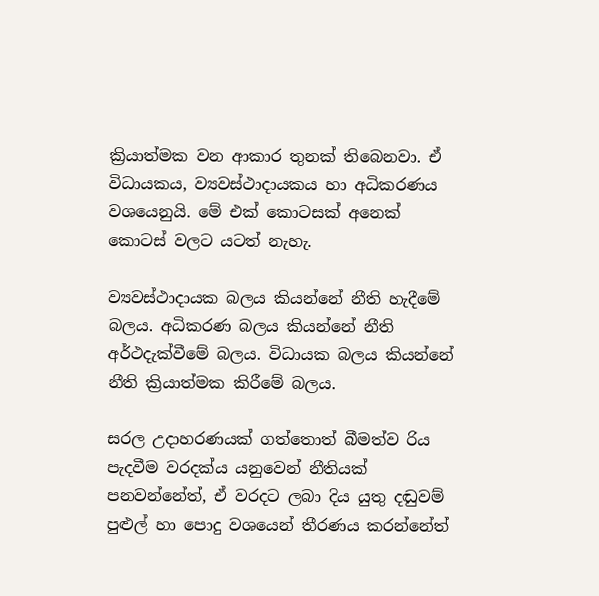ක්‍රියාත්මක වන ආකාර තුනක් තිබෙනවා. ඒ විධායකය, ව්‍යවස්ථාදායකය හා අධිකරණය වශයෙනුයි. මේ එක් කොටසක් අනෙක් කොටස් වලට යටත් නැහැ.

ව්‍යවස්ථාදායක බලය කියන්නේ නීති හැදීමේ බලය. අධිකරණ බලය කියන්නේ නීති අර්ථදැක්වීමේ බලය. විධායක බලය කියන්නේ නීති ක්‍රියාත්මක කිරීමේ බලය.

සරල උදාහරණයක් ගත්තොත් බීමත්ව රිය පැදවීම වරදක්ය යනුවෙන් නීතියක් පනවන්නේත්, ඒ වරදට ලබා දිය යුතු දඬුවම් පුළුල් හා පොදු වශයෙන් තීරණය කරන්නේත්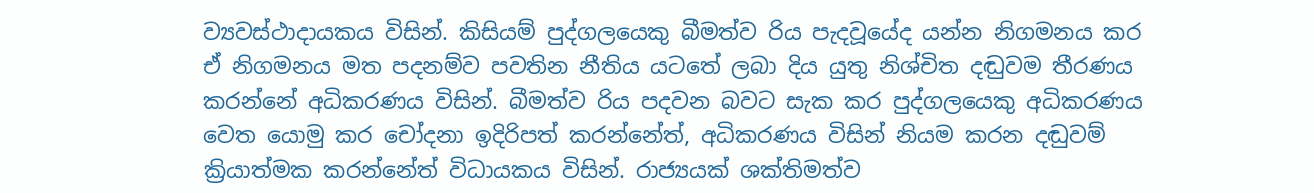ව්‍යවස්ථාදායකය විසින්. කිසියම් පුද්ගලයෙකු බීමත්ව රිය පැදවූයේද යන්න නිගමනය කර ඒ නිගමනය මත පදනම්ව පවතින නීතිය යටතේ ලබා දිය යුතු නිශ්චිත දඬුවම තීරණය කරන්නේ අධිකරණය විසින්. බීමත්ව රිය පදවන බවට සැක කර පුද්ගලයෙකු අධිකරණය වෙත යොමු කර චෝදනා ඉදිරිපත් කරන්නේත්, අධිකරණය විසින් නියම කරන දඬුවම් ක්‍රියාත්මක කරන්නේත් විධායකය විසින්. රාජ්‍යයක් ශක්තිමත්ව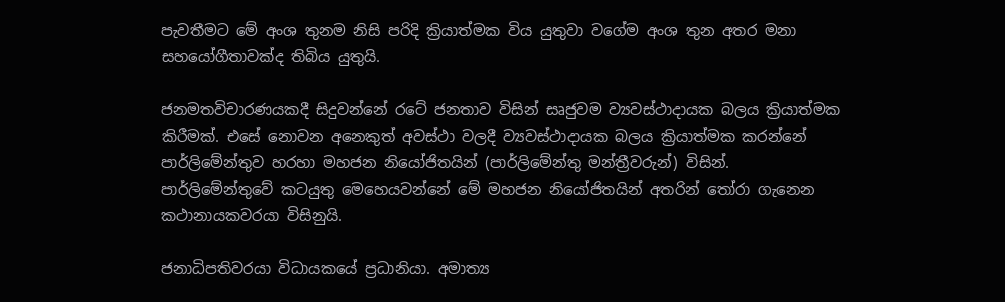පැවතීමට මේ අංශ තුනම නිසි පරිදි ක්‍රියාත්මක විය යුතුවා වගේම අංශ තුන අතර මනා සහයෝගීතාවක්ද තිබිය යුතුයි.

ජනමතවිචාරණයකදී සිදුවන්නේ රටේ ජනතාව විසින් සෘජුවම ව්‍යවස්ථාදායක බලය ක්‍රියාත්මක කිරීමක්. එසේ නොවන අනෙකුත් අවස්ථා වලදී ව්‍යවස්ථාදායක බලය ක්‍රියාත්මක කරන්නේ පාර්ලිමේන්තුව හරහා මහජන නියෝජිතයින් (පාර්ලිමේන්තු මන්ත්‍රීවරුන්) විසින්. පාර්ලිමේන්තුවේ කටයුතු මෙහෙයවන්නේ මේ මහජන නියෝජිතයින් අතරින් තෝරා ගැනෙන කථානායකවරයා විසිනුයි.

ජනාධිපතිවරයා විධායකයේ ප්‍රධානියා. අමාත්‍ය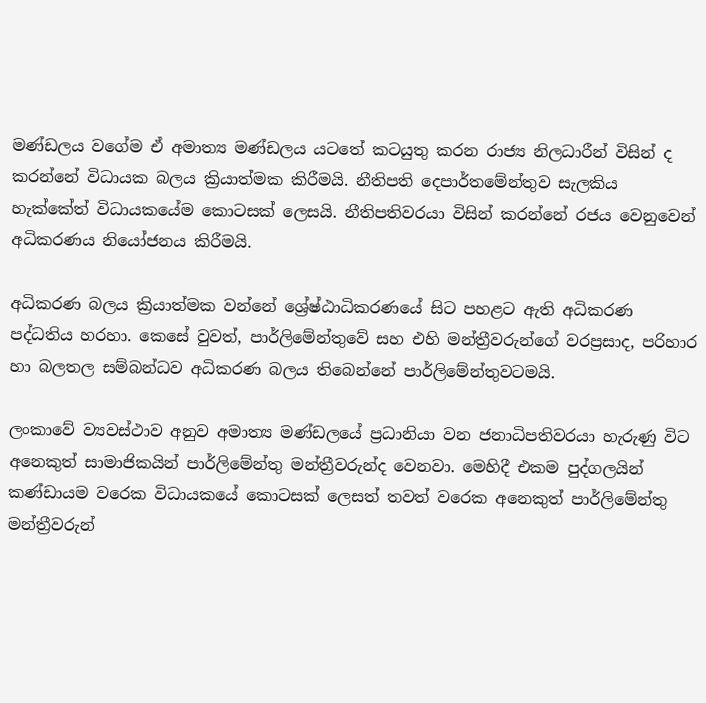මණ්ඩලය වගේම ඒ අමාත්‍ය මණ්ඩලය යටතේ කටයුතු කරන රාජ්‍ය නිලධාරීන් විසින් ද කරන්නේ විධායක බලය ක්‍රියාත්මක කිරීමයි. නීතිපති දෙපාර්තමේන්තුව සැලකිය හැක්කේත් විධායකයේම කොටසක් ලෙසයි. නීතිපතිවරයා විසින් කරන්නේ රජය වෙනුවෙන් අධිකරණය නියෝජනය කිරීමයි.

අධිකරණ බලය ක්‍රියාත්මක වන්නේ ශ්‍රේෂ්ඨාධිකරණයේ සිට පහළට ඇති අධිකරණ පද්ධතිය හරහා. කෙසේ වුවත්, පාර්ලිමේන්තුවේ සහ එහි මන්ත්‍රීවරුන්ගේ වරප්‍රසාද, පරිහාර හා බලතල සම්බන්ධව අධිකරණ බලය තිබෙන්නේ පාර්ලිමේන්තුවටමයි.

ලංකාවේ ව්‍යවස්ථාව අනුව අමාත්‍ය මණ්ඩලයේ ප්‍රධානියා වන ජනාධිපතිවරයා හැරුණු විට අනෙකුත් සාමාජිකයින් පාර්ලිමේන්තු මන්ත්‍රීවරුන්ද වෙනවා. මෙහිදී එකම පුද්ගලයින් කණ්ඩායම වරෙක විධායකයේ කොටසක් ලෙසත් තවත් වරෙක අනෙකුත් පාර්ලිමේන්තු මන්ත්‍රීවරුන්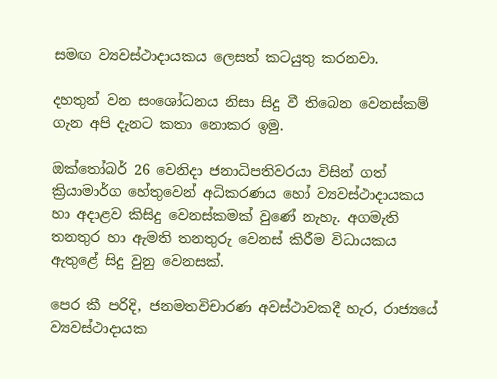සමඟ ව්‍යවස්ථාදායකය ලෙසත් කටයුතු කරනවා.

දහතුන් වන සංශෝධනය නිසා සිදු වී තිබෙන වෙනස්කම් ගැන අපි දැනට කතා නොකර ඉමු.

ඔක්තෝබර් 26 වෙනිදා ජනාධිපතිවරයා විසින් ගත් ක්‍රියාමාර්ග හේතුවෙන් අධිකරණය හෝ ව්‍යවස්ථාදායකය හා අදාළව කිසිදු වෙනස්කමක් වුණේ නැහැ. අගමැති තනතුර හා ඇමති තනතුරු වෙනස් කිරීම විධායකය ඇතුළේ සිදු වුනු වෙනසක්.

පෙර කී පරිදි, ජනමතවිචාරණ අවස්ථාවකදී හැර, රාජ්‍යයේ ව්‍යවස්ථාදායක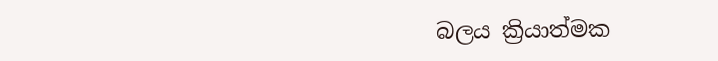බලය ක්‍රියාත්මක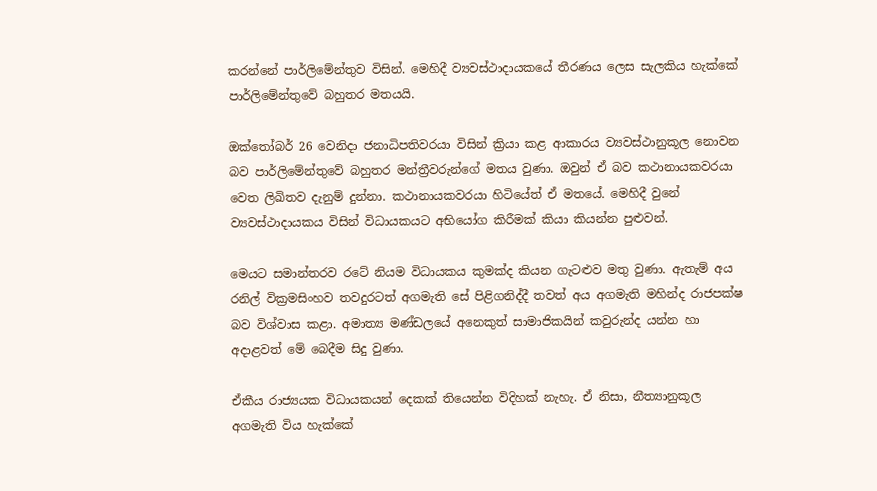කරන්නේ පාර්ලිමේන්තුව විසින්. මෙහිදී ව්‍යවස්ථාදායකයේ තීරණය ලෙස සැලකිය හැක්කේ පාර්ලිමේන්තුවේ බහුතර මතයයි.

ඔක්තෝබර් 26 වෙනිදා ජනාධිපතිවරයා විසින් ක්‍රියා කළ ආකාරය ව්‍යවස්ථානුකූල නොවන බව පාර්ලිමේන්තුවේ බහුතර මන්ත්‍රීවරුන්ගේ මතය වුණා. ඔවුන් ඒ බව කථානායකවරයා වෙත ලිඛිතව දැනුම් දුන්නා. කථානායකවරයා හිටියේත් ඒ මතයේ. මෙහිදී වුනේ ව්‍යවස්ථාදායකය විසින් විධායකයට අභියෝග කිරීමක් කියා කියන්න පුළුවන්.

මෙයට සමාන්තරව රටේ නියම විධායකය කුමක්ද කියන ගැටළුව මතු වුණා. ඇතැම් අය රනිල් වික්‍රමසිංහව තවදුරටත් අගමැති සේ පිළිගනිද්දී තවත් අය අගමැති මහින්ද රාජපක්ෂ බව විශ්වාස කළා. අමාත්‍ය මණ්ඩලයේ අනෙකුත් සාමාජිකයින් කවුරුන්ද යන්න හා අදාළවත් මේ බෙදීම සිදු වුණා.

ඒකීය රාජ්‍යයක විධායකයන් දෙකක් තියෙන්න විදිහක් නැහැ. ඒ නිසා, නීත්‍යානුකූල අගමැති විය හැක්කේ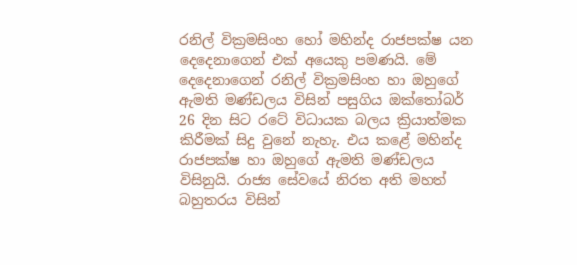රනිල් වික්‍රමසිංහ හෝ මහින්ද රාජපක්ෂ යන දෙදෙනාගෙන් එක් අයෙකු පමණයි. මේ දෙදෙනාගෙන් රනිල් වික්‍රමසිංහ හා ඔහුගේ ඇමති මණ්ඩලය විසින් පසුගිය ඔක්තෝබර් 26 දින සිට රටේ විධායක බලය ක්‍රියාත්මක කිරීමක් සිදු වුනේ නැහැ. එය කළේ මහින්ද රාජපක්ෂ හා ඔහුගේ ඇමති මණ්ඩලය විසිනුයි. රාජ්‍ය සේවයේ නිරත අති මහත් බහුතරය විසින්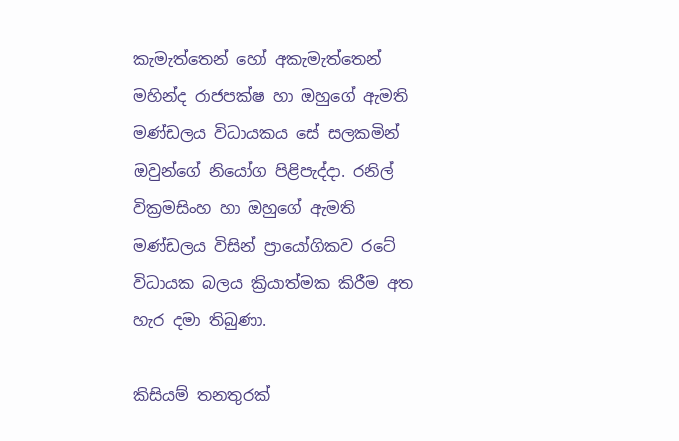කැමැත්තෙන් හෝ අකැමැත්තෙන් මහින්ද රාජපක්ෂ හා ඔහුගේ ඇමති මණ්ඩලය විධායකය සේ සලකමින් ඔවුන්ගේ නියෝග පිළිපැද්දා. රනිල් වික්‍රමසිංහ හා ඔහුගේ ඇමති මණ්ඩලය විසින් ප්‍රායෝගිකව රටේ විධායක බලය ක්‍රියාත්මක කිරීම අත හැර දමා තිබුණා.

කිසියම් තනතුරක්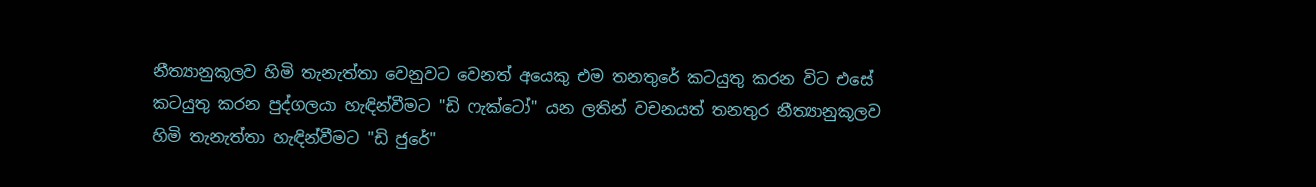නීත්‍යානුකූලව හිමි තැනැත්තා වෙනුවට වෙනත් අයෙකු එම තනතුරේ කටයුතු කරන විට එසේ කටයුතු කරන පුද්ගලයා හැඳින්වීමට "ඩි ෆැක්ටෝ" යන ලතින් වචනයත් තනතුර නීත්‍යානුකූලව හිමි තැනැත්තා හැඳින්වීමට "ඩි ජුරේ"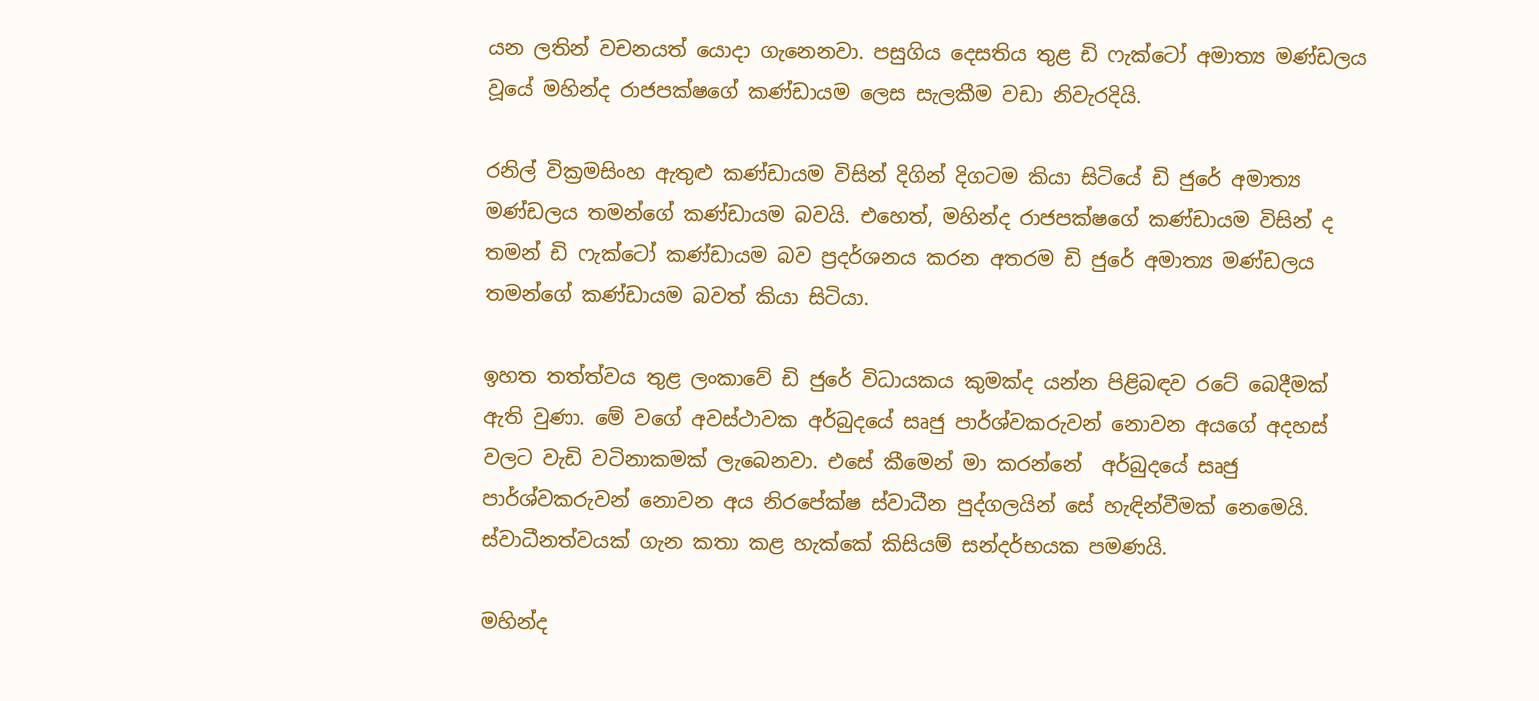යන ලතින් වචනයත් යොදා ගැනෙනවා. පසුගිය දෙසතිය තුළ ඩි ෆැක්ටෝ අමාත්‍ය මණ්ඩලය වූයේ මහින්ද රාජපක්ෂගේ කණ්ඩායම ලෙස සැලකීම වඩා නිවැරදියි.

රනිල් වික්‍රමසිංහ ඇතුළු කණ්ඩායම විසින් දිගින් දිගටම කියා සිටියේ ඩි ජුරේ අමාත්‍ය මණ්ඩලය තමන්ගේ කණ්ඩායම බවයි. එහෙත්, මහින්ද රාජපක්ෂගේ කණ්ඩායම විසින් ද තමන් ඩි ෆැක්ටෝ කණ්ඩායම බව ප්‍රදර්ශනය කරන අතරම ඩි ජුරේ අමාත්‍ය මණ්ඩලය තමන්ගේ කණ්ඩායම බවත් කියා සිටියා.

ඉහත තත්ත්වය තුළ ලංකාවේ ඩි ජුරේ විධායකය කුමක්ද යන්න පිළිබඳව රටේ බෙදීමක් ඇති වුණා. මේ වගේ අවස්ථාවක අර්බුදයේ සෘජු පාර්ශ්වකරුවන් නොවන අයගේ අදහස් වලට වැඩි වටිනාකමක් ලැබෙනවා. එසේ කීමෙන් මා කරන්නේ  අර්බුදයේ සෘජු පාර්ශ්වකරුවන් නොවන අය නිරපේක්ෂ ස්වාධීන පුද්ගලයින් සේ හැඳින්වීමක් නෙමෙයි. ස්වාධීනත්වයක් ගැන කතා කළ හැක්කේ කිසියම් සන්දර්භයක පමණයි.

මහින්ද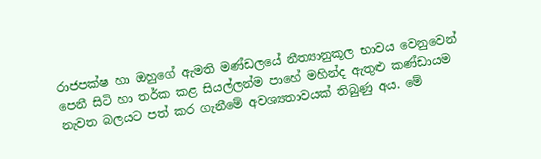රාජපක්ෂ හා ඔහුගේ ඇමති මණ්ඩලයේ නීත්‍යානුකූල භාවය වෙනුවෙන් පෙනී සිටි හා තර්ක කළ සියල්ලන්ම පාහේ මහින්ද ඇතුළු කණ්ඩායම නැවත බලයට පත් කර ගැනීමේ අවශ්‍යතාවයක් තිබුණු අය. මේ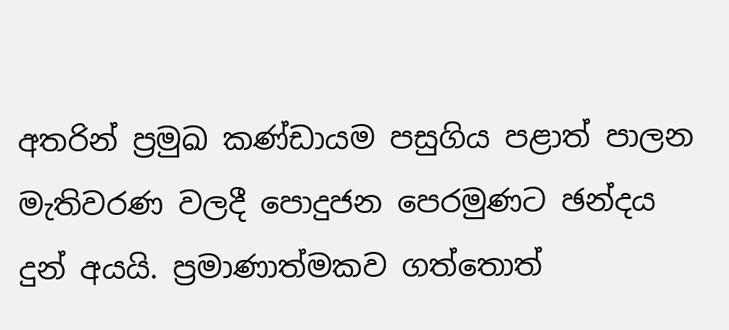අතරින් ප්‍රමුඛ කණ්ඩායම පසුගිය පළාත් පාලන මැතිවරණ වලදී පොදුජන පෙරමුණට ඡන්දය දුන් අයයි. ප්‍රමාණාත්මකව ගත්තොත්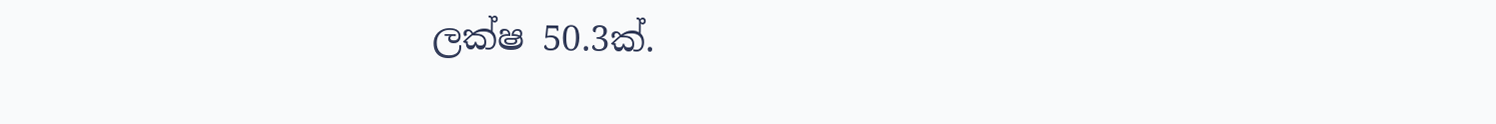ලක්ෂ 50.3ක්.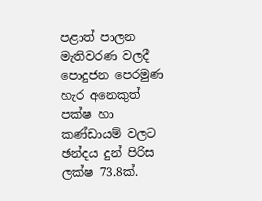පළාත් පාලන මැතිවරණ වලදී පොදුජන පෙරමුණ හැර අනෙකුත් පක්ෂ හා කණ්ඩායම් වලට ඡන්දය දුන් පිරිස ලක්ෂ 73.8ක්.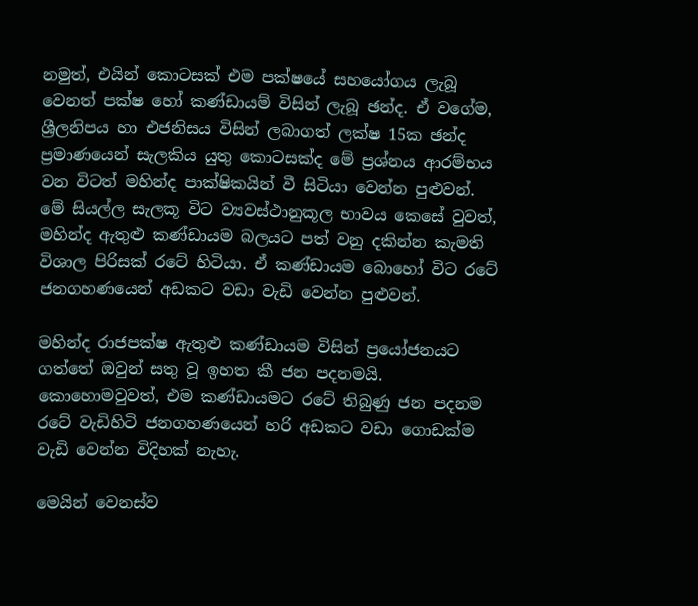නමුත්, එයින් කොටසක් එම පක්ෂයේ සහයෝගය ලැබූ වෙනත් පක්ෂ හෝ කණ්ඩායම් විසින් ලැබූ ඡන්ද. ඒ වගේම, ශ්‍රීලනිපය හා එජනිසය විසින් ලබාගත් ලක්ෂ 15ක ඡන්ද ප්‍රමාණයෙන් සැලකිය යුතු කොටසක්ද මේ ප්‍රශ්නය ආරම්භය වන විටත් මහින්ද පාක්ෂිකයින් වී සිටියා වෙන්න පුළුවන්. මේ සියල්ල සැලකූ විට ව්‍යවස්ථානුකූල භාවය කෙසේ වුවත්, මහින්ද ඇතුළු කණ්ඩායම බලයට පත් වනු දකින්න කැමති විශාල පිරිසක් රටේ හිටියා. ඒ කණ්ඩායම බොහෝ විට රටේ ජනගහණයෙන් අඩකට වඩා වැඩි වෙන්න පුළුවන්.

මහින්ද රාජපක්ෂ ඇතුළු කණ්ඩායම විසින් ප්‍රයෝජනයට ගත්තේ ඔවුන් සතු වූ ඉහත කී ජන පදනමයි. කොහොමවුවත්, එම කණ්ඩායමට රටේ තිබුණු ජන පදනම රටේ වැඩිහිටි ජනගහණයෙන් හරි අඩකට වඩා ගොඩක්ම වැඩි වෙන්න විදිහක් නැහැ.

මෙයින් වෙනස්ව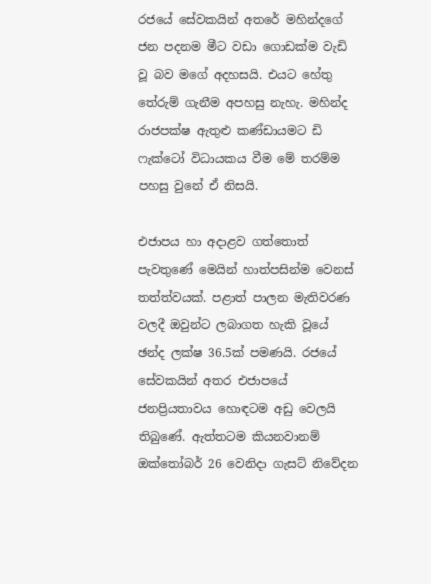රජයේ සේවකයින් අතරේ මහින්දගේ ජන පදනම මීට වඩා ගොඩක්ම වැඩි වූ බව මගේ අදහසයි. එයට හේතු තේරුම් ගැනීම අපහසු නැහැ. මහින්ද රාජපක්ෂ ඇතුළු කණ්ඩායමට ඩි ෆැක්ටෝ විධායකය වීම මේ තරම්ම පහසු වුනේ ඒ නිසයි.

එජාපය හා අදාළව ගත්තොත් පැවතුණේ මෙයින් හාත්පසින්ම වෙනස් තත්ත්වයක්. පළාත් පාලන මැතිවරණ වලදී ඔවුන්ට ලබාගත හැකි වූයේ ඡන්ද ලක්ෂ 36.5ක් පමණයි. රජයේ සේවකයින් අතර එජාපයේ ජනප්‍රියතාවය හොඳටම අඩු වෙලයි තිබුණේ. ඇත්තටම කියනවානම් ඔක්තෝබර් 26 වෙනිදා ගැසට් නිවේදන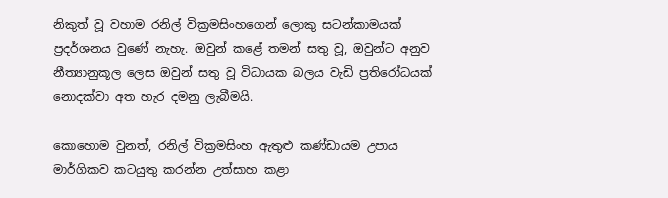නිකුත් වූ වහාම රනිල් වික්‍රමසිංහගෙන් ලොකු සටන්කාමයක් ප්‍රදර්ශනය වුණේ නැහැ. ඔවුන් කළේ තමන් සතු වූ, ඔවුන්ට අනුව නීත්‍යානුකූල ලෙස ඔවුන් සතු වූ විධායක බලය වැඩි ප්‍රතිරෝධයක් නොදක්වා අත හැර දමනු ලැබීමයි.

කොහොම වුනත්, රනිල් වික්‍රමසිංහ ඇතුළු කණ්ඩායම උපාය මාර්ගිකව කටයුතු කරන්න උත්සාහ කළා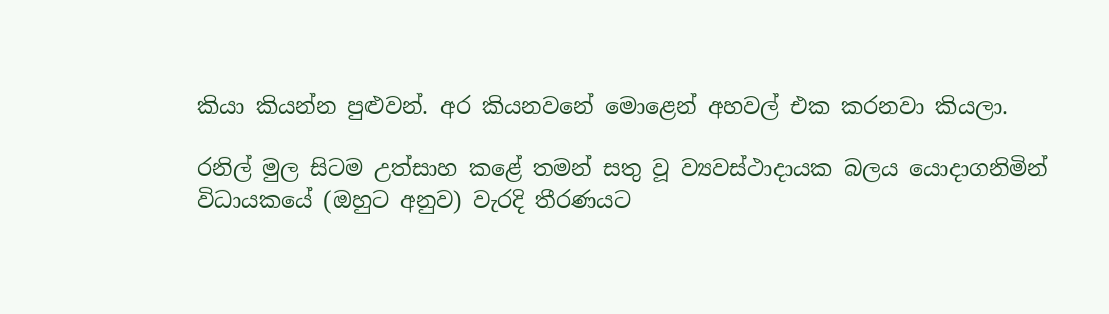කියා කියන්න පුළුවන්. අර කියනවනේ මොළෙන් අහවල් එක කරනවා කියලා.

රනිල් මුල සිටම උත්සාහ කළේ තමන් සතු වූ ව්‍යවස්ථාදායක බලය යොදාගනිමින් විධායකයේ (ඔහුට අනුව) වැරදි තීරණයට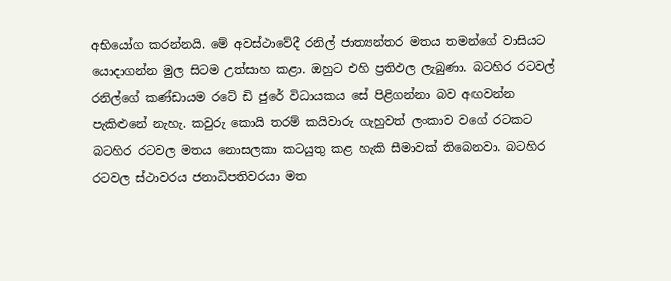අභියෝග කරන්නයි. මේ අවස්ථාවේදී රනිල් ජාත්‍යන්තර මතය තමන්ගේ වාසියට යොදාගන්න මුල සිටම උත්සාහ කළා. ඔහුට එහි ප්‍රතිඵල ලැබුණා. බටහිර රටවල් රනිල්ගේ කණ්ඩායම රටේ ඩි ජුරේ විධායකය සේ පිළිගන්නා බව අඟවන්න පැකිළුනේ නැහැ. කවුරු කොයි තරම් කයිවාරු ගැහුවත් ලංකාව වගේ රටකට බටහිර රටවල මතය නොසලකා කටයුතු කළ හැකි සීමාවක් තිබෙනවා. බටහිර රටවල ස්ථාවරය ජනාධිපතිවරයා මත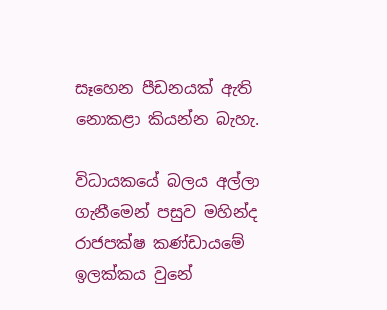සෑහෙන පීඩනයක් ඇති නොකළා කියන්න බැහැ.

විධායකයේ බලය අල්ලා ගැනීමෙන් පසුව මහින්ද රාජපක්ෂ කණ්ඩායමේ ඉලක්කය වුනේ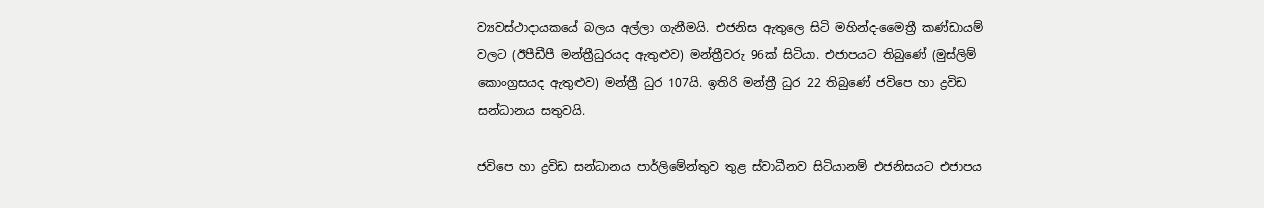ව්‍යවස්ථාදායකයේ බලය අල්ලා ගැනීමයි. එජනිස ඇතුලෙ සිටි මහින්ද-මෛත්‍රී කණ්ඩායම් වලට (ඊපීඩීපී මන්ත්‍රීධුරයද ඇතුළුව) මන්ත්‍රීවරු 96ක් සිටියා. එජාපයට තිබුණේ (මුස්ලිම් කොංග්‍රසයද ඇතුළුව) මන්ත්‍රී ධුර 107යි. ඉතිරි මන්ත්‍රී ධුර 22 තිබුණේ ජවිපෙ හා ද්‍රවිඩ සන්ධානය සතුවයි.

ජවිපෙ හා ද්‍රවිඩ සන්ධානය පාර්ලිමේන්තුව තුළ ස්වාධීනව සිටියානම් එජනිසයට එජාපය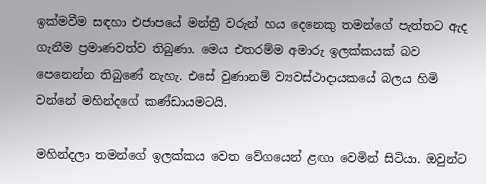ඉක්මවීම සඳහා එජාපයේ මන්ත්‍රී වරුන් හය දෙනෙකු තමන්ගේ පැත්තට ඇද ගැනීම ප්‍රමාණවත්ව තිබුණා. මෙය එතරම්ම අමාරු ඉලක්කයක් බව පෙනෙන්න තිබුණේ නැහැ. එසේ වුණානම් ව්‍යවස්ථාදායකයේ බලය හිමි වන්නේ මහින්දගේ කණ්ඩායමටයි.

මහින්දලා තමන්ගේ ඉලක්කය වෙත වේගයෙන් ළඟා වෙමින් සිටියා. ඔවුන්ට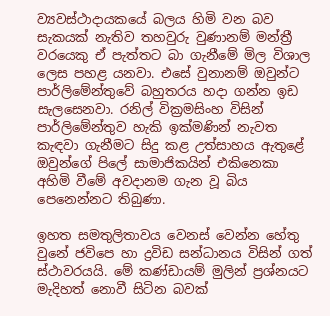ව්‍යවස්ථාදායකයේ බලය හිමි වන බව සැකයක් නැතිව තහවුරු වුණානම් මන්ත්‍රී වරයෙකු ඒ පැත්තට බා ගැනීමේ මිල විශාල ලෙස පහළ යනවා. එසේ වුනානම් ඔවුන්ට පාර්ලිමේන්තුවේ බහුතරය හදා ගන්න ඉඩ සැලසෙනවා. රනිල් වික්‍රමසිංහ විසින් පාර්ලිමේන්තුව හැකි ඉක්මණින් නැවත කැඳවා ගැනීමට සිදු කළ උත්සාහය ඇතුළේ ඔවුන්ගේ පිලේ සාමාජිකයින් එකිනෙකා අහිමි වීමේ අවදානම ගැන වූ බිය පෙනෙන්නට තිබුණා.

ඉහත සමතුලිතාවය වෙනස් වෙන්න හේතු වුනේ ජවිපෙ හා ද්‍රවිඩ සන්ධානය විසින් ගත් ස්ථාවරයයි. මේ කණ්ඩායම් මුලින් ප්‍රශ්නයට මැදිහත් නොවී සිටින බවක්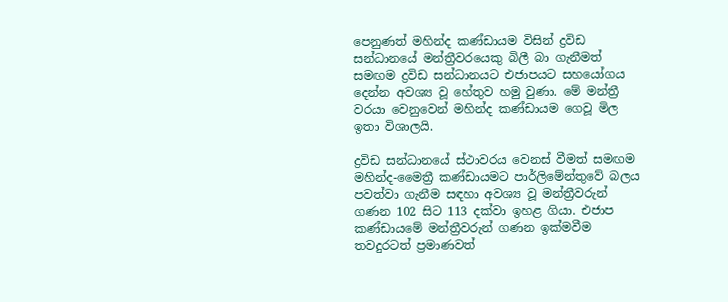පෙනුණත් මහින්ද කණ්ඩායම විසින් ද්‍රවිඩ සන්ධානයේ මන්ත්‍රීවරයෙකු බිලී බා ගැනීමත් සමඟම ද්‍රවිඩ සන්ධානයට එජාපයට සහයෝගය දෙන්න අවශ්‍ය වූ හේතුව හමු වුණා. මේ මන්ත්‍රී වරයා වෙනුවෙන් මහින්ද කණ්ඩායම ගෙවූ මිල ඉතා විශාලයි.

ද්‍රවිඩ සන්ධානයේ ස්ථාවරය වෙනස් වීමත් සමඟම මහින්ද-මෛත්‍රී කණ්ඩායමට පාර්ලිමේන්තුවේ බලය පවත්වා ගැනීම සඳහා අවශ්‍ය වූ මන්ත්‍රීවරුන් ගණන 102 සිට 113 දක්වා ඉහළ ගියා. එජාප කණ්ඩායමේ මන්ත්‍රීවරුන් ගණන ඉක්මවීම තවදුරටත් ප්‍රමාණවත්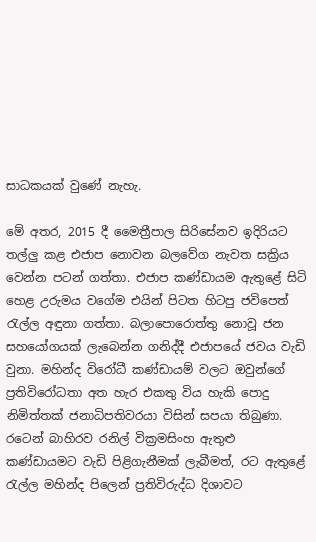සාධකයක් වුණේ නැහැ.

මේ අතර, 2015 දී මෛත්‍රීපාල සිරිසේනව ඉදිරියට තල්ලු කළ එජාප නොවන බලවේග නැවත සක්‍රිය වෙන්න පටන් ගත්තා. එජාප කණ්ඩායම ඇතුළේ සිටි හෙළ උරුමය වගේම එයින් පිටත හිටපු ජවිපෙත් රැල්ල අඳුනා ගත්තා. බලාපොරොත්තු නොවූ ජන සහයෝගයක් ලැබෙන්න ගනිද්දී එජාපයේ ජවය වැඩි වුනා. මහින්ද විරෝධී කණ්ඩායම් වලට ඔවුන්ගේ ප්‍රතිවිරෝධතා අත හැර එකතු විය හැකි පොදු නිමිත්තක් ජනාධිපතිවරයා විසින් සපයා තිබුණා. රටෙන් බාහිරව රනිල් වික්‍රමසිංහ ඇතුළු කණ්ඩායමට වැඩි පිළිගැනීමක් ලැබීමත්, රට ඇතුළේ රැල්ල මහින්ද පිලෙන් ප්‍රතිවිරුද්ධ දිශාවට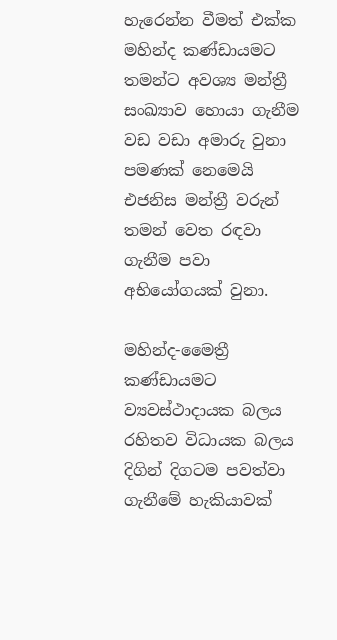හැරෙන්න වීමත් එක්ක මහින්ද කණ්ඩායමට තමන්ට අවශ්‍ය මන්ත්‍රී සංඛ්‍යාව හොයා ගැනීම වඩ වඩා අමාරු වුනා පමණක් නෙමෙයි එජනිස මන්ත්‍රී වරුන් තමන් වෙත රඳවා ගැනීම පවා අභියෝගයක් වුනා.

මහින්ද-මෛත්‍රී කණ්ඩායමට ව්‍යවස්ථාදායක බලය රහිතව විධායක බලය දිගින් දිගටම පවත්වා ගැනීමේ හැකියාවක්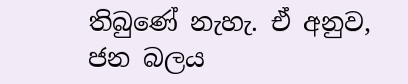තිබුණේ නැහැ. ඒ අනුව, ජන බලය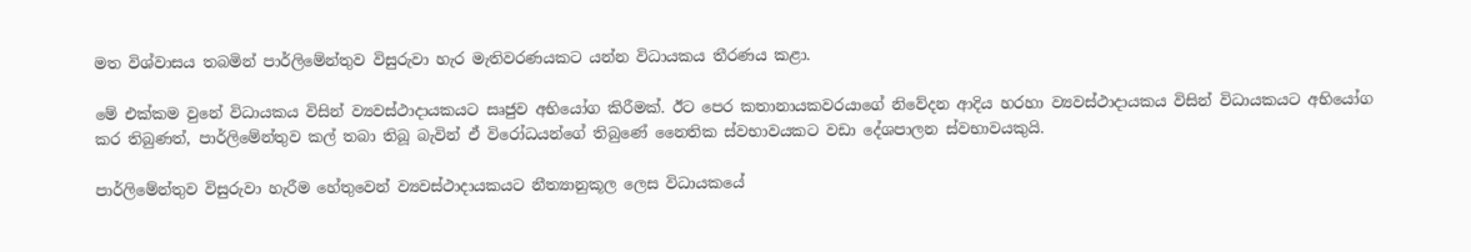මත විශ්වාසය තබමින් පාර්ලිමේන්තුව විසුරුවා හැර මැතිවරණයකට යන්න විධායකය තීරණය කළා.

මේ එක්කම වුනේ විධායකය විසින් ව්‍යවස්ථාදායකයට සෘජුව අභියෝග කිරීමක්. ඊට පෙර කතානායකවරයාගේ නිවේදන ආදිය හරහා ව්‍යවස්ථාදායකය විසින් විධායකයට අභියෝග කර තිබුණත්, පාර්ලිමේන්තුව කල් තබා තිබූ බැවින් ඒ විරෝධයන්ගේ තිබුණේ නෛතික ස්වභාවයකට වඩා දේශපාලන ස්වභාවයකුයි.

පාර්ලිමේන්තුව විසුරුවා හැරීම හේතුවෙන් ව්‍යවස්ථාදායකයට නීත්‍යානුකූල ලෙස විධායකයේ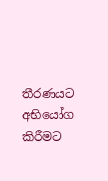තීරණයට අභියෝග කිරීමට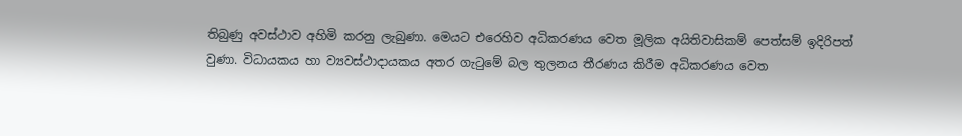තිබුණු අවස්ථාව අහිමි කරනු ලැබුණා. මෙයට එරෙහිව අධිකරණය වෙත මූලික අයිතිවාසිකම් පෙත්සම් ඉදිරිපත් වුණා. විධායකය හා ව්‍යවස්ථාදායකය අතර ගැටුමේ බල තුලනය තීරණය කිරීම අධිකරණය වෙත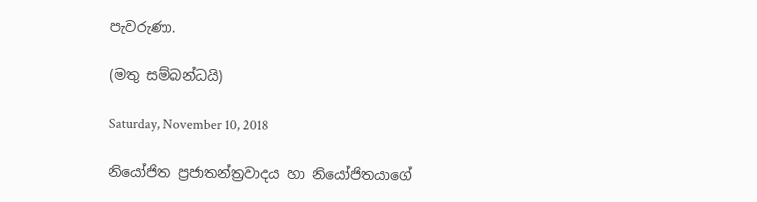පැවරුණා.

(මතු සම්බන්ධයි)

Saturday, November 10, 2018

නියෝජිත ප්‍රජාතන්ත්‍රවාදය හා නියෝජිතයාගේ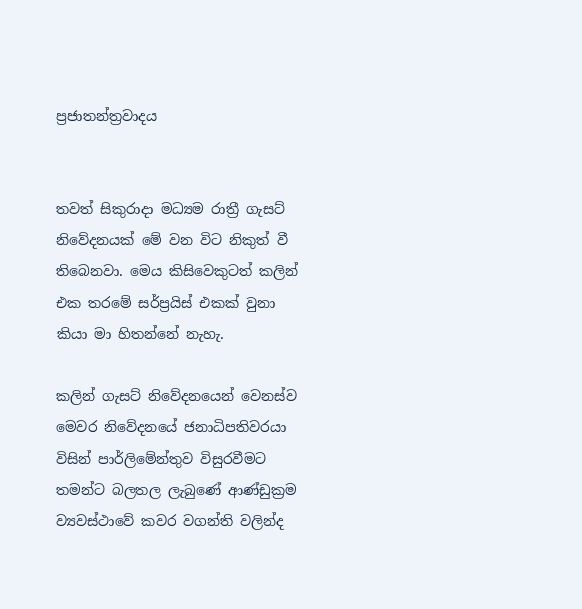ප්‍රජාතන්ත්‍රවාදය


තවත් සිකුරාදා මධ්‍යම රාත්‍රී ගැසට් නිවේදනයක් මේ වන විට නිකුත් වී තිබෙනවා. මෙය කිසිවෙකුටත් කලින් එක තරමේ සර්ප්‍රයිස් එකක් වුනා කියා මා හිතන්නේ නැහැ.

කලින් ගැසට් නිවේදනයෙන් වෙනස්ව මෙවර නිවේදනයේ ජනාධිපතිවරයා විසින් පාර්ලිමේන්තුව විසුරවීමට තමන්ට බලතල ලැබුණේ ආණ්ඩුක්‍රම ව්‍යවස්ථාවේ කවර වගන්ති වලින්ද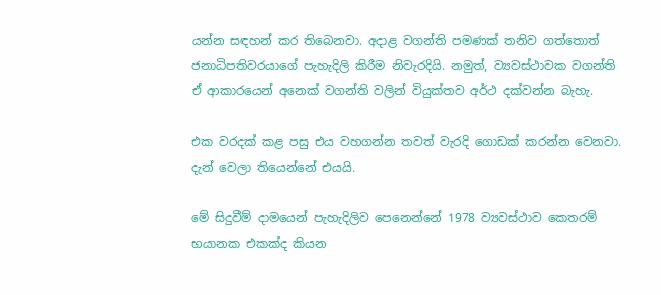යන්න සඳහන් කර තිබෙනවා. අදාළ වගන්ති පමණක් තනිව ගත්තොත් ජනාධිපතිවරයාගේ පැහැදිලි කිරීම නිවැරදියි. නමුත්, ව්‍යවස්ථාවක වගන්ති ඒ ආකාරයෙන් අනෙක් වගන්ති වලින් වියුක්තව අර්ථ දක්වන්න බැහැ.

එක වරදක් කළ පසු එය වහගන්න තවත් වැරදි ගොඩක් කරන්න වෙනවා. දැන් වෙලා තියෙන්නේ එයයි.

මේ සිදුවීම් දාමයෙන් පැහැදිලිව පෙනෙන්නේ 1978 ව්‍යවස්ථාව කෙතරම් භයානක එකක්ද කියන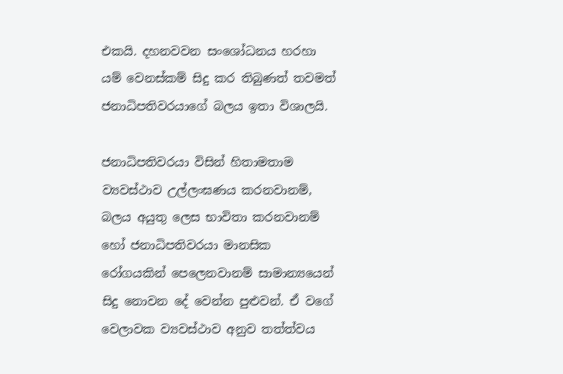එකයි. දහනවවන සංශෝධනය හරහා යම් වෙනස්කම් සිදු කර තිබුණත් තවමත් ජනාධිපතිවරයාගේ බලය ඉතා විශාලයි.

ජනාධිපතිවරයා විසින් හිතාමතාම ව්‍යවස්ථාව උල්ලංඝණය කරනවානම්, බලය අයුතු ලෙස භාවිතා කරනවානම් හෝ ජනාධිපතිවරයා මානසික රෝගයකින් පෙලෙනවානම් සාමාන්‍යයෙන් සිදු නොවන දේ වෙන්න පුළුවන්. ඒ වගේ වෙලාවක ව්‍යවස්ථාව අනුව තත්ත්වය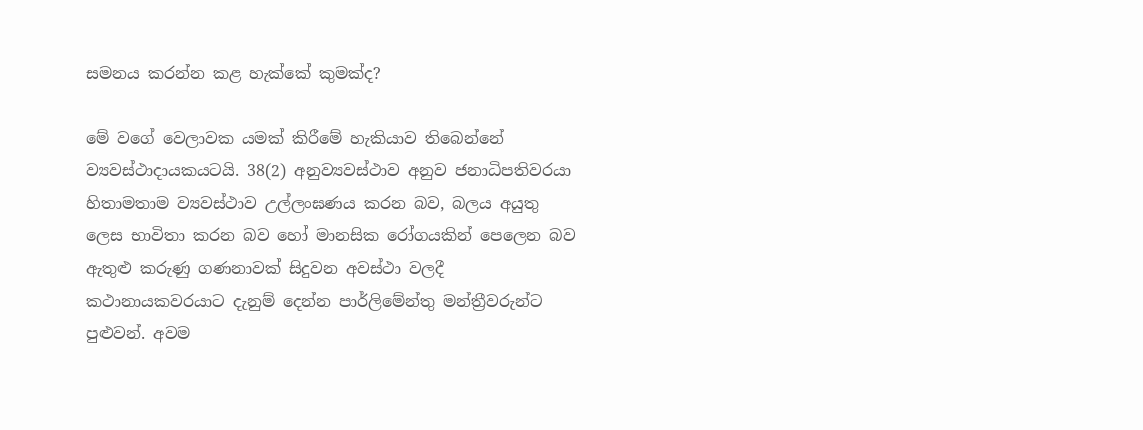සමනය කරන්න කළ හැක්කේ කුමක්ද?

මේ වගේ වෙලාවක යමක් කිරීමේ හැකියාව තිබෙන්නේ ව්‍යවස්ථාදායකයටයි. 38(2) අනුව්‍යවස්ථාව අනුව ජනාධිපතිවරයා හිතාමතාම ව්‍යවස්ථාව උල්ලංඝණය කරන බව, බලය අයුතු ලෙස භාවිතා කරන බව හෝ මානසික රෝගයකින් පෙලෙන බව ඇතුළු කරුණු ගණනාවක් සිදුවන අවස්ථා වලදී කථානායකවරයාට දැනුම් දෙන්න පාර්ලිමේන්තු මන්ත්‍රීවරුන්ට පුළුවන්. අවම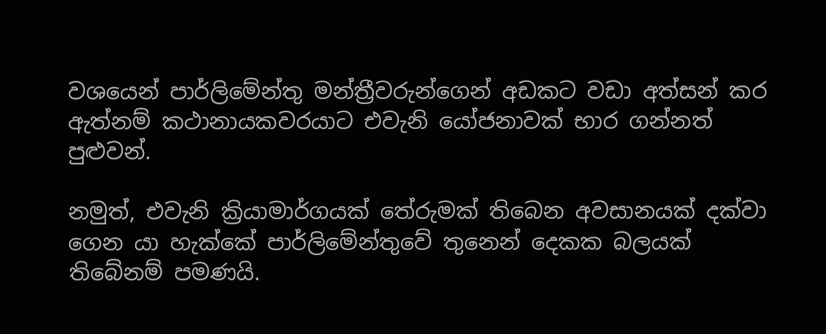වශයෙන් පාර්ලිමේන්තු මන්ත්‍රීවරුන්ගෙන් අඩකට වඩා අත්සන් කර ඇත්නම් කථානායකවරයාට එවැනි යෝජනාවක් භාර ගන්නත් පුළුවන්.

නමුත්, එවැනි ක්‍රියාමාර්ගයක් තේරුමක් තිබෙන අවසානයක් දක්වා ගෙන යා හැක්කේ පාර්ලිමේන්තුවේ තුනෙන් දෙකක බලයක් තිබේනම් පමණයි.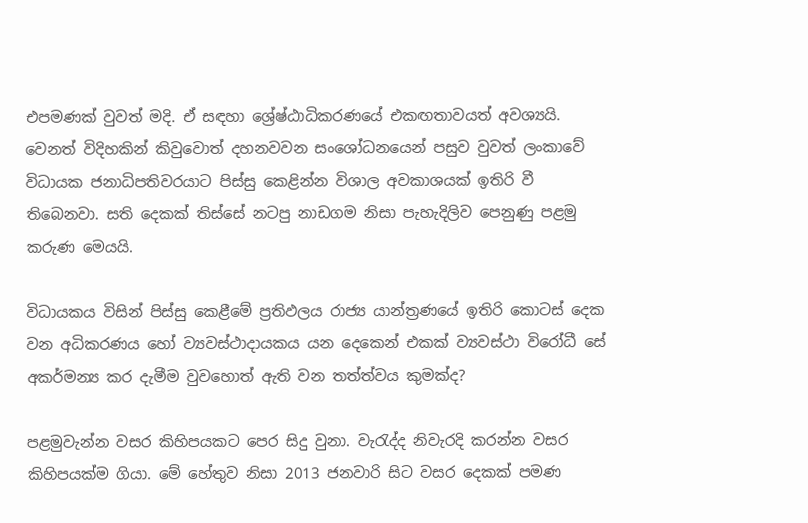එපමණක් වුවත් මදි. ඒ සඳහා ශ්‍රේෂ්ඨාධිකරණයේ එකඟතාවයත් අවශ්‍යයි. වෙනත් විදිහකින් කිවුවොත් දහනවවන සංශෝධනයෙන් පසුව වුවත් ලංකාවේ විධායක ජනාධිපතිවරයාට පිස්සු කෙළින්න විශාල අවකාශයක් ඉතිරි වී තිබෙනවා. සති දෙකක් තිස්සේ නටපු නාඩගම නිසා පැහැදිලිව පෙනුණු පළමු කරුණ මෙයයි.

විධායකය විසින් පිස්සු කෙළීමේ ප්‍රතිඵලය රාජ්‍ය යාන්ත්‍රණයේ ඉතිරි කොටස් දෙක වන අධිකරණය හෝ ව්‍යවස්ථාදායකය යන දෙකෙන් එකක් ව්‍යවස්ථා විරෝධී සේ අකර්මන්‍ය කර දැමීම වුවහොත් ඇති වන තත්ත්වය කුමක්ද?

පළමුවැන්න වසර කිහිපයකට පෙර සිදු වුනා. වැරැද්ද නිවැරදි කරන්න වසර කිහිපයක්ම ගියා. මේ හේතුව නිසා 2013 ජනවාරි සිට වසර දෙකක් පමණ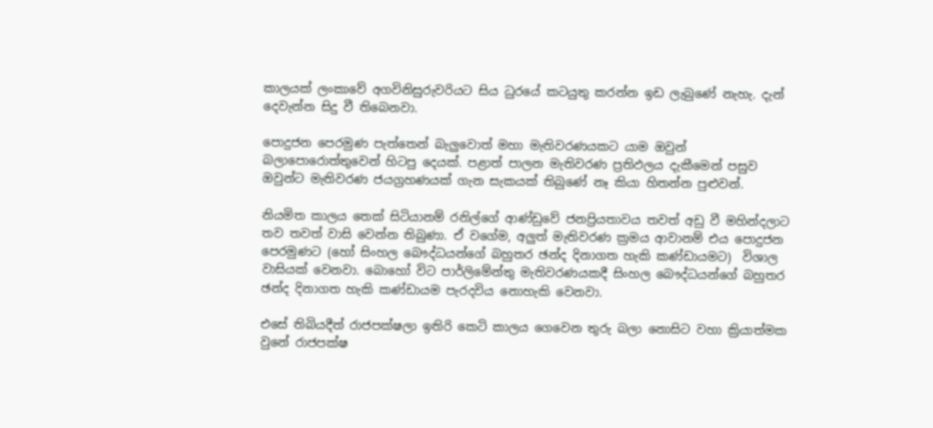කාලයක් ලංකාවේ අගවිනිසුරුවරියට සිය ධුරයේ කටයුතු කරන්න ඉඩ ලැබුණේ නැහැ. දැන් දෙවැන්න සිදු වී තිබෙනවා.

පොදුජන පෙරමුණ පැත්තෙන් බැලුවොත් මහා මැතිවරණයකට යාම ඔවුන් බලාපොරොත්තුවෙන් හිටපු දෙයක්. පළාත් පාලන මැතිවරණ ප්‍රතිඵලය දැකීමෙන් පසුව ඔවුන්ට මැතිවරණ ජයග්‍රහණයක් ගැන සැකයක් තිබුණේ නෑ කියා හිතන්න පුළුවන්.

නියමිත කාලය තෙක් සිටියානම් රනිල්ගේ ආණ්ඩුවේ ජනප්‍රියතාවය තවත් අඩු වී මහින්දලාට තව තවත් වාසි වෙන්න තිබුණා. ඒ වගේම, අලුත් මැතිවරණ ක්‍රමය ආවානම් එය පොදුජන පෙරමුණට (හෝ සිංහල බෞද්ධයන්ගේ බහුතර ඡන්ද දිනාගත හැකි කණ්ඩායමට)  විශාල වාසියක් වෙනවා. බොහෝ විට පාර්ලිමේන්තු මැතිවරණයකදී සිංහල බෞද්ධයන්ගේ බහුතර ඡන්ද දිනාගත හැකි කණ්ඩායම පැරදවිය නොහැකි වෙනවා.

එසේ තිබියදීත් රාජපක්ෂලා ඉතිරි කෙටි කාලය ගෙවෙන තුරු බලා නොසිට වහා ක්‍රියාත්මක වුනේ රාජපක්ෂ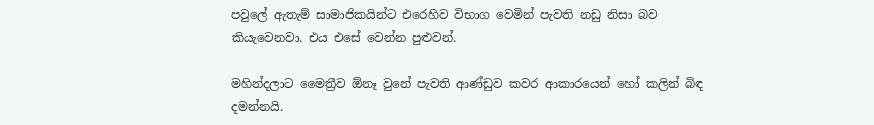පවුලේ ඇතැම් සාමාජිකයින්ට එරෙහිව විභාග වෙමින් පැවති නඩු නිසා බව කියැවෙනවා. එය එසේ වෙන්න පුළුවන්.

මහින්දලාට මෛත්‍රීව ඕනෑ වුනේ පැවති ආණ්ඩුව කවර ආකාරයෙන් හෝ කලින් බිඳ දමන්නයි.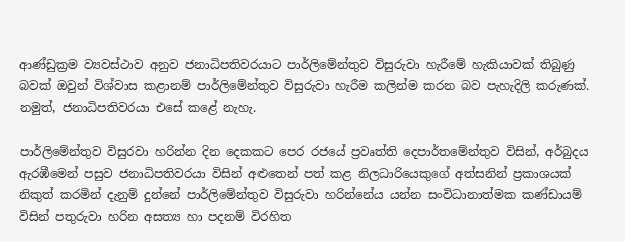ආණ්ඩුක්‍රම ව්‍යවස්ථාව අනුව ජනාධිපතිවරයාට පාර්ලිමේන්තුව විසුරුවා හැරීමේ හැකියාවක් තිබුණු බවක් ඔවුන් විශ්වාස කළානම් පාර්ලිමේන්තුව විසුරුවා හැරීම කලින්ම කරන බව පැහැදිලි කරුණක්. නමුත්, ජනාධිපතිවරයා එසේ කළේ නැහැ.

පාර්ලිමේන්තුව විසුරවා හරින්න දින දෙකකට පෙර රජයේ ප්‍රවෘත්ති දෙපාර්තමේන්තුව විසින්, අර්බුදය ඇරඹීමෙන් පසුව ජනාධිපතිවරයා විසින් අළුතෙන් පත් කළ නිලධාරියෙකුගේ අත්සනින් ප්‍රකාශයක් නිකුත් කරමින් දැනුම් දුන්නේ පාර්ලිමේන්තුව විසුරුවා හරින්නේය යන්න සංවිධානාත්මක කණ්ඩායම් විසින් පතුරුවා හරින අසත්‍ය හා පදනම් විරහිත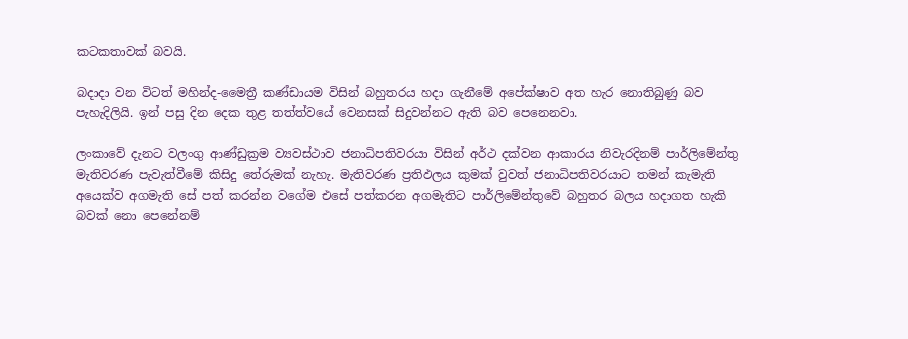කටකතාවක් බවයි.

බදාදා වන විටත් මහින්ද-මෛත්‍රී කණ්ඩායම විසින් බහුතරය හදා ගැනීමේ අපේක්ෂාව අත හැර නොතිබුණු බව පැහැදිලියි. ඉන් පසු දින දෙක තුළ තත්ත්වයේ වෙනසක් සිදුවන්නට ඇති බව පෙනෙනවා.

ලංකාවේ දැනට වලංගු ආණ්ඩුක්‍රම ව්‍යවස්ථාව ජනාධිපතිවරයා විසින් අර්ථ දක්වන ආකාරය නිවැරදිනම් පාර්ලිමේන්තු මැතිවරණ පැවැත්වීමේ කිසිදු තේරුමක් නැහැ. මැතිවරණ ප්‍රතිඵලය කුමක් වුවත් ජනාධිපතිවරයාට තමන් කැමැති අයෙක්ව අගමැති සේ පත් කරන්න වගේම එසේ පත්කරන අගමැතිට පාර්ලිමේන්තුවේ බහුතර බලය හදාගත හැකි බවක් නො පෙනේනම්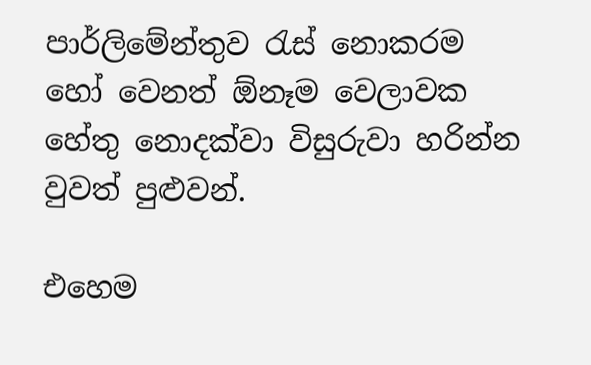පාර්ලිමේන්තුව රැස් නොකරම හෝ වෙනත් ඕනෑම වෙලාවක හේතු නොදක්වා විසුරුවා හරින්න වුවත් පුළුවන්.

එහෙම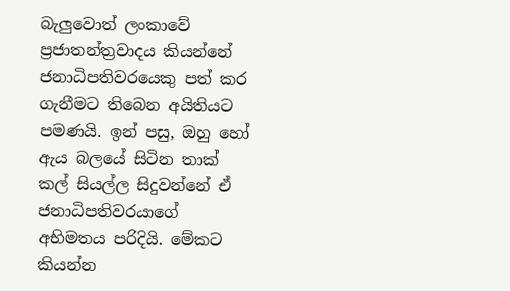බැලුවොත් ලංකාවේ ප්‍රජාතන්ත්‍රවාදය කියන්නේ ජනාධිපතිවරයෙකු පත් කර ගැනීමට තිබෙන අයිතියට පමණයි. ඉන් පසු, ඔහු හෝ ඇය බලයේ සිටින තාක් කල් සියල්ල සිදුවන්නේ ඒ ජනාධිපතිවරයාගේ අභිමතය පරිදියි. මේකට කියන්න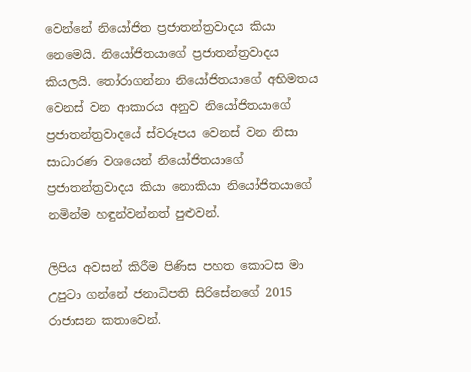වෙන්නේ නියෝජිත ප්‍රජාතන්ත්‍රවාදය කියා නෙමෙයි. නියෝජිතයාගේ ප්‍රජාතන්ත්‍රවාදය කියලයි. තෝරාගන්නා නියෝජිතයාගේ අභිමතය වෙනස් වන ආකාරය අනුව නියෝජිතයාගේ ප්‍රජාතන්ත්‍රවාදයේ ස්වරූපය වෙනස් වන නිසා සාධාරණ වශයෙන් නියෝජිතයාගේ ප්‍රජාතන්ත්‍රවාදය කියා නොකියා නියෝජිතයාගේ නමින්ම හඳුන්වන්නත් පුළුවන්.

ලිපිය අවසන් කිරීම පිණිස පහත කොටස මා උපුටා ගන්නේ ජනාධිපති සිරිසේනගේ 2015 රාජාසන කතාවෙන්.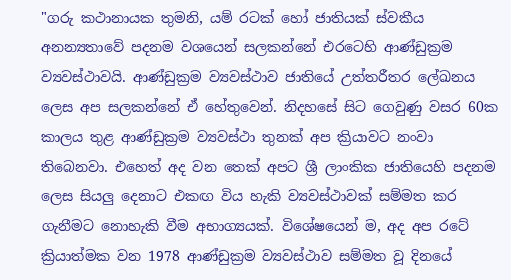"ගරු කථානායක තුමනි, යම් රටක් හෝ ජාතියක් ස්වකීය අනන්‍යතාවේ පදනම වශයෙන් සලකන්නේ එරටෙහි ආණ්ඩුක්‍රම ව්‍යවස්ථාවයි. ආණ්ඩුක්‍රම ව්‍යවස්ථාව ජාතියේ උත්තරීතර ලේඛනය ලෙස අප සලකන්නේ ඒ හේතුවෙන්. නිදහසේ සිට ගෙවුණු වසර 60ක කාලය තුළ ආණ්ඩුක්‍රම ව්‍යවස්ථා තුනක් අප ක්‍රියාවට නංවා තිබෙනවා. එහෙත් අද වන තෙක් අපට ශ්‍රී ලාංකික ජාතියෙහි පදනම ලෙස සියලු දෙනාට එකඟ විය හැකි ව්‍යවස්ථාවක් සම්මත කර ගැනීමට නොහැකි වීම අභාග්‍යයක්. විශේෂයෙන් ම, අද අප රටේ ක්‍රියාත්මක වන 1978 ආණ්ඩුක්‍රම ව්‍යවස්ථාව සම්මත වූ දිනයේ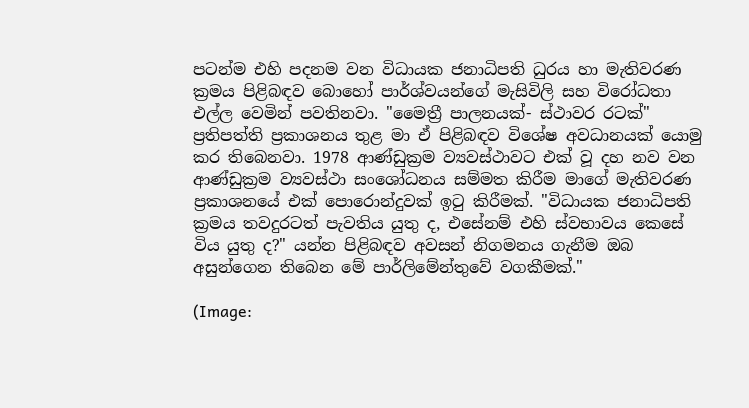පටන්ම එහි පදනම වන විධායක ජනාධිපති ධුරය හා මැතිවරණ ක්‍රමය පිළිබඳව බොහෝ පාර්ශ්වයන්ගේ මැසිවිලි සහ විරෝධතා එල්ල වෙමින් පවතිනවා. "මෛත්‍රී පාලනයක්- ස්ථාවර රටක්" ප්‍රතිපත්ති ප්‍රකාශනය තුළ මා ඒ පිළිබඳව විශේෂ අවධානයක් යොමු කර තිබෙනවා. 1978 ආණ්ඩුක්‍රම ව්‍යවස්ථාවට එක් වූ දහ නව වන ආණ්ඩුක්‍රම ව්‍යවස්ථා සංශෝධනය සම්මත කිරීම මාගේ මැතිවරණ ප්‍රකාශනයේ එක් පොරොන්දුවක් ඉටු කිරීමක්. "විධායක ජනාධිපති ක්‍රමය තවදුරටත් පැවතිය යුතු ද, එසේනම් එහි ස්වභාවය කෙසේ විය යුතු ද?" යන්න පිළිබඳව අවසන් නිගමනය ගැනීම ඔබ අසුන්ගෙන තිබෙන මේ පාර්ලිමේන්තුවේ වගකීමක්."

(Image: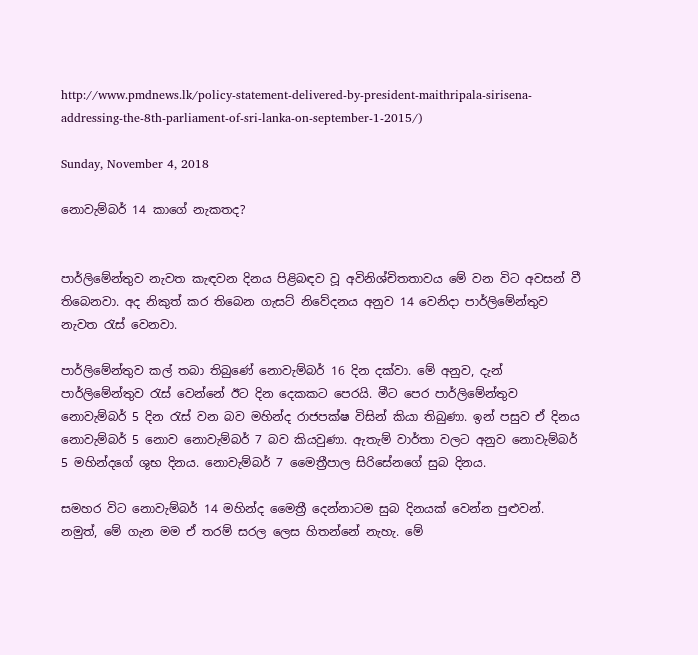http://www.pmdnews.lk/policy-statement-delivered-by-president-maithripala-sirisena-addressing-the-8th-parliament-of-sri-lanka-on-september-1-2015/)

Sunday, November 4, 2018

නොවැම්බර් 14 කාගේ නැකතද?


පාර්ලිමේන්තුව නැවත කැඳවන දිනය පිළිබඳව වූ අවිනිශ්චිතතාවය මේ වන විට අවසන් වී තිබෙනවා. අද නිකුත් කර තිබෙන ගැසට් නිවේදනය අනුව 14 වෙනිදා පාර්ලිමේන්තුව නැවත රැස් වෙනවා.

පාර්ලිමේන්තුව කල් තබා තිබුණේ නොවැම්බර් 16 දින දක්වා. මේ අනුව, දැන් පාර්ලිමේන්තුව රැස් වෙන්නේ ඊට දින දෙකකට පෙරයි. මීට පෙර පාර්ලිමේන්තුව නොවැම්බර් 5 දින රැස් වන බව මහින්ද රාජපක්ෂ විසින් කියා තිබුණා. ඉන් පසුව ඒ දිනය නොවැම්බර් 5 නොව නොවැම්බර් 7 බව කියවුණා. ඇතැම් වාර්තා වලට අනුව නොවැම්බර් 5 මහින්දගේ ශුභ දිනය. නොවැම්බර් 7 මෛත්‍රීපාල සිරිසේනගේ සුබ දිනය.

සමහර විට නොවැම්බර් 14 මහින්ද මෛත්‍රී දෙන්නාටම සුබ දිනයක් වෙන්න පුළුවන්. නමුත්, මේ ගැන මම ඒ තරම් සරල ලෙස හිතන්නේ නැහැ. මේ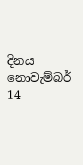දිනය නොවැම්බර් 14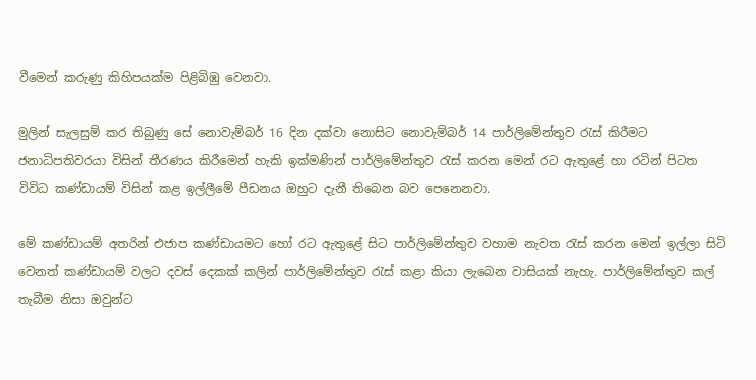වීමෙන් කරුණු කිහිපයක්ම පිළිබිඹු වෙනවා.

මුලින් සැලසුම් කර තිබුණු සේ නොවැම්බර් 16 දින දක්වා නොසිට නොවැම්බර් 14 පාර්ලිමේන්තුව රැස් කිරීමට ජනාධිපතිවරයා විසින් තීරණය කිරීමෙන් හැකි ඉක්මණින් පාර්ලිමේන්තුව රැස් කරන මෙන් රට ඇතුළේ හා රටින් පිටත විවිධ කණ්ඩායම් විසින් කළ ඉල්ලීමේ පීඩනය ඔහුට දැනී තිබෙන බව පෙනෙනවා.

මේ කණ්ඩායම් අතරින් එජාප කණ්ඩායමට හෝ රට ඇතුළේ සිට පාර්ලිමේන්තුව වහාම නැවත රැස් කරන මෙන් ඉල්ලා සිටි වෙනත් කණ්ඩායම් වලට දවස් දෙකක් කලින් පාර්ලිමේන්තුව රැස් කළා කියා ලැබෙන වාසියක් නැහැ. පාර්ලිමේන්තුව කල් තැබීම නිසා ඔවුන්ට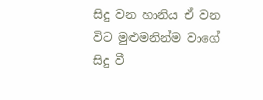සිදු වන හානිය ඒ වන විට මුළුමනින්ම වාගේ සිදු වී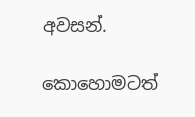අවසන්.

කොහොමටත්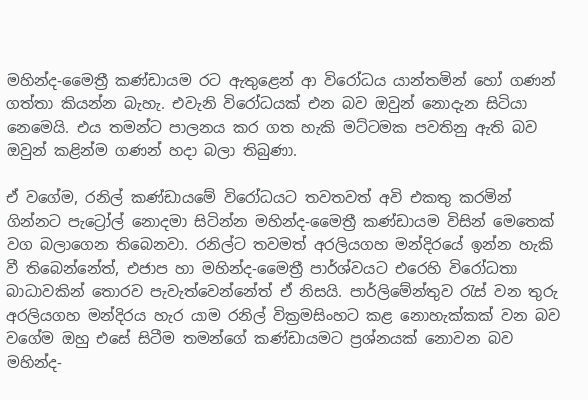මහින්ද-මෛත්‍රී කණ්ඩායම රට ඇතුළෙන් ආ විරෝධය යාන්තමින් හෝ ගණන් ගත්තා කියන්න බැහැ. එවැනි විරෝධයක් එන බව ඔවුන් නොදැන සිටියා නෙමෙයි. එය තමන්ට පාලනය කර ගත හැකි මට්ටමක පවතිනු ඇති බව ඔවුන් කළින්ම ගණන් හදා බලා තිබුණා.

ඒ වගේම, රනිල් කණ්ඩායමේ විරෝධයට තවතවත් අවි එකතු කරමින් ගින්නට පැට්‍රෝල් නොදමා සිටින්න මහින්ද-මෛත්‍රී කණ්ඩායම විසින් මෙතෙක් වග බලාගෙන තිබෙනවා. රනිල්ට තවමත් අරලියගහ මන්දිරයේ ඉන්න හැකි වී තිබෙන්නේත්, එජාප හා මහින්ද-මෛත්‍රී පාර්ශ්වයට එරෙහි විරෝධතා බාධාවකින් තොරව පැවැත්වෙන්නේත් ඒ නිසයි. පාර්ලිමේන්තුව රැස් වන තුරු අරලියගහ මන්දිරය හැර යාම රනිල් වික්‍රමසිංහට කළ නොහැක්කක් වන බව වගේම ඔහු එසේ සිටීම තමන්ගේ කණ්ඩායමට ප්‍රශ්නයක් නොවන බව මහින්ද-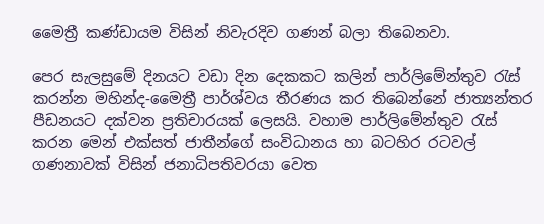මෛත්‍රී කණ්ඩායම විසින් නිවැරදිව ගණන් බලා තිබෙනවා.

පෙර සැලසුමේ දිනයට වඩා දින දෙකකට කලින් පාර්ලිමේන්තුව රැස් කරන්න මහින්ද-මෛත්‍රී පාර්ශ්වය තීරණය කර තිබෙන්නේ ජාත්‍යන්තර පීඩනයට දක්වන ප්‍රතිචාරයක් ලෙසයි. වහාම පාර්ලිමේන්තුව රැස් කරන මෙන් එක්සත් ජාතීන්ගේ සංවිධානය හා බටහිර රටවල් ගණනාවක් විසින් ජනාධිපතිවරයා වෙත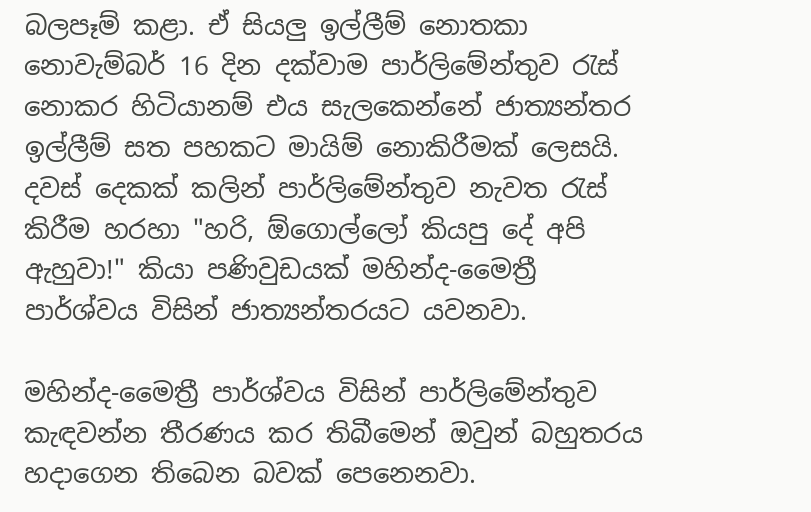බලපෑම් කළා. ඒ සියලු ඉල්ලීම් නොතකා නොවැම්බර් 16 දින දක්වාම පාර්ලිමේන්තුව රැස් නොකර හිටියානම් එය සැලකෙන්නේ ජාත්‍යන්තර ඉල්ලීම් සත පහකට මායිම් නොකිරීමක් ලෙසයි. දවස් දෙකක් කලින් පාර්ලිමේන්තුව නැවත රැස් කිරීම හරහා "හරි, ඕගොල්ලෝ කියපු දේ අපි ඇහුවා!" කියා පණිවුඩයක් මහින්ද-මෛත්‍රී පාර්ශ්වය විසින් ජාත්‍යන්තරයට යවනවා.

මහින්ද-මෛත්‍රී පාර්ශ්වය විසින් පාර්ලිමේන්තුව කැඳවන්න තීරණය කර තිබීමෙන් ඔවුන් බහුතරය හදාගෙන තිබෙන බවක් පෙනෙනවා.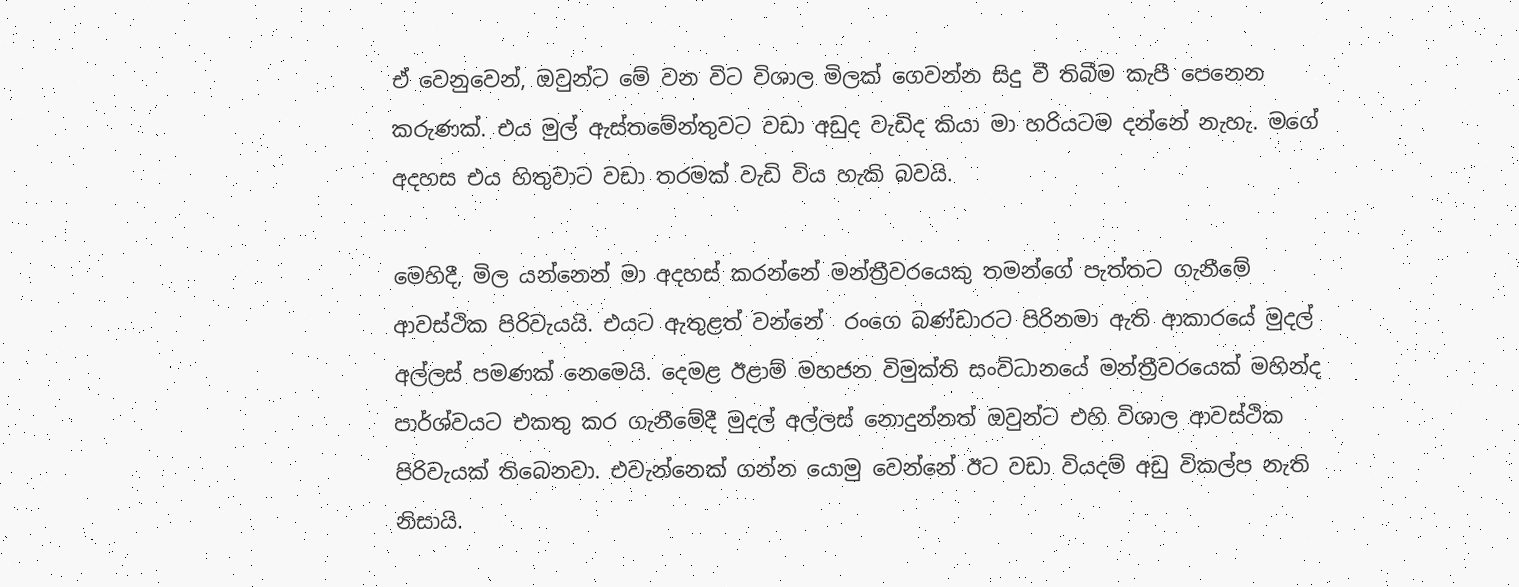ඒ වෙනුවෙන්, ඔවුන්ට මේ වන විට විශාල මිලක් ගෙවන්න සිදු වී තිබීම කැපී පෙනෙන කරුණක්. එය මුල් ඇස්තමේන්තුවට වඩා අඩුද වැඩිද කියා මා හරියටම දන්නේ නැහැ. මගේ අදහස එය හිතුවාට වඩා තරමක් වැඩි විය හැකි බවයි.

මෙහිදී, මිල යන්නෙන් මා අදහස් කරන්නේ මන්ත්‍රීවරයෙකු තමන්ගේ පැත්තට ගැනීමේ ආවස්ථික පිරිවැයයි. එයට ඇතුළත් වන්නේ  රංගෙ බණ්ඩාරට පිරිනමා ඇති ආකාරයේ මුදල් අල්ලස් පමණක් නෙමෙයි. දෙමළ ඊළාම් මහජන විමුක්ති සංවිධානයේ මන්ත්‍රීවරයෙක් මහින්ද පාර්ශ්වයට එකතු කර ගැනීමේදී මුදල් අල්ලස් නොදුන්නත් ඔවුන්ට එහි විශාල ආවස්ථික පිරිවැයක් තිබෙනවා. එවැන්නෙක් ගන්න යොමු වෙන්නේ ඊට වඩා වියදම් අඩු විකල්ප නැති නිසායි.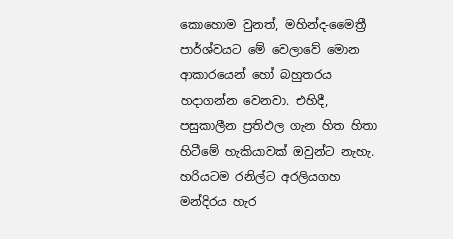කොහොම වුනත්, මහින්ද-මෛත්‍රී පාර්ශ්වයට මේ වෙලාවේ මොන ආකාරයෙන් හෝ බහුතරය හදාගන්න වෙනවා. එහිදී, පසුකාලීන ප්‍රතිඵල ගැන හිත හිතා හිටීමේ හැකියාවක් ඔවුන්ට නැහැ. හරියටම රනිල්ට අරලියගහ මන්දිරය හැර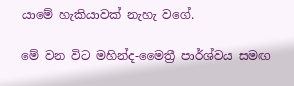යාමේ හැකියාවක් නැහැ වගේ.

මේ වන විට මහින්ද-මෛත්‍රී පාර්ශ්වය සමඟ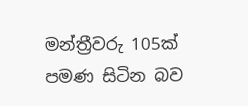මන්ත්‍රීවරු 105ක් පමණ සිටින බව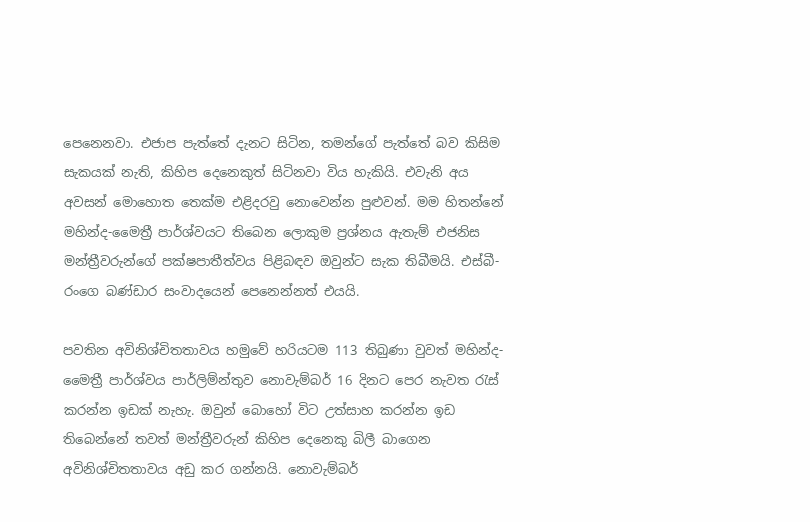පෙනෙනවා. එජාප පැත්තේ දැනට සිටින, තමන්ගේ පැත්තේ බව කිසිම සැකයක් නැති, කිහිප දෙනෙකුත් සිටිනවා විය හැකියි. එවැනි අය අවසන් මොහොත තෙක්ම එළිදරවු නොවෙන්න පුළුවන්. මම හිතන්නේ මහින්ද-මෛත්‍රී පාර්ශ්වයට තිබෙන ලොකුම ප්‍රශ්නය ඇතැම් එජනිස මන්ත්‍රීවරුන්ගේ පක්ෂපාතීත්වය පිළිබඳව ඔවුන්ට සැක තිබීමයි. එස්බී-රංගෙ බණ්ඩාර සංවාදයෙන් පෙනෙන්නත් එයයි.

පවතින අවිනිශ්චිතතාවය හමුවේ හරියටම 113 තිබුණා වුවත් මහින්ද-මෛත්‍රී පාර්ශ්වය පාර්ලිම්න්තුව නොවැම්බර් 16 දිනට පෙර නැවත රැස් කරන්න ඉඩක් නැහැ. ඔවුන් බොහෝ විට උත්සාහ කරන්න ඉඩ තිබෙන්නේ තවත් මන්ත්‍රීවරුන් කිහිප දෙනෙකු බිලී බාගෙන අවිනිශ්චිතතාවය අඩු කර ගන්නයි. නොවැම්බර්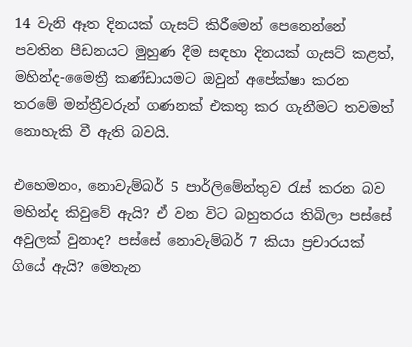14 වැනි ඈත දිනයක් ගැසට් කිරීමෙන් පෙනෙන්නේ පවතින පීඩනයට මුහුණ දීම සඳහා දිනයක් ගැසට් කළත්, මහින්ද-මෛත්‍රී කණ්ඩායමට ඔවුන් අපේක්ෂා කරන තරමේ මන්ත්‍රීවරුන් ගණනක් එකතු කර ගැනීමට තවමත් නොහැකි වී ඇති බවයි.

එහෙමනං, නොවැම්බර් 5 පාර්ලිමේන්තුව රැස් කරන බව මහින්ද කිවුවේ ඇයි? ඒ වන විට බහුතරය තිබිලා පස්සේ අවුලක් වුනාද? පස්සේ නොවැම්බර් 7 කියා ප්‍රචාරයක් ගියේ ඇයි? මෙතැන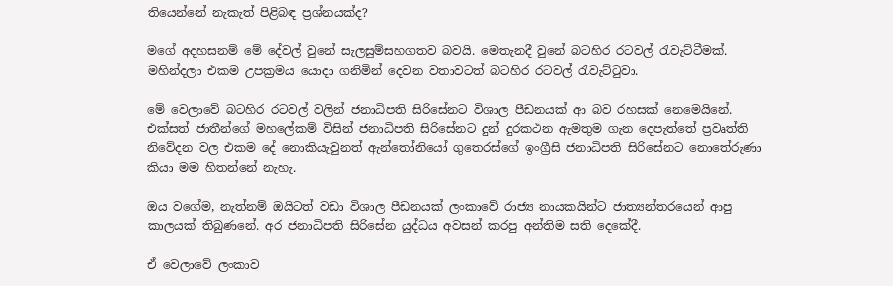තියෙන්නේ නැකැත් පිළිබඳ ප්‍රශ්නයක්ද?

මගේ අදහසනම් මේ දේවල් වුනේ සැලසුම්සහගතව බවයි. මෙතැනදී වුනේ බටහිර රටවල් රැවැට්ටීමක්. මහින්දලා එකම උපක්‍රමය යොදා ගනිමින් දෙවන වතාවටත් බටහිර රටවල් රැවැට්ටුවා.

මේ වෙලාවේ බටහිර රටවල් වලින් ජනාධිපති සිරිසේනට විශාල පීඩනයක් ආ බව රහසක් නෙමෙයිනේ. එක්සත් ජාතීන්ගේ මහලේකම් විසින් ජනාධිපති සිරිසේනට දුන් දුරකථන ඇමතුම ගැන දෙපැත්තේ ප්‍රවෘත්ති නිවේදන වල එකම දේ නොකියැවුනත් ඇන්තෝනියෝ ගුතෙරස්ගේ ඉංග්‍රීසි ජනාධිපති සිරිසේනට නොතේරුණා කියා මම හිතන්නේ නැහැ.

ඔය වගේම, නැත්නම් ඔයිටත් වඩා විශාල පීඩනයක් ලංකාවේ රාජ්‍ය නායකයින්ට ජාත්‍යන්තරයෙන් ආපු කාලයක් තිබුණනේ. අර ජනාධිපති සිරිසේන යුද්ධය අවසන් කරපු අන්තිම සති දෙකේදී.

ඒ වෙලාවේ ලංකාව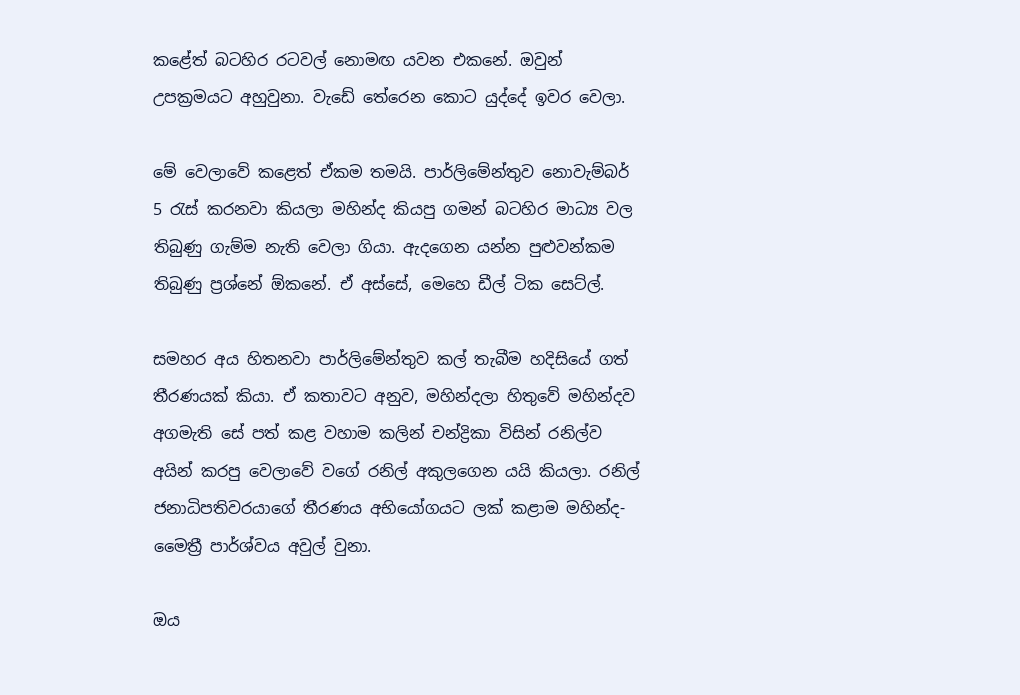කළේත් බටහිර රටවල් නොමඟ යවන එකනේ. ඔවුන් උපක්‍රමයට අහුවුනා. වැඩේ තේරෙන කොට යුද්දේ ඉවර වෙලා.

මේ වෙලාවේ කළෙත් ඒකම තමයි. පාර්ලිමේන්තුව නොවැම්බර් 5 රැස් කරනවා කියලා මහින්ද කියපු ගමන් බටහිර මාධ්‍ය වල තිබුණු ගැම්ම නැති වෙලා ගියා. ඇදගෙන යන්න පුළුවන්කම තිබුණු ප්‍රශ්නේ ඕකනේ. ඒ අස්සේ, මෙහෙ ඩීල් ටික සෙට්ල්.

සමහර අය හිතනවා පාර්ලිමේන්තුව කල් තැබීම හදිසියේ ගත් තීරණයක් කියා. ඒ කතාවට අනුව, මහින්දලා හිතුවේ මහින්දව අගමැති සේ පත් කළ වහාම කලින් චන්ද්‍රිකා විසින් රනිල්ව අයින් කරපු වෙලාවේ වගේ රනිල් අකුලගෙන යයි කියලා. රනිල් ජනාධිපතිවරයාගේ තීරණය අභියෝගයට ලක් කළාම මහින්ද-මෛත්‍රී පාර්ශ්වය අවුල් වුනා.

ඔය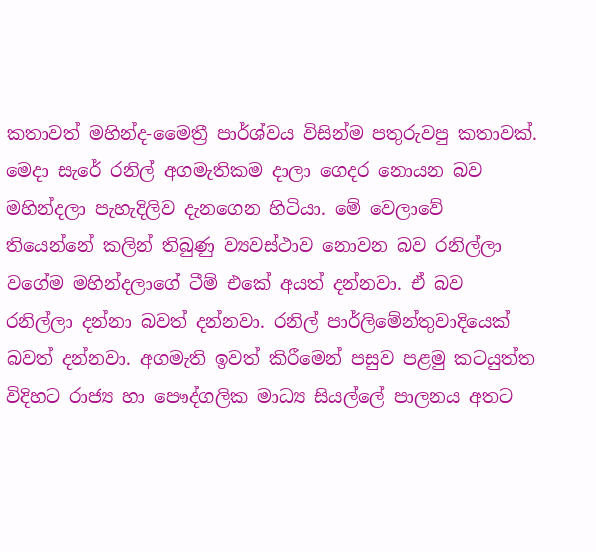කතාවත් මහින්ද-මෛත්‍රී පාර්ශ්වය විසින්ම පතුරුවපු කතාවක්. මෙදා සැරේ රනිල් අගමැතිකම දාලා ගෙදර නොයන බව මහින්දලා පැහැදිලිව දැනගෙන හිටියා. මේ වෙලාවේ තියෙන්නේ කලින් තිබුණු ව්‍යවස්ථාව නොවන බව රනිල්ලා වගේම මහින්දලාගේ ටීම් එකේ අයත් දන්නවා. ඒ බව රනිල්ලා දන්නා බවත් දන්නවා. රනිල් පාර්ලිමේන්තුවාදියෙක් බවත් දන්නවා. අගමැති ඉවත් කිරීමෙන් පසුව පළමු කටයුත්ත විදිහට රාජ්‍ය හා පෞද්ගලික මාධ්‍ය සියල්ලේ පාලනය අතට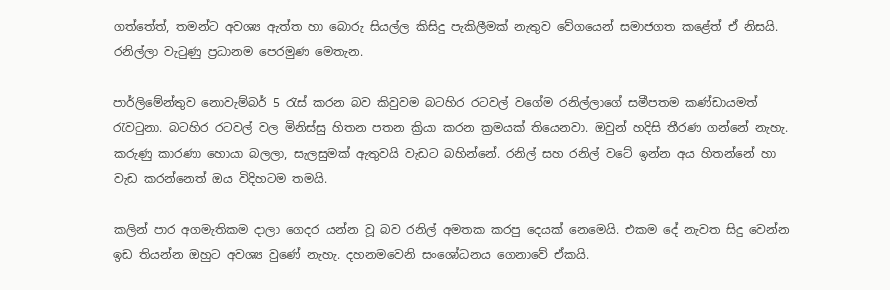ගත්තේත්, තමන්ට අවශ්‍ය ඇත්ත හා බොරු සියල්ල කිසිදු පැකිලීමක් නැතුව වේගයෙන් සමාජගත කළේත් ඒ නිසයි. රනිල්ලා වැටුණු ප්‍රධානම පෙරමුණ මෙතැන.

පාර්ලිමේන්තුව නොවැම්බර් 5 රැස් කරන බව කිවුවම බටහිර රටවල් වගේම රනිල්ලාගේ සමීපතම කණ්ඩායමත් රැවටුනා. බටහිර රටවල් වල මිනිස්සු හිතන පතන ක්‍රියා කරන ක්‍රමයක් තියෙනවා. ඔවුන් හදිසි තීරණ ගන්නේ නැහැ. කරුණු කාරණා හොයා බලලා, සැලසුමක් ඇතුවයි වැඩට බහින්නේ. රනිල් සහ රනිල් වටේ ඉන්න අය හිතන්නේ හා වැඩ කරන්නෙත් ඔය විදිහටම තමයි.

කලින් පාර අගමැතිකම දාලා ගෙදර යන්න වූ බව රනිල් අමතක කරපු දෙයක් නෙමෙයි. එකම දේ නැවත සිදු වෙන්න ඉඩ තියන්න ඔහුට අවශ්‍ය වුණේ නැහැ. දහනමවෙනි සංශෝධනය ගෙනාවේ ඒකයි.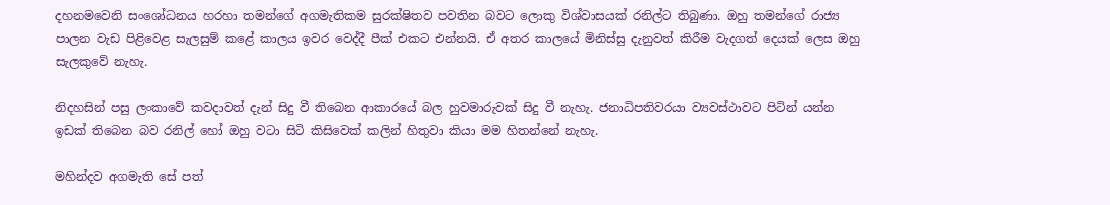දහනමවෙනි සංශෝධනය හරහා තමන්ගේ අගමැතිකම සුරක්ෂිතව පවතින බවට ලොකු විශ්වාසයක් රනිල්ට තිබුණා. ඔහු තමන්ගේ රාජ්‍ය පාලන වැඩ පිළිවෙළ සැලසුම් කළේ කාලය ඉවර වෙද්දී පීක් එකට එන්නයි. ඒ අතර කාලයේ මිනිස්සු දැනුවත් කිරීම වැදගත් දෙයක් ලෙස ඔහු සැලකුවේ නැහැ.

නිදහසින් පසු ලංකාවේ කවදාවත් දැන් සිදු වී තිබෙන ආකාරයේ බල හුවමාරුවක් සිදු වී නැහැ. ජනාධිපතිවරයා ව්‍යවස්ථාවට පිටින් යන්න ඉඩක් තිබෙන බව රනිල් හෝ ඔහු වටා සිටි කිසිවෙක් කලින් හිතුවා කියා මම හිතන්නේ නැහැ.

මහින්දව අගමැති සේ පත්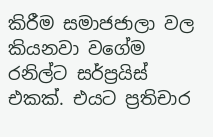කිරීම සමාජජාලා වල කියනවා වගේම රනිල්ට සර්ප්‍රයිස් එකක්. එයට ප්‍රතිචාර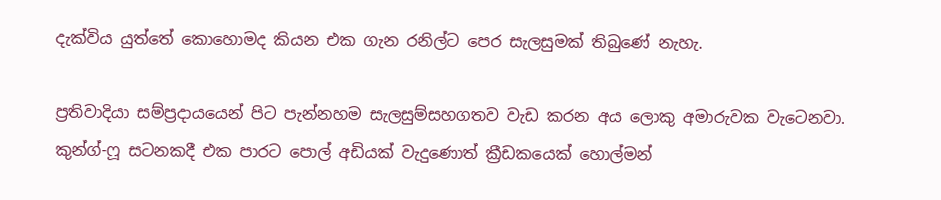දැක්විය යුත්තේ කොහොමද කියන එක ගැන රනිල්ට පෙර සැලසුමක් තිබුණේ නැහැ.

ප්‍රතිවාදියා සම්ප්‍රදායයෙන් පිට පැන්නහම සැලසුම්සහගතව වැඩ කරන අය ලොකු අමාරුවක වැටෙනවා. කුන්ග්-ෆූ සටනකදී එක පාරට පොල් අඩියක් වැදුණොත් ක්‍රීඩකයෙක් හොල්මන්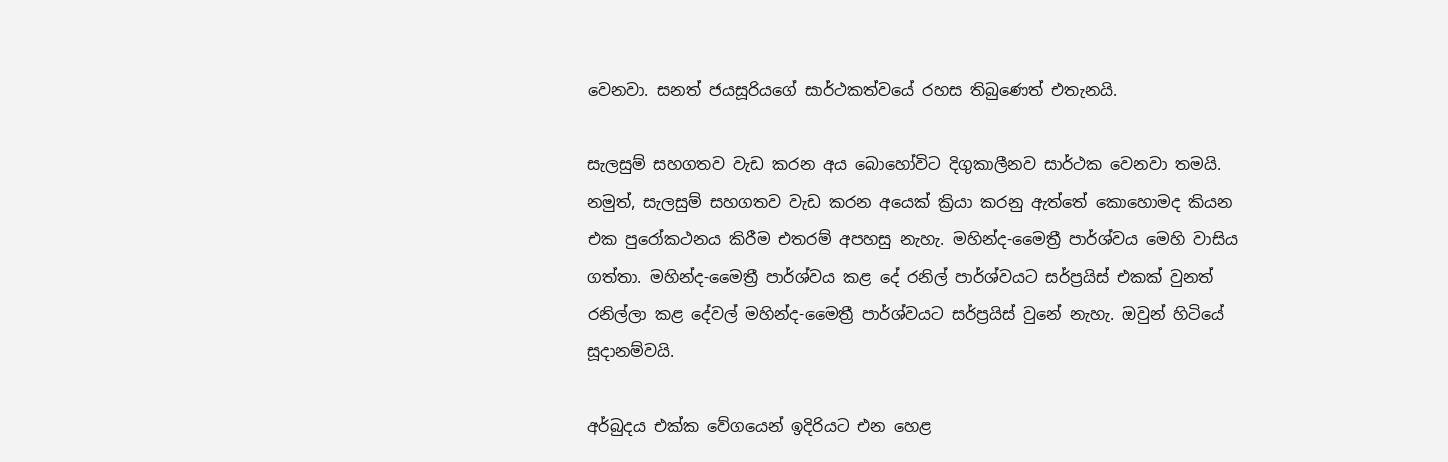වෙනවා. සනත් ජයසූරියගේ සාර්ථකත්වයේ රහස තිබුණෙත් එතැනයි.

සැලසුම් සහගතව වැඩ කරන අය බොහෝවිට දිගුකාලීනව සාර්ථක වෙනවා තමයි. නමුත්, සැලසුම් සහගතව වැඩ කරන අයෙක් ක්‍රියා කරනු ඇත්තේ කොහොමද කියන එක පුරෝකථනය කිරීම එතරම් අපහසු නැහැ. මහින්ද-මෛත්‍රී පාර්ශ්වය මෙහි වාසිය ගත්තා. මහින්ද-මෛත්‍රී පාර්ශ්වය කළ දේ රනිල් පාර්ශ්වයට සර්ප්‍රයිස් එකක් වුනත් රනිල්ලා කළ දේවල් මහින්ද-මෛත්‍රී පාර්ශ්වයට සර්ප්‍රයිස් වුනේ නැහැ. ඔවුන් හිටියේ සූදානම්වයි.

අර්බුදය එක්ක වේගයෙන් ඉදිරියට එන හෙළ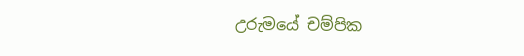උරුමයේ චම්පික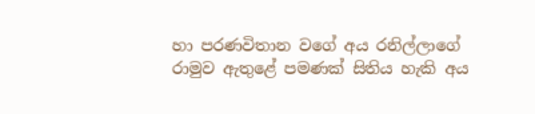හා පරණවිතාන වගේ අය රනිල්ලාගේ රාමුව ඇතුළේ පමණක් සිතිය හැකි අය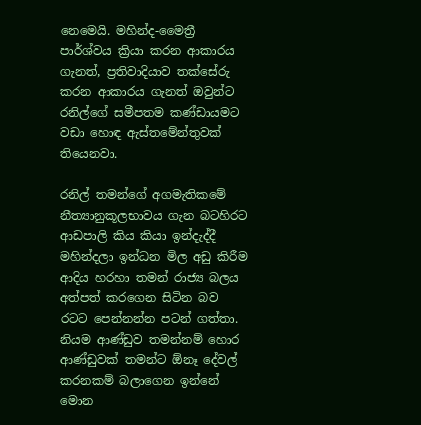නෙමෙයි. මහින්ද-මෛත්‍රී පාර්ශ්වය ක්‍රියා කරන ආකාරය ගැනත්, ප්‍රතිවාදියාව තක්සේරු කරන ආකාරය ගැනත් ඔවුන්ට රනිල්ගේ සමීපතම කණ්ඩායමට වඩා හොඳ ඇස්තමේන්තුවක් තියෙනවා.

රනිල් තමන්ගේ අගමැතිකමේ නීත්‍යානුකූලභාවය ගැන බටහිරට ආඩපාලි කිය කියා ඉන්දැද්දී මහින්දලා ඉන්ධන මිල අඩු කිරීම ආදිය හරහා තමන් රාජ්‍ය බලය අත්පත් කරගෙන සිටින බව රටට පෙන්නන්න පටන් ගත්තා. නියම ආණ්ඩුව තමන්නම් හොර ආණ්ඩුවක් තමන්ට ඕනෑ දේවල් කරනකම් බලාගෙන ඉන්නේ මොන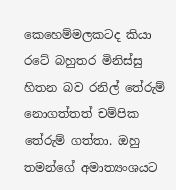කෙහෙම්මලකටද කියා රටේ බහුතර මිනිස්සු හිතන බව රනිල් තේරුම් නොගත්තත් චම්පික තේරුම් ගත්තා. ඔහු තමන්ගේ අමාත්‍යංශයට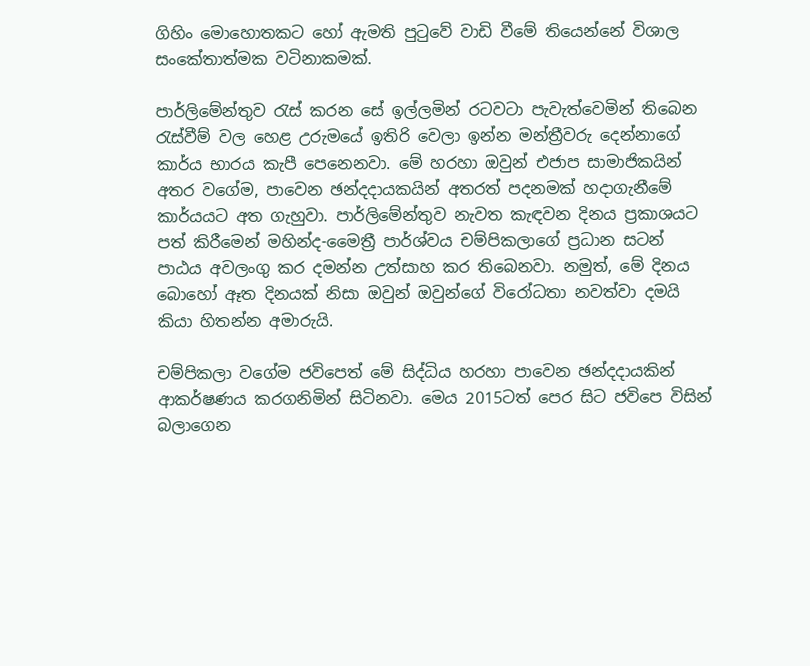ගිහිං මොහොතකට හෝ ඇමති පුටුවේ වාඩි වීමේ තියෙන්නේ විශාල සංකේතාත්මක වටිනාකමක්.

පාර්ලිමේන්තුව රැස් කරන සේ ඉල්ලමින් රටවටා පැවැත්වෙමින් තිබෙන රැස්වීම් වල හෙළ උරුමයේ ඉතිරි වෙලා ඉන්න මන්ත්‍රීවරු දෙන්නාගේ කාර්ය භාරය කැපී පෙනෙනවා. මේ හරහා ඔවුන් එජාප සාමාජිකයින් අතර වගේම, පාවෙන ඡන්දදායකයින් අතරත් පදනමක් හදාගැනීමේ කාර්යයට අත ගැහුවා. පාර්ලිමේන්තුව නැවත කැඳවන දිනය ප්‍රකාශයට පත් කිරීමෙන් මහින්ද-මෛත්‍රී පාර්ශ්වය චම්පිකලාගේ ප්‍රධාන සටන් පාඨය අවලංගු කර දමන්න උත්සාහ කර තිබෙනවා. නමුත්, මේ දිනය බොහෝ ඈත දිනයක් නිසා ඔවුන් ඔවුන්ගේ විරෝධතා නවත්වා දමයි කියා හිතන්න අමාරුයි.

චම්පිකලා වගේම ජවිපෙත් මේ සිද්ධිය හරහා පාවෙන ඡන්දදායකින් ආකර්ෂණය කරගනිමින් සිටිනවා. මෙය 2015ටත් පෙර සිට ජවිපෙ විසින් බලාගෙන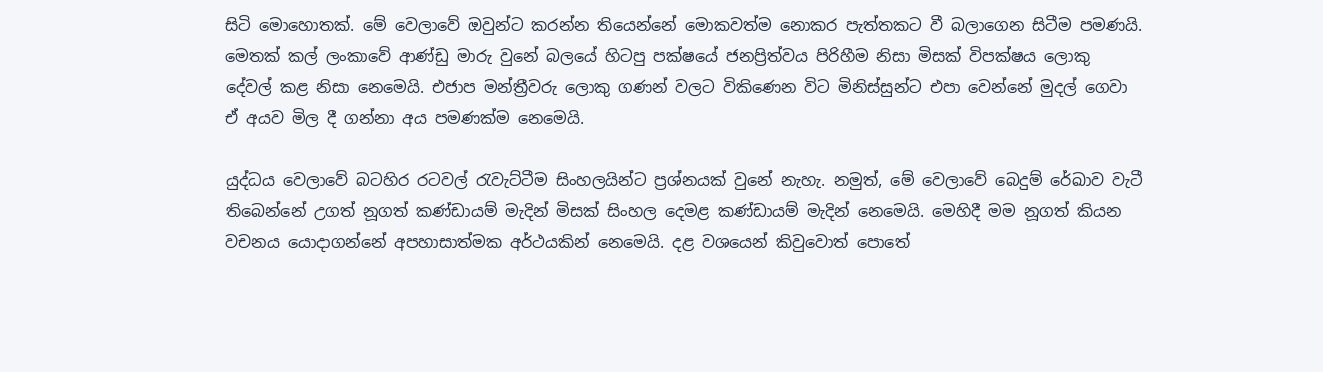සිටි මොහොතක්. මේ වෙලාවේ ඔවුන්ට කරන්න තියෙන්නේ මොකවත්ම නොකර පැත්තකට වී බලාගෙන සිටීම පමණයි. මෙතක් කල් ලංකාවේ ආණ්ඩු මාරු වුනේ බලයේ හිටපු පක්ෂයේ ජනප්‍රිත්වය පිරිහීම නිසා මිසක් විපක්ෂය ලොකු දේවල් කළ නිසා නෙමෙයි. එජාප මන්ත්‍රීවරු ලොකු ගණන් වලට විකිණෙන විට මිනිස්සුන්ට එපා වෙන්නේ මුදල් ගෙවා ඒ අයව මිල දී ගන්නා අය පමණක්ම නෙමෙයි.

යුද්ධය වෙලාවේ බටහිර රටවල් රැවැට්ටීම සිංහලයින්ට ප්‍රශ්නයක් වුනේ නැහැ. නමුත්, මේ වෙලාවේ බෙදුම් රේඛාව වැටී තිබෙන්නේ උගත් නූගත් කණ්ඩායම් මැදින් මිසක් සිංහල දෙමළ කණ්ඩායම් මැදින් නෙමෙයි. මෙහිදී මම නූගත් කියන වචනය යොදාගන්නේ අපහාසාත්මක අර්ථයකින් නෙමෙයි. දළ වශයෙන් කිවුවොත් පොතේ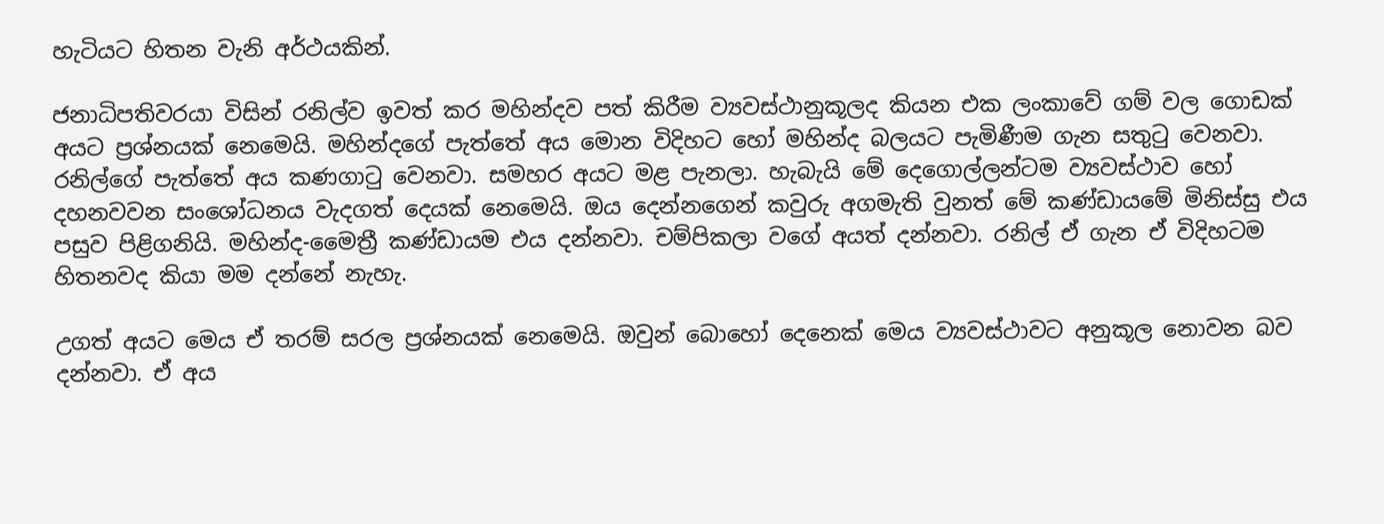හැටියට හිතන වැනි අර්ථයකින්.

ජනාධිපතිවරයා විසින් රනිල්ව ඉවත් කර මහින්දව පත් කිරීම ව්‍යවස්ථානුකූලද කියන එක ලංකාවේ ගම් වල ගොඩක් අයට ප්‍රශ්නයක් නෙමෙයි. මහින්දගේ පැත්තේ අය මොන විදිහට හෝ මහින්ද බලයට පැමිණීම ගැන සතුටු වෙනවා. රනිල්ගේ පැත්තේ අය කණගාටු වෙනවා. සමහර අයට මළ පැනලා. හැබැයි මේ දෙගොල්ලන්ටම ව්‍යවස්ථාව හෝ දහනවවන සංශෝධනය වැදගත් දෙයක් නෙමෙයි. ඔය දෙන්නගෙන් කවුරු අගමැති වුනත් මේ කණ්ඩායමේ මිනිස්සු එය පසුව පිළිගනියි. මහින්ද-මෛත්‍රී කණ්ඩායම එය දන්නවා. චම්පිකලා වගේ අයත් දන්නවා. රනිල් ඒ ගැන ඒ විදිහටම හිතනවද කියා මම දන්නේ නැහැ.

උගත් අයට මෙය ඒ තරම් සරල ප්‍රශ්නයක් නෙමෙයි. ඔවුන් බොහෝ දෙනෙක් මෙය ව්‍යවස්ථාවට අනුකූල නොවන බව දන්නවා. ඒ අය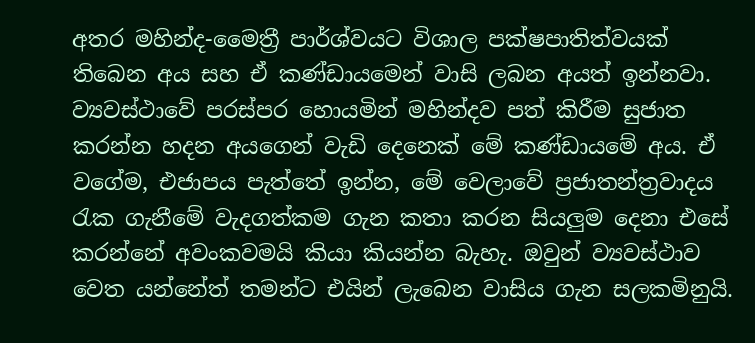අතර මහින්ද-මෛත්‍රී පාර්ශ්වයට විශාල පක්ෂපාතිත්වයක් තිබෙන අය සහ ඒ කණ්ඩායමෙන් වාසි ලබන අයත් ඉන්නවා. ව්‍යවස්ථාවේ පරස්පර හොයමින් මහින්දව පත් කිරීම සුජාත කරන්න හදන අයගෙන් වැඩි දෙනෙක් මේ කණ්ඩායමේ අය. ඒ වගේම, එජාපය පැත්තේ ඉන්න, මේ වෙලාවේ ප්‍රජාතන්ත්‍රවාදය රැක ගැනීමේ වැදගත්කම ගැන කතා කරන සියලුම දෙනා එසේ කරන්නේ අවංකවමයි කියා කියන්න බැහැ. ඔවුන් ව්‍යවස්ථාව වෙත යන්නේත් තමන්ට එයින් ලැබෙන වාසිය ගැන සලකමිනුයි.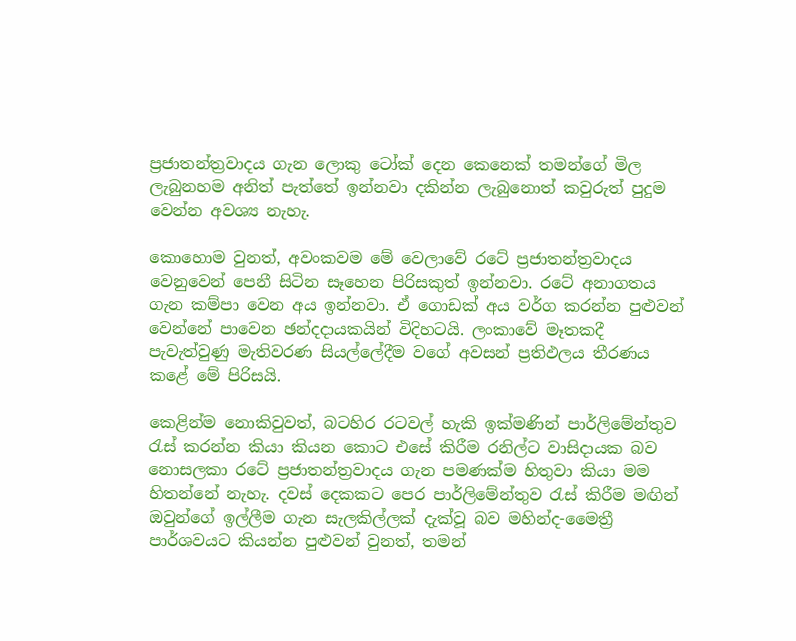ප්‍රජාතන්ත්‍රවාදය ගැන ලොකු ටෝක් දෙන කෙනෙක් තමන්ගේ මිල ලැබුනහම අනිත් පැත්තේ ඉන්නවා දකින්න ලැබුනොත් කවුරුත් පුදුම වෙන්න අවශ්‍ය නැහැ.

කොහොම වුනත්, අවංකවම මේ වෙලාවේ රටේ ප්‍රජාතන්ත්‍රවාදය වෙනුවෙන් පෙනී සිටින සෑහෙන පිරිසකුත් ඉන්නවා. රටේ අනාගතය ගැන කම්පා වෙන අය ඉන්නවා. ඒ ගොඩක් අය වර්ග කරන්න පුළුවන් වෙන්නේ පාවෙන ඡන්දදායකයින් විදිහටයි. ලංකාවේ මෑතකදී පැවැත්වුණු මැතිවරණ සියල්ලේදීම වගේ අවසන් ප්‍රතිඵලය තීරණය කළේ මේ පිරිසයි.

කෙළින්ම නොකිවුවත්, බටහිර රටවල් හැකි ඉක්මණින් පාර්ලිමේන්තුව රැස් කරන්න කියා කියන කොට එසේ කිරීම රනිල්ට වාසිදායක බව නොසලකා රටේ ප්‍රජාතන්ත්‍රවාදය ගැන පමණක්ම හිතුවා කියා මම හිතන්නේ නැහැ. දවස් දෙකකට පෙර පාර්ලිමේන්තුව රැස් කිරීම මඟින් ඔවුන්ගේ ඉල්ලීම ගැන සැලකිල්ලක් දැක්වූ බව මහින්ද-මෛත්‍රී පාර්ශවයට කියන්න පුළුවන් වුනත්, තමන්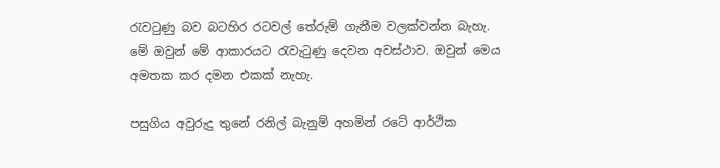රැවටුණු බව බටහිර රටවල් තේරුම් ගැනීම වලක්වන්න බැහැ. මේ ඔවුන් මේ ආකාරයට රැවැටුණු දෙවන අවස්ථාව. ඔවුන් මෙය අමතක කර දමන එකක් නැහැ.

පසුගිය අවුරුදු තුනේ රනිල් බැනුම් අහමින් රටේ ආර්ථික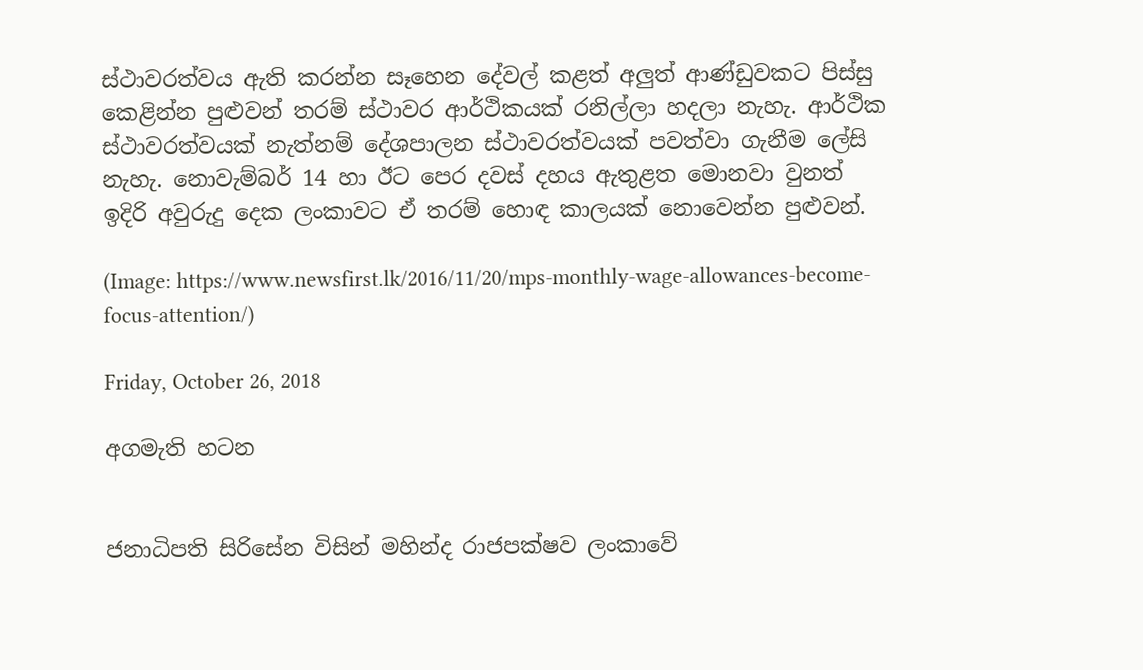ස්ථාවරත්වය ඇති කරන්න සෑහෙන දේවල් කළත් අලුත් ආණ්ඩුවකට පිස්සු කෙළින්න පුළුවන් තරම් ස්ථාවර ආර්ථිකයක් රනිල්ලා හදලා නැහැ. ආර්ථික ස්ථාවරත්වයක් නැත්නම් දේශපාලන ස්ථාවරත්වයක් පවත්වා ගැනීම ලේසි නැහැ. නොවැම්බර් 14 හා ඊට පෙර දවස් දහය ඇතුළත මොනවා වුනත් ඉදිරි අවුරුදු දෙක ලංකාවට ඒ තරම් හොඳ කාලයක් නොවෙන්න පුළුවන්.

(Image: https://www.newsfirst.lk/2016/11/20/mps-monthly-wage-allowances-become-focus-attention/)

Friday, October 26, 2018

අගමැති හටන


ජනාධිපති සිරිසේන විසින් මහින්ද රාජපක්ෂව ලංකාවේ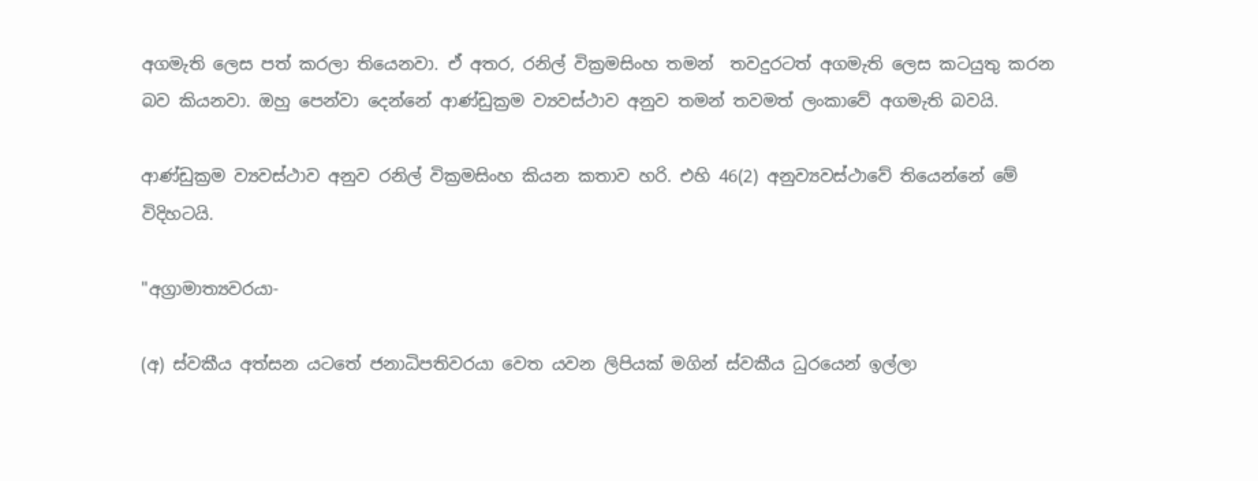අගමැති ලෙස පත් කරලා තියෙනවා. ඒ අතර, රනිල් වික්‍රමසිංහ තමන්  තවදුරටත් අගමැති ලෙස කටයුතු කරන බව කියනවා. ඔහු පෙන්වා දෙන්නේ ආණ්ඩුක්‍රම ව්‍යවස්ථාව අනුව තමන් තවමත් ලංකාවේ අගමැති බවයි.

ආණ්ඩුක්‍රම ව්‍යවස්ථාව අනුව රනිල් වික්‍රමසිංහ කියන කතාව හරි. එහි 46(2) අනුව්‍යවස්ථාවේ තියෙන්නේ මේ විදිහටයි.

"අග්‍රාමාත්‍යවරයා-

(අ) ස්වකීය අත්සන යටතේ ජනාධිපතිවරයා වෙත යවන ලිපියක් මගින් ස්වකීය ධුරයෙන් ඉල්ලා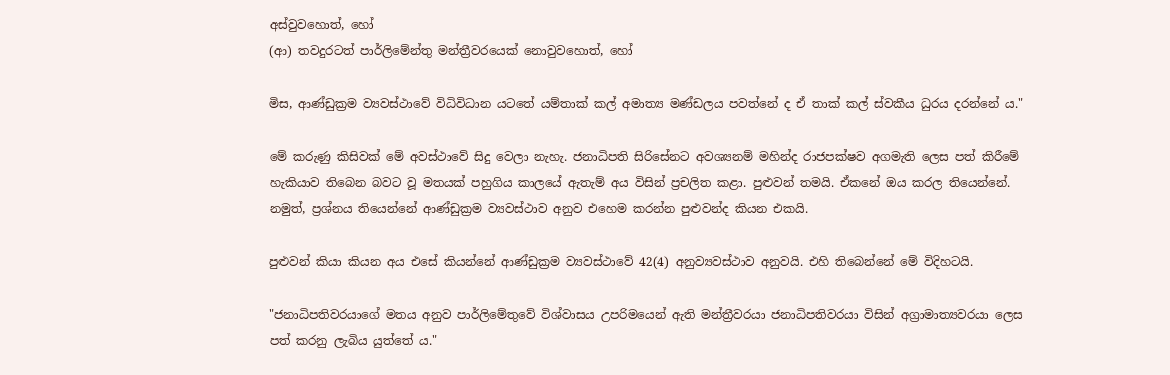අස්වුවහොත්, හෝ
(ආ) තවදුරටත් පාර්ලිමේන්තු මන්ත්‍රීවරයෙක් නොවුවහොත්, හෝ

මිස, ආණ්ඩුක්‍රම ව්‍යවස්ථාවේ විධිවිධාන යටතේ යම්තාක් කල් අමාත්‍ය මණ්ඩලය පවත්නේ ද ඒ තාක් කල් ස්වකීය ධුරය දරන්නේ ය."

මේ කරුණු කිසිවක් මේ අවස්ථාවේ සිදු වෙලා නැහැ. ජනාධිපති සිරිසේනට අවශ්‍යනම් මහින්ද රාජපක්ෂව අගමැති ලෙස පත් කිරීමේ හැකියාව තිබෙන බවට වූ මතයක් පහුගිය කාලයේ ඇතැම් අය විසින් ප්‍රචලිත කළා. පුළුවන් තමයි. ඒකනේ ඔය කරල තියෙන්නේ. නමුත්, ප්‍රශ්නය තියෙන්නේ ආණ්ඩුක්‍රම ව්‍යවස්ථාව අනුව එහෙම කරන්න පුළුවන්ද කියන එකයි.

පුළුවන් කියා කියන අය එසේ කියන්නේ ආණ්ඩුක්‍රම ව්‍යවස්ථාවේ 42(4) අනුව්‍යවස්ථාව අනුවයි. එහි තිබෙන්නේ මේ විදිහටයි.

"ජනාධිපතිවරයාගේ මතය අනුව පාර්ලිමේතුවේ විශ්වාසය උපරිමයෙන් ඇති මන්ත්‍රීවරයා ජනාධිපතිවරයා විසින් අග්‍රාමාත්‍යවරයා ලෙස පත් කරනු ලැබිය යුත්තේ ය."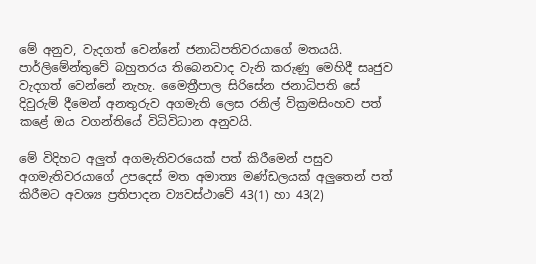මේ අනුව, වැදගත් වෙන්නේ ජනාධිපතිවරයාගේ මතයයි. පාර්ලිමේන්තුවේ බහුතරය තිබෙනවාද වැනි කරුණු මෙහිදී සෘජුව වැදගත් වෙන්නේ නැහැ. මෛත්‍රීපාල සිරිසේන ජනාධිපති සේ දිවුරුම් දීමෙන් අනතුරුව අගමැති ලෙස රනිල් වික්‍රමසිංහව පත් කළේ ඔය වගන්තියේ විධිවිධාන අනුවයි.

මේ විදිහට අලුත් අගමැතිවරයෙක් පත් කිරීමෙන් පසුව අගමැතිවරයාගේ උපදෙස් මත අමාත්‍ය මණ්ඩලයක් අලුතෙන් පත් කිරීමට අවශ්‍ය ප්‍රතිපාදන ව්‍යවස්ථාවේ 43(1) හා 43(2)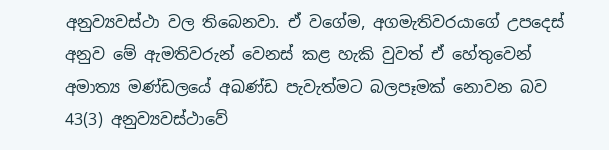අනුව්‍යවස්ථා වල තිබෙනවා. ඒ වගේම, අගමැතිවරයාගේ උපදෙස් අනුව මේ ඇමතිවරුන් වෙනස් කළ හැකි වුවත් ඒ හේතුවෙන් අමාත්‍ය මණ්ඩලයේ අඛණ්ඩ පැවැත්මට බලපෑමක් නොවන බව 43(3) අනුව්‍යවස්ථාවේ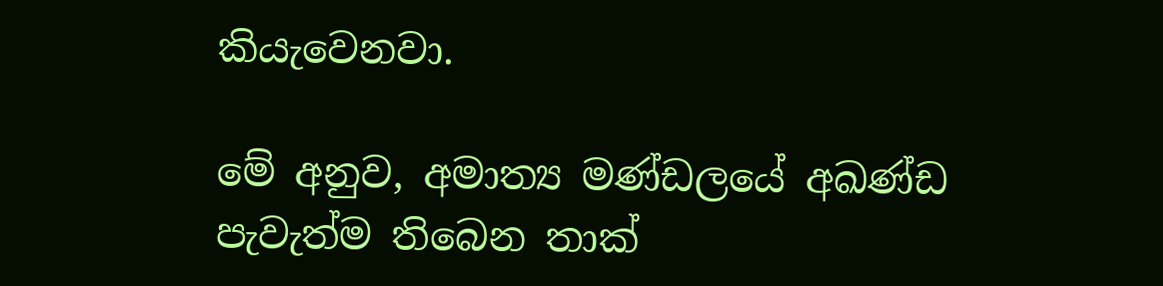කියැවෙනවා.

මේ අනුව, අමාත්‍ය මණ්ඩලයේ අඛණ්ඩ පැවැත්ම තිබෙන තාක්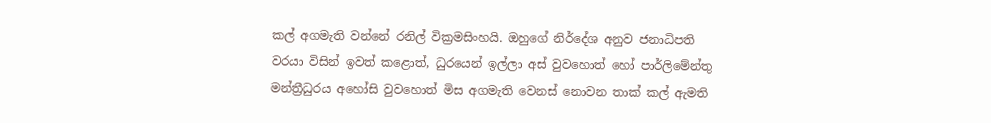කල් අගමැති වන්නේ රනිල් වික්‍රමසිංහයි. ඔහුගේ නිර්දේශ අනුව ජනාධිපති වරයා විසින් ඉවත් කළොත්, ධුරයෙන් ඉල්ලා අස් වුවහොත් හෝ පාර්ලිමේන්තු මන්ත්‍රීධුරය අහෝසි වුවහොත් මිස අගමැති වෙනස් නොවන තාක් කල් ඇමති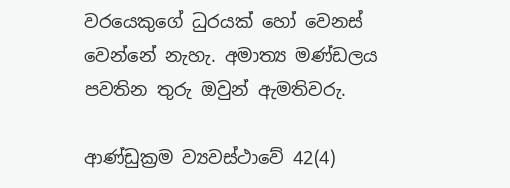වරයෙකුගේ ධුරයක් හෝ වෙනස් වෙන්නේ නැහැ. අමාත්‍ය මණ්ඩලය පවතින තුරු ඔවුන් ඇමතිවරු.

ආණ්ඩුක්‍රම ව්‍යවස්ථාවේ 42(4)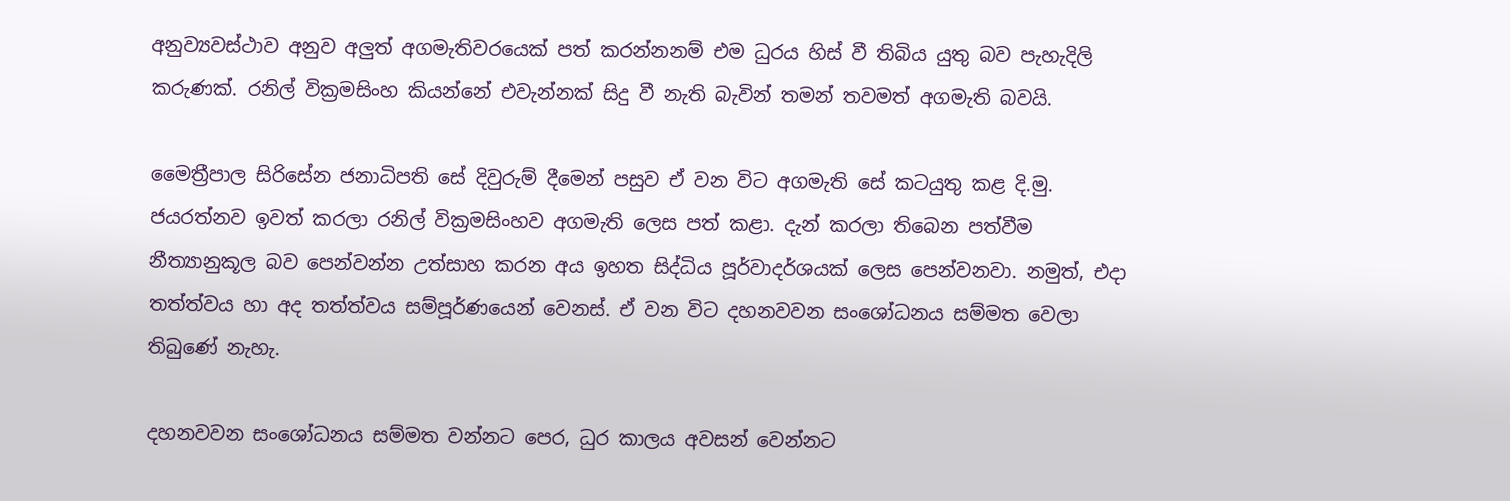අනුව්‍යවස්ථාව අනුව අලුත් අගමැතිවරයෙක් පත් කරන්නනම් එම ධුරය හිස් වී තිබිය යුතු බව පැහැදිලි කරුණක්. රනිල් වික්‍රමසිංහ කියන්නේ එවැන්නක් සිදු වී නැති බැවින් තමන් තවමත් අගමැති බවයි.

මෛත්‍රීපාල සිරිසේන ජනාධිපති සේ දිවුරුම් දීමෙන් පසුව ඒ වන විට අගමැති සේ කටයුතු කළ දි.මු. ජයරත්නව ඉවත් කරලා රනිල් වික්‍රමසිංහව අගමැති ලෙස පත් කළා. දැන් කරලා තිබෙන පත්වීම නීත්‍යානුකූල බව පෙන්වන්න උත්සාහ කරන අය ඉහත සිද්ධිය පූර්වාදර්ශයක් ලෙස පෙන්වනවා. නමුත්, එදා තත්ත්වය හා අද තත්ත්වය සම්පූර්ණයෙන් වෙනස්. ඒ වන විට දහනවවන සංශෝධනය සම්මත වෙලා තිබුණේ නැහැ.

දහනවවන සංශෝධනය සම්මත වන්නට පෙර, ධුර කාලය අවසන් වෙන්නට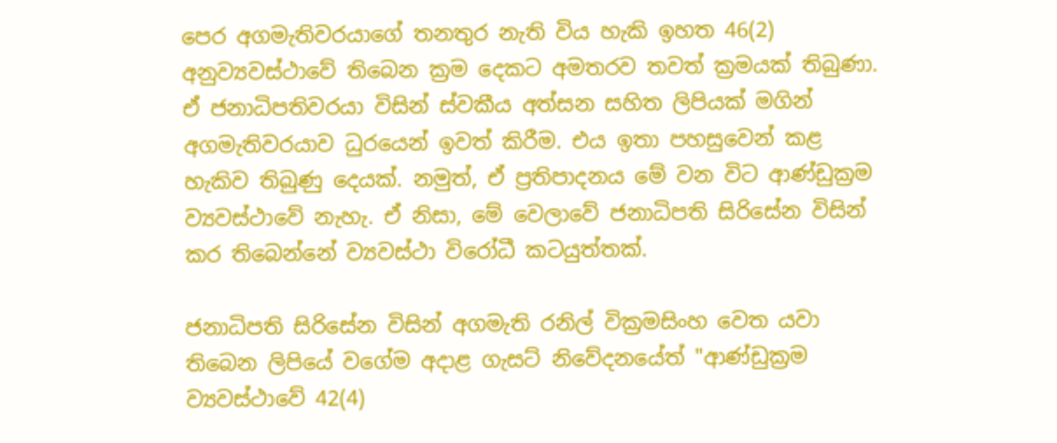පෙර අගමැතිවරයාගේ තනතුර නැති විය හැකි ඉහත 46(2) අනුව්‍යවස්ථාවේ තිබෙන ක්‍රම දෙකට අමතරව තවත් ක්‍රමයක් තිබුණා. ඒ ජනාධිපතිවරයා විසින් ස්වකීය අත්සන සහිත ලිපියක් මගින් අගමැතිවරයාව ධුරයෙන් ඉවත් කිරීම. එය ඉතා පහසුවෙන් කළ හැකිව තිබුණු දෙයක්. නමුත්, ඒ ප්‍රතිපාදනය මේ වන විට ආණ්ඩුක්‍රම ව්‍යවස්ථාවේ නැහැ. ඒ නිසා, මේ වෙලාවේ ජනාධිපති සිරිසේන විසින් කර තිබෙන්නේ ව්‍යවස්ථා විරෝධී කටයුත්තක්.

ජනාධිපති සිරිසේන විසින් අගමැති රනිල් වික්‍රමසිංහ වෙත යවා තිබෙන ලිපියේ වගේම අදාළ ගැසට් නිවේදනයේත් "ආණ්ඩුක්‍රම ව්‍යවස්ථාවේ 42(4)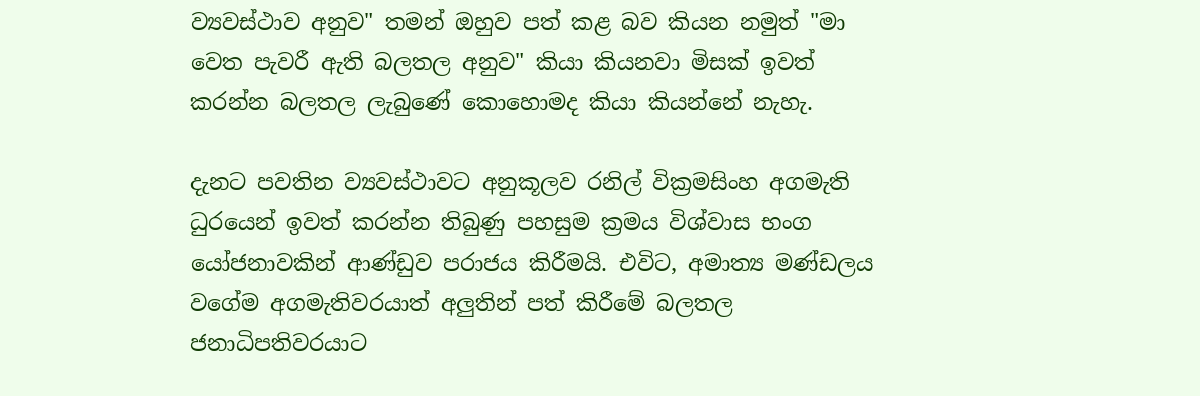ව්‍යවස්ථාව අනුව" තමන් ඔහුව පත් කළ බව කියන නමුත් "මා වෙත පැවරී ඇති බලතල අනුව" කියා කියනවා මිසක් ඉවත් කරන්න බලතල ලැබුණේ කොහොමද කියා කියන්නේ නැහැ.

දැනට පවතින ව්‍යවස්ථාවට අනුකූලව රනිල් වික්‍රමසිංහ අගමැති ධුරයෙන් ඉවත් කරන්න තිබුණු පහසුම ක්‍රමය විශ්වාස භංග යෝජනාවකින් ආණ්ඩුව පරාජය කිරීමයි. එවිට, අමාත්‍ය මණ්ඩලය වගේම අගමැතිවරයාත් අලුතින් පත් කිරීමේ බලතල ජනාධිපතිවරයාට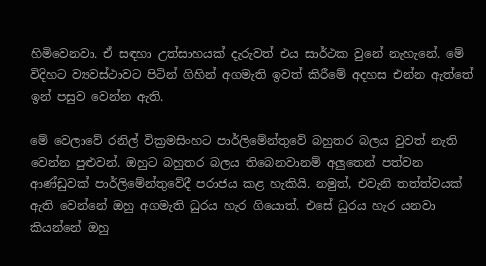හිමිවෙනවා. ඒ සඳහා උත්සාහයක් දැරුවත් එය සාර්ථක වුනේ නැහැනේ. මේ විදිහට ව්‍යවස්ථාවට පිටින් ගිහින් අගමැති ඉවත් කිරීමේ අදහස එන්න ඇත්තේ ඉන් පසුව වෙන්න ඇති.

මේ වෙලාවේ රනිල් වික්‍රමසිංහට පාර්ලිමේන්තුවේ බහුතර බලය වුවත් නැති වෙන්න පුළුවන්. ඔහුට බහුතර බලය තිබෙනවානම් අලුතෙන් පත්වන ආණ්ඩුවක් පාර්ලිමේන්තුවේදී පරාජය කළ හැකියි. නමුත්, එවැනි තත්ත්වයක් ඇති වෙන්නේ ඔහු අගමැති ධුරය හැර ගියොත්. එසේ ධුරය හැර යනවා කියන්නේ ඔහු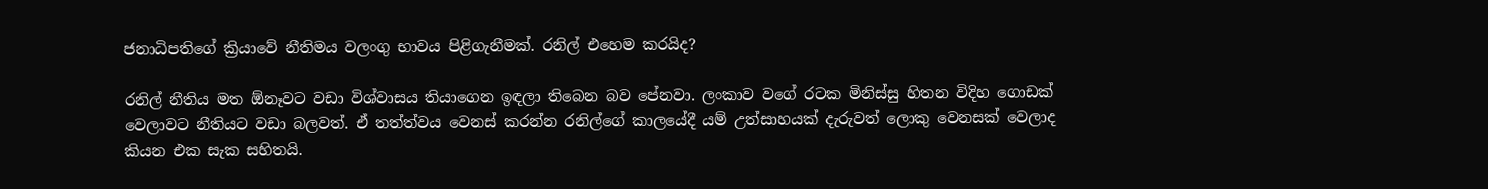ජනාධිපතිගේ ක්‍රියාවේ නීතිමය වලංගු භාවය පිළිගැනීමක්. රනිල් එහෙම කරයිද?

රනිල් නීතිය මත ඕනෑවට වඩා විශ්වාසය තියාගෙන ඉඳලා තිබෙන බව පේනවා. ලංකාව වගේ රටක මිනිස්සු හිතන විදිහ ගොඩක් වෙලාවට නීතියට වඩා බලවත්. ඒ තත්ත්වය වෙනස් කරන්න රනිල්ගේ කාලයේදී යම් උත්සාහයක් දැරුවත් ලොකු වෙනසක් වෙලාද කියන එක සැක සහිතයි.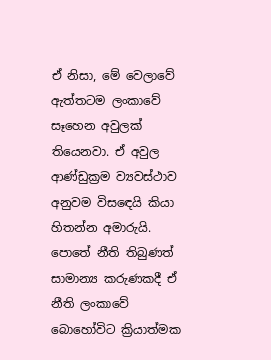ඒ නිසා, මේ වෙලාවේ ඇත්තටම ලංකාවේ සෑහෙන අවුලක් තියෙනවා. ඒ අවුල ආණ්ඩුක්‍රම ව්‍යවස්ථාව අනුවම විසඳෙයි කියා හිතන්න අමාරුයි. පොතේ නීති තිබුණත් සාමාන්‍ය කරුණකදී ඒ නීති ලංකාවේ බොහෝවිට ක්‍රියාත්මක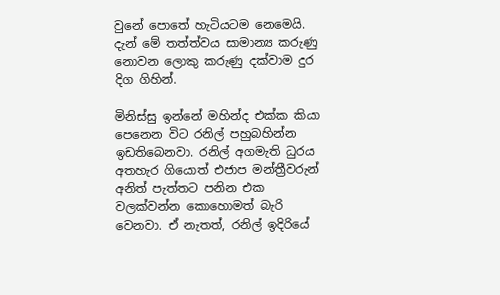වුනේ පොතේ හැටියටම නෙමෙයි. දැන් මේ තත්ත්වය සාමාන්‍ය කරුණු නොවන ලොකු කරුණු දක්වාම දුර දිග ගිහින්.

මිනිස්සු ඉන්නේ මහින්ද එක්ක කියා පෙනෙන විට රනිල් පහුබහින්න ඉඩතිබෙනවා. රනිල් අගමැති ධුරය අතහැර ගියොත් එජාප මන්ත්‍රීවරුන් අනිත් පැත්තට පනින එක වලක්වන්න කොහොමත් බැරි වෙනවා. ඒ නැතත්, රනිල් ඉදිරියේ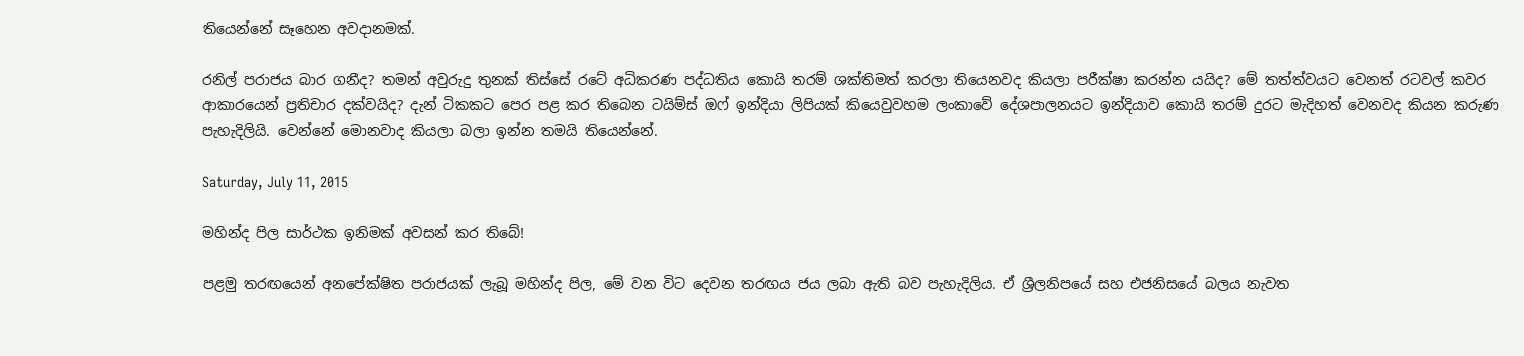තියෙන්නේ සෑහෙන අවදානමක්.

රනිල් පරාජය බාර ගනීද? තමන් අවුරුදු තුනක් තිස්සේ රටේ අධිකරණ පද්ධතිය කොයි තරම් ශක්තිමත් කරලා තියෙනවද කියලා පරීක්ෂා කරන්න යයිද? මේ තත්ත්වයට වෙනත් රටවල් කවර ආකාරයෙන් ප්‍රතිචාර දක්වයිද? දැන් ටිකකට පෙර පළ කර තිබෙන ටයිම්ස් ඔෆ් ඉන්දියා ලිපියක් කියෙවුවහම ලංකාවේ දේශපාලනයට ඉන්දියාව කොයි තරම් දුරට මැදිහත් වෙනවද කියන කරුණ පැහැදිලියි. වෙන්නේ මොනවාද කියලා බලා ඉන්න තමයි තියෙන්නේ.

Saturday, July 11, 2015

මහින්ද පිල සාර්ථක ඉනිමක් අවසන් කර තිබේ!

පළමු තරඟයෙන් අනපේක්ෂිත පරාජයක් ලැබූ මහින්ද පිල, මේ වන විට දෙවන තරඟය ජය ලබා ඇති බව පැහැදිලිය. ඒ ශ්‍රීලනිපයේ සහ එජනිසයේ බලය නැවත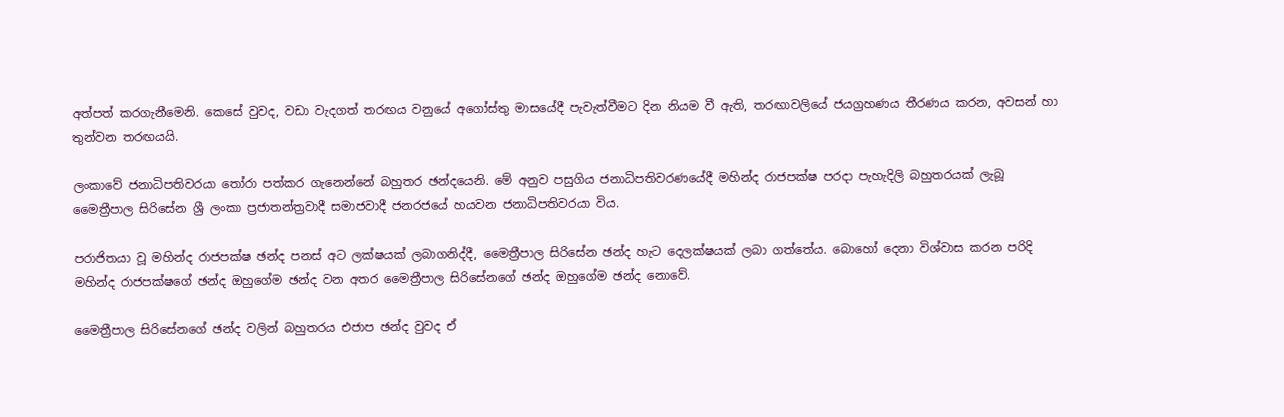අත්පත් කරගැනීමෙනි. කෙසේ වුවද, වඩා වැදගත් තරඟය වනුයේ අගෝස්තු මාසයේදී පැවැත්වීමට දින නියම වී ඇති, තරඟාවලියේ ජයග්‍රහණය තීරණය කරන, අවසන් හා තුන්වන තරඟයයි.

ලංකාවේ ජනාධිපතිවරයා තෝරා පත්කර ගැනෙන්නේ බහුතර ඡන්දයෙනි. මේ අනුව පසුගිය ජනාධිපතිවරණයේදී මහින්ද රාජපක්ෂ පරදා පැහැදිලි බහුතරයක් ලැබූ මෛත්‍රීපාල සිරිසේන ශ්‍රී ලංකා ප්‍රජාතන්ත්‍රවාදී සමාජවාදී ජනරජයේ හයවන ජනාධිපතිවරයා විය.

පරාජිතයා වූ මහින්ද රාජපක්ෂ ඡන්ද පනස් අට ලක්ෂයක් ලබාගනිද්දී, මෛත්‍රීපාල සිරිසේන ඡන්ද හැට දෙලක්ෂයක් ලබා ගත්තේය. බොහෝ දෙනා විශ්වාස කරන පරිදි මහින්ද රාජපක්ෂගේ ඡන්ද ඔහුගේම ඡන්ද වන අතර මෛත්‍රීපාල සිරිසේනගේ ඡන්ද ඔහුගේම ඡන්ද නොවේ.

මෛත්‍රීපාල සිරිසේනගේ ඡන්ද වලින් බහුතරය එජාප ඡන්ද වුවද ඒ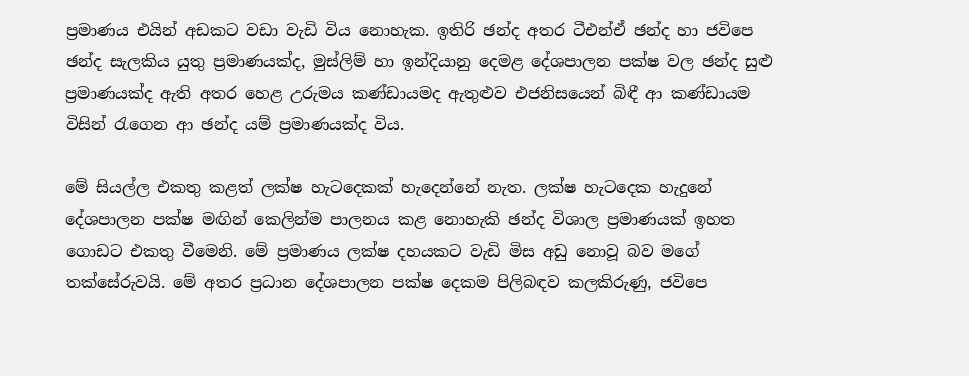ප්‍රමාණය එයින් අඩකට වඩා වැඩි විය නොහැක. ඉතිරි ඡන්ද අතර ටීඑන්ඒ ඡන්ද හා ජවිපෙ ඡන්ද සැලකිය යුතු ප්‍රමාණයක්ද, මුස්ලිම් හා ඉන්දියානු දෙමළ දේශපාලන පක්ෂ වල ඡන්ද සුළු ප්‍රමාණයක්ද ඇති අතර හෙළ උරුමය කණ්ඩායමද ඇතුළුව එජනිසයෙන් බිඳී ආ කණ්ඩායම විසින් රැගෙන ආ ඡන්ද යම් ප්‍රමාණයක්ද විය.

මේ සියල්ල එකතු කළත් ලක්ෂ හැටදෙකක් හැදෙන්නේ නැත. ලක්ෂ හැටදෙක හැදුනේ දේශපාලන පක්ෂ මඟින් කෙලින්ම පාලනය කළ නොහැකි ඡන්ද විශාල ප්‍රමාණයක් ඉහත ගොඩට එකතු වීමෙනි. මේ ප්‍රමාණය ලක්ෂ දහයකට වැඩි මිස අඩු නොවූ බව මගේ තක්සේරුවයි. මේ අතර ප්‍රධාන දේශපාලන පක්ෂ දෙකම පිලිබඳව කලකිරුණු, ජවිපෙ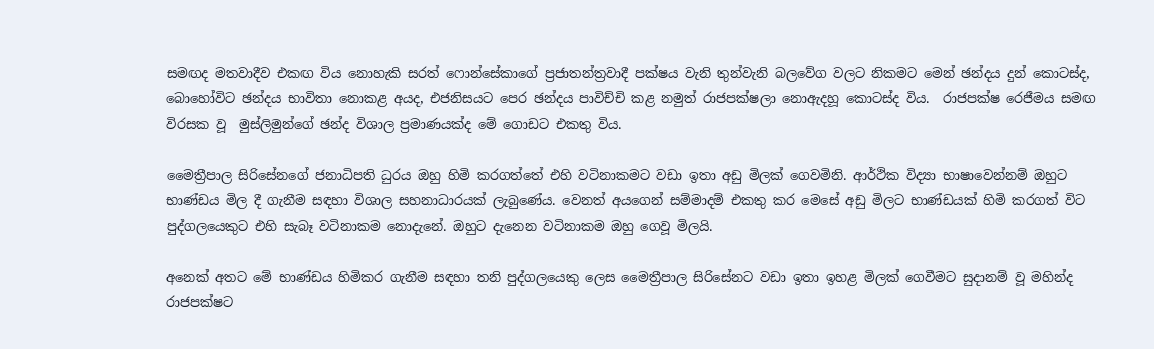සමඟද මතවාදීව එකඟ විය නොහැකි සරත් ෆොන්සේකාගේ ප්‍රජාතන්ත්‍රවාදී පක්ෂය වැනි තුන්වැනි බලවේග වලට නිකමට මෙන් ඡන්දය දුන් කොටස්ද, බොහෝවිට ඡන්දය භාවිතා නොකළ අයද, එජනිසයට පෙර ඡන්දය පාවිච්චි කළ නමුත් රාජපක්ෂලා නොඇදහූ කොටස්ද විය.  රාජපක්ෂ රෙජීමය සමඟ විරසක වූ  මුස්ලිමුන්ගේ ඡන්ද විශාල ප්‍රමාණයක්ද මේ ගොඩට එකතු විය.

මෛත්‍රීපාල සිරිසේනගේ ජනාධිපති ධුරය ඔහු හිමි කරගත්තේ එහි වටිනාකමට වඩා ඉතා අඩු මිලක් ගෙවමිනි. ආර්ථික විද්‍යා භාෂාවෙන්නම් ඔහුට භාණ්ඩය මිල දී ගැනීම සඳහා විශාල සහනාධාරයක් ලැබුණේය. වෙනත් අයගෙන් සම්මාදම් එකතු කර මෙසේ අඩු මිලට භාණ්ඩයක් හිමි කරගත් විට පුද්ගලයෙකුට එහි සැබෑ වටිනාකම නොදැනේ. ඔහුට දැනෙන වටිනාකම ඔහු ගෙවූ මිලයි.

අනෙක් අතට මේ භාණ්ඩය හිමිකර ගැනීම සඳහා තනි පුද්ගලයෙකු ලෙස මෛත්‍රීපාල සිරිසේනට වඩා ඉතා ඉහළ මිලක් ගෙවීමට සුදානම් වූ මහින්ද රාජපක්ෂට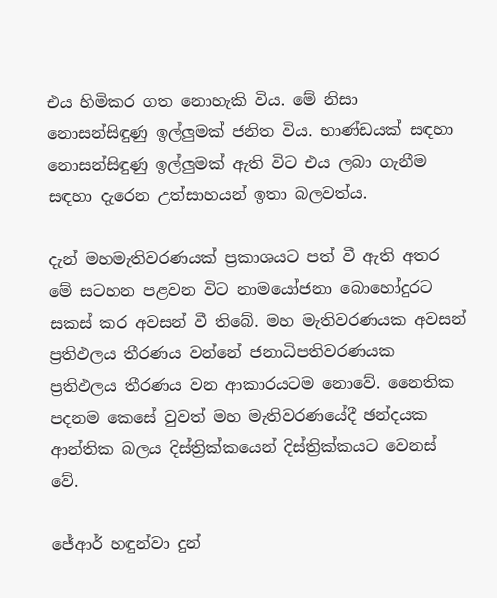එය හිමිකර ගත නොහැකි විය. මේ නිසා නොසන්සිඳුණු ඉල්ලුමක් ජනිත විය. භාණ්ඩයක් සඳහා නොසන්සිඳුණු ඉල්ලුමක් ඇති විට එය ලබා ගැනීම සඳහා දැරෙන උත්සාහයන් ඉතා බලවත්ය.

දැන් මහමැතිවරණයක් ප්‍රකාශයට පත් වී ඇති අතර මේ සටහන පළවන විට නාමයෝජනා බොහෝදුරට සකස් කර අවසන් වී තිබේ. මහ මැතිවරණයක අවසන් ප්‍රතිඵලය තීරණය වන්නේ ජනාධිපතිවරණයක ප්‍රතිඵලය තීරණය වන ආකාරයටම නොවේ. නෛතික පදනම කෙසේ වුවත් මහ මැතිවරණයේදී ඡන්දයක ආන්තික බලය දිස්ත්‍රික්කයෙන් දිස්ත්‍රික්කයට වෙනස් වේ.

ජේආර් හඳුන්වා දුන්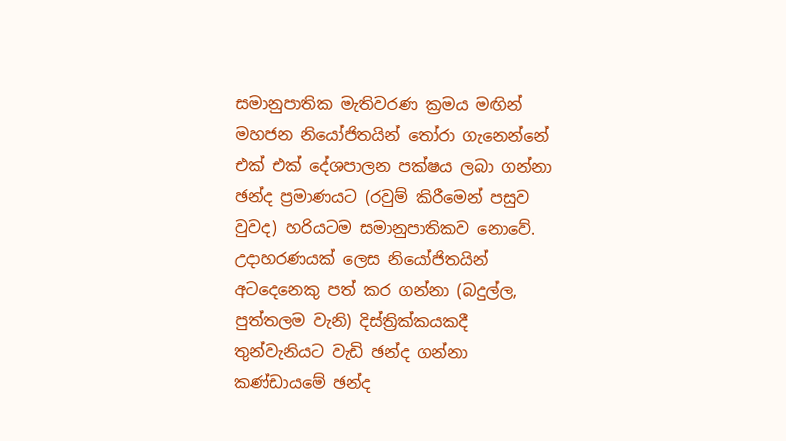සමානුපාතික මැතිවරණ ක්‍රමය මඟින් මහජන නියෝජිතයින් තෝරා ගැනෙන්නේ එක් එක් දේශපාලන පක්ෂය ලබා ගන්නා ඡන්ද ප්‍රමාණයට (රවුම් කිරීමෙන් පසුව වුවද) හරියටම සමානුපාතිකව නොවේ. උදාහරණයක් ලෙස නියෝජිතයින් අටදෙනෙකු පත් කර ගන්නා (බදුල්ල, පුත්තලම වැනි) දිස්ත්‍රික්කයකදී තුන්වැනියට වැඩි ඡන්ද ගන්නා කණ්ඩායමේ ඡන්ද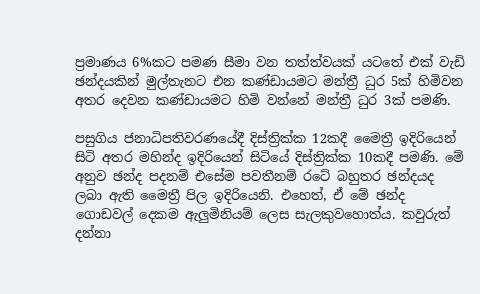ප්‍රමාණය 6%කට පමණ සීමා වන තත්ත්වයක් යටතේ එක් වැඩි ඡන්දයකින් මුල්තැනට එන කණ්ඩායමට මන්ත්‍රී ධුර 5ක් හිමිවන අතර දෙවන කණ්ඩායමට හිමි වන්නේ මන්ත්‍රී ධුර 3ක් පමණි.

පසුගිය ජනාධිපතිවරණයේදී දිස්ත්‍රික්ක 12කදී මෛත්‍රී ඉදිරියෙන් සිටි අතර මහින්ද ඉදිරියෙන් සිටියේ දිස්ත්‍රික්ක 10කදී පමණි. මේ අනුව ඡන්ද පදනම් එසේම පවතීනම් රටේ බහුතර ඡන්දයද ලබා ඇති මෛත්‍රී පිල ඉදිරියෙනි. එහෙත්, ඒ මේ ඡන්ද ගොඩවල් දෙකම ඇලුමිනියම් ලෙස සැලකුවහොත්ය. කවුරුත් දන්නා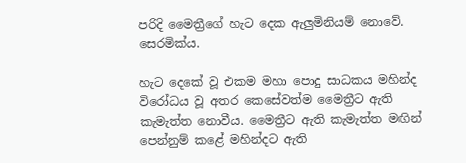පරිදි මෛත්‍රීගේ හැට දෙක ඇලුමිනියම් නොවේ. සෙරමික්ය.

හැට දෙකේ වූ එකම මහා පොදු සාධකය මහින්ද විරෝධය වූ අතර කෙසේවත්ම මෛත්‍රීට ඇති කැමැත්ත නොවීය. මෛත්‍රීට ඇති කැමැත්ත මඟින් පෙන්නුම් කළේ මහින්දට ඇති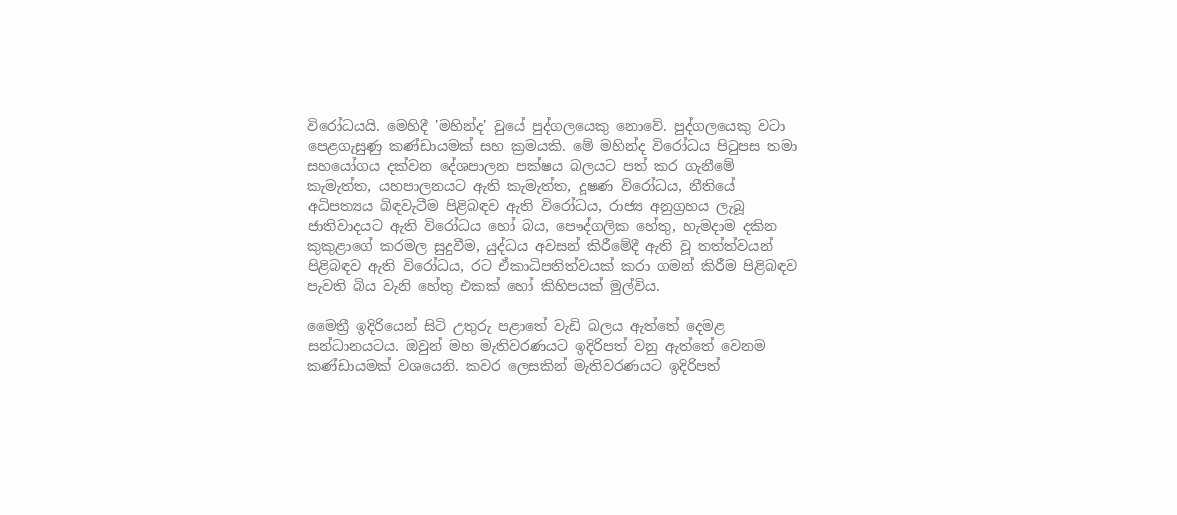විරෝධයයි. මෙහිදී 'මහින්ද' වුයේ පුද්ගලයෙකු නොවේ. පුද්ගලයෙකු වටා පෙළගැසුණු කණ්ඩායමක් සහ ක්‍රමයකි. මේ මහින්ද විරෝධය පිටුපස තමා සහයෝගය දක්වන දේශපාලන පක්ෂය බලයට පත් කර ගැනීමේ කැමැත්ත, යහපාලනයට ඇති කැමැත්ත, දූෂණ විරෝධය, නීතියේ අධිපත්‍යය බිඳවැටීම පිළිබඳව ඇති විරෝධය, රාජ්‍ය අනුග්‍රහය ලැබූ ජාතිවාදයට ඇති විරෝධය හෝ බය, පෞද්ගලික හේතු, හැමදාම දකින කුකුළාගේ කරමල සුදුවීම, යුද්ධය අවසන් කිරීමේදී ඇති වූ තත්ත්වයන් පිළිබඳව ඇති විරෝධය, රට ඒකාධිපතිත්වයක් කරා ගමන් කිරීම පිළිබඳව පැවති බිය වැනි හේතු එකක් හෝ කිහිපයක් මුල්විය.

මෛත්‍රී ඉදිරියෙන් සිටි උතුරු පළාතේ වැඩි බලය ඇත්තේ දෙමළ සන්ධානයටය. ඔවුන් මහ මැතිවරණයට ඉදිරිපත් වනු ඇත්තේ වෙනම කණ්ඩායමක් වශයෙනි. කවර ලෙසකින් මැතිවරණයට ඉදිරිපත්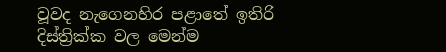වූවද නැගෙනහිර පළාතේ ඉතිරි දිස්ත්‍රික්ක වල මෙන්ම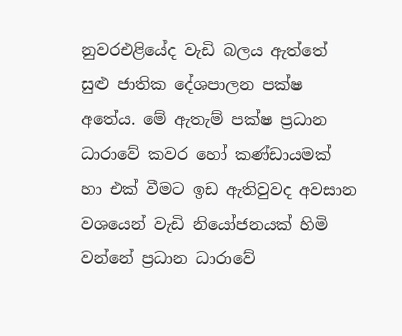නුවරඑළියේද වැඩි බලය ඇත්තේ සුළු ජාතික දේශපාලන පක්ෂ අතේය. මේ ඇතැම් පක්ෂ ප්‍රධාන ධාරාවේ කවර හෝ කණ්ඩායමක් හා එක් වීමට ඉඩ ඇතිවුවද අවසාන වශයෙන් වැඩි නියෝජනයක් හිමි වන්නේ ප්‍රධාන ධාරාවේ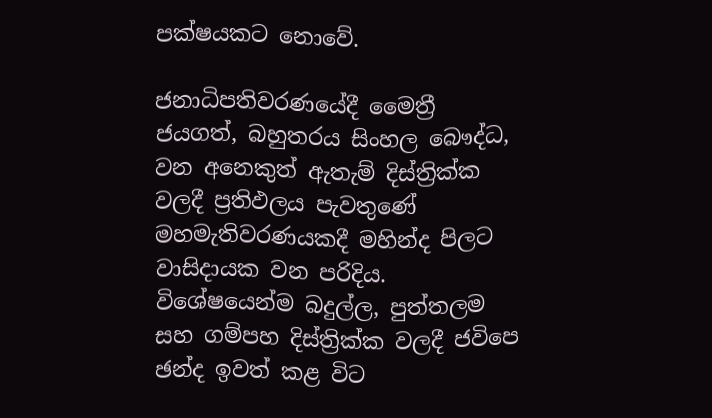පක්ෂයකට නොවේ.

ජනාධිපතිවරණයේදී මෛත්‍රී ජයගත්, බහුතරය සිංහල බෞද්ධ, වන අනෙකුත් ඇතැම් දිස්ත්‍රික්ක වලදී ප්‍රතිඵලය පැවතුණේ මහමැතිවරණයකදී මහින්ද පිලට වාසිදායක වන පරිදිය. විශේෂයෙන්ම බදුල්ල, පුත්තලම සහ ගම්පහ දිස්ත්‍රික්ක වලදී ජවිපෙ ඡන්ද ඉවත් කළ විට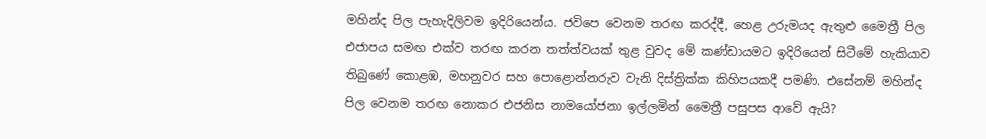මහින්ද පිල පැහැදිලිවම ඉදිරියෙන්ය. ජවිපෙ වෙනම තරඟ කරද්දී, හෙළ උරුමයද ඇතුළු මෛත්‍රී පිල එජාපය සමඟ එක්ව තරඟ කරන තත්ත්වයක් තුළ වුවද මේ කණ්ඩායමට ඉදිරියෙන් සිටීමේ හැකියාව තිබුණේ කොළඹ, මහනුවර සහ පොළොන්නරුව වැනි දිස්ත්‍රික්ක කිහිපයකදී පමණි. එසේනම් මහින්ද පිල වෙනම තරඟ නොකර එජනිස නාමයෝජනා ඉල්ලමින් මෛත්‍රී පසුපස ආවේ ඇයි?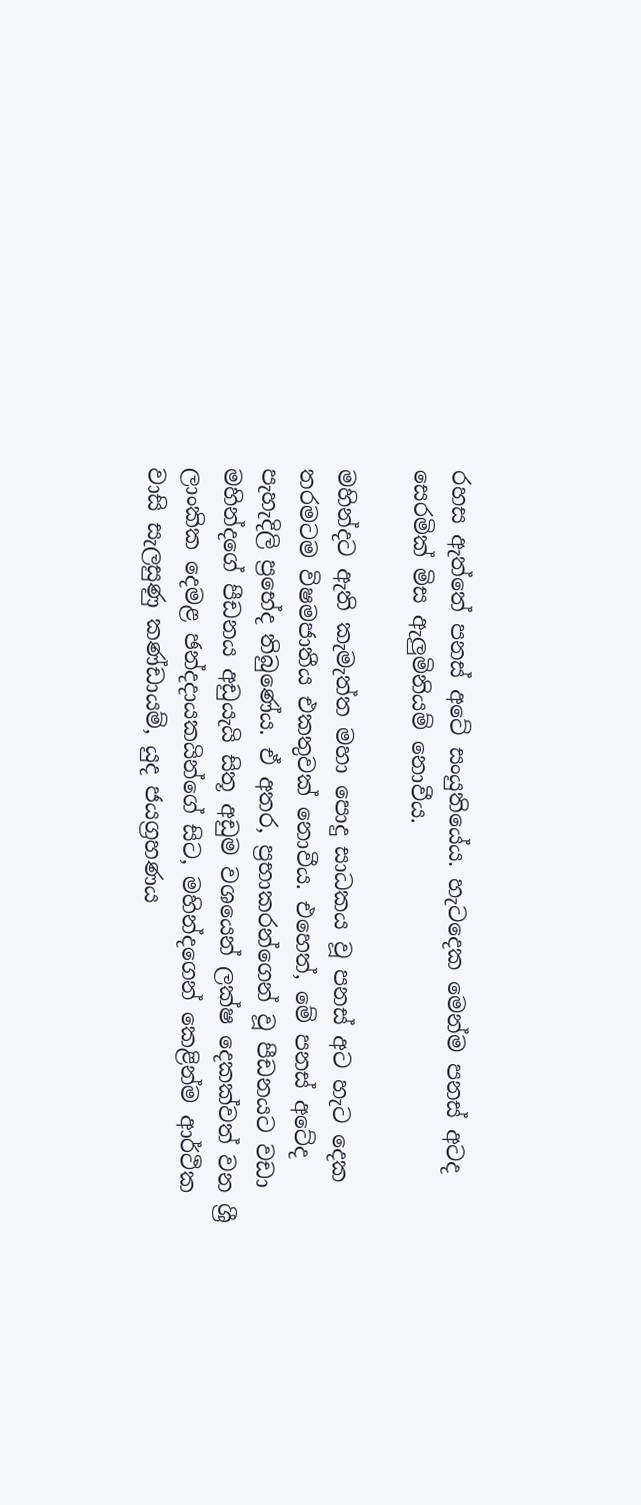රහස ඇත්තේ පනස් අටේ සංයුතියේය. හැටදෙක මෙන්ම පනස් අටද සෙරමික් මිස ඇලුමිනියම් නොවීය.

මහින්දට ඇති කැමැත්ත මහා පොදු සාධකය වූ පනස් අට හැට දෙක තරමටම විෂමජාතීය එකතුවක් නොවීය. එහෙත්, මේ පනස් අටේද පැහැදිලි ප්‍රභේද තිබුණේය. ඒ අතර, ප්‍රභාකරන්ගෙන් වූ පීඩනයට වඩා මහින්දගේ පීඩනය අඩුයැයි සිතූ අඩුම වශයෙන් ලක්ෂ දෙකක්වත් වන ශ්‍රී ලාංකික දෙමළ ඡන්දදායකයින්ගේ සිට, මහින්දගෙන් කෙළින්ම ආර්ථික වාසි සැලසුණු කණ්ඩායම්, යුද ජයග්‍රහණය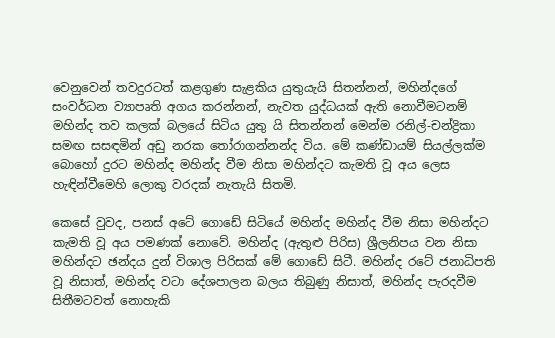වෙනුවෙන් තවදුරටත් කළගුණ සැළකිය යුතුයැයි සිතන්නන්, මහින්දගේ සංවර්ධන ව්‍යාපෘති අගය කරන්නන්, නැවත යුද්ධයක් ඇති නොවීමටනම් මහින්ද තව කලක් බලයේ සිටිය යුතු යි සිතන්නන් මෙන්ම රනිල්-චන්ද්‍රිකා සමඟ සසඳමින් අඩු නරක තෝරාගන්නන්ද විය. මේ කණ්ඩායම් සියල්ලක්ම බොහෝ දුරට මහින්ද මහින්ද වීම නිසා මහින්දට කැමති වූ අය ලෙස හැඳින්වීමෙහි ලොකු වරදක් නැතැයි සිතමි.

කෙසේ වුවද, පනස් අටේ ගොඩේ සිටියේ මහින්ද මහින්ද වීම නිසා මහින්දට කැමති වූ අය පමණක් නොවේ. මහින්ද (ඇතුළු පිරිස) ශ්‍රීලනිපය වන නිසා මහින්දට ඡන්දය දුන් විශාල පිරිසක් මේ ගොඩේ සිටී. මහින්ද රටේ ජනාධිපති වූ නිසාත්, මහින්ද වටා දේශපාලන බලය තිබුණු නිසාත්, මහින්ද පැරදවීම සිතීමටවත් නොහැකි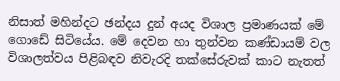නිසාත් මහින්දට ඡන්දය දුන් අයද විශාල ප්‍රමාණයක් මේ ගොඩේ සිටියේය. මේ දෙවන හා තුන්වන කණ්ඩායම් වල විශාලත්වය පිළිබඳව නිවැරදි තක්සේරුවක් කාට නැතත්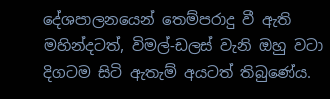දේශපාලනයෙන් තෙම්පරාදු වී ඇති මහින්දටත්, විමල්-ඩලස් වැනි ඔහු වටා දිගටම සිටි ඇතැම් අයටත් තිබුණේය.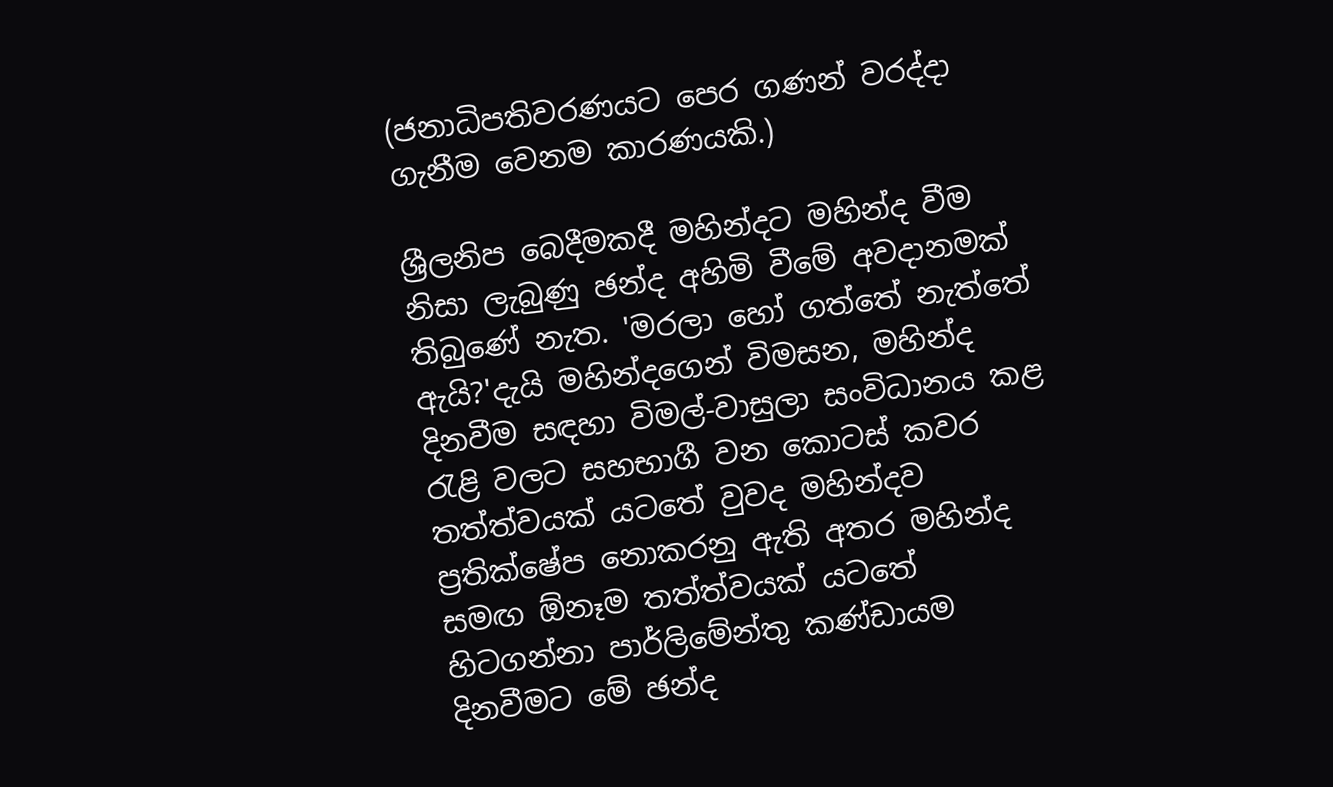(ජනාධිපතිවරණයට පෙර ගණන් වරද්දා ගැනීම වෙනම කාරණයකි.)

ශ්‍රීලනිප බෙදීමකදී මහින්දට මහින්ද වීම නිසා ලැබුණු ඡන්ද අහිමි වීමේ අවදානමක් තිබුණේ නැත. 'මරලා හෝ ගත්තේ නැත්තේ ඇයි?'දැයි මහින්දගෙන් විමසන, මහින්ද දිනවීම සඳහා විමල්-වාසුලා සංවිධානය කළ රැළි වලට සහභාගී වන කොටස් කවර තත්ත්වයක් යටතේ වුවද මහින්දව ප්‍රතික්ෂේප නොකරනු ඇති අතර මහින්ද සමඟ ඕනෑම තත්ත්වයක් යටතේ හිටගන්නා පාර්ලිමේන්තු කණ්ඩායම දිනවීමට මේ ඡන්ද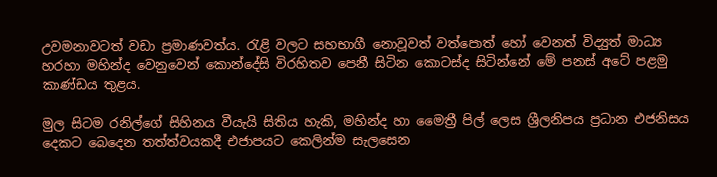උවමනාවටත් වඩා ප්‍රමාණවත්ය. රැළි වලට සහභාගී නොවූවත් වත්පොත් හෝ වෙනත් විද්‍යුත් මාධ්‍ය හරහා මහින්ද වෙනුවෙන් කොන්දේසි විරහිතව පෙනී සිටින කොටස්ද සිටින්නේ මේ පනස් අටේ පළමු කාණ්ඩය තුළය.

මුල සිටම රනිල්ගේ සිහිනය වීයැයි සිතිය හැකි, මහින්ද හා මෛත්‍රී පිල් ලෙස ශ්‍රීලනිපය ප්‍රධාන එජනිසය දෙකට බෙදෙන තත්ත්වයකදී එජාපයට කෙලින්ම සැලසෙන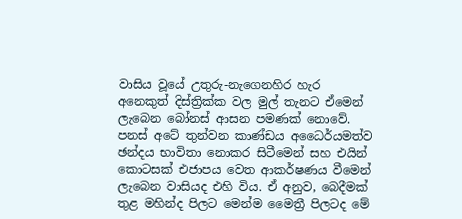වාසිය වූයේ උතුරු-නැගෙනහිර හැර අනෙකුත් දිස්ත්‍රික්ක වල මුල් තැනට ඒමෙන් ලැබෙන බෝනස් ආසන පමණක් නොවේ. පනස් අටේ තුන්වන කාණ්ඩය අධෛර්යමත්ව ඡන්දය භාවිතා නොකර සිටීමෙන් සහ එයින් කොටසක් එජාපය වෙත ආකර්ෂණය වීමෙන් ලැබෙන වාසියද එහි විය. ඒ අනුව, බෙදීමක් තුළ මහින්ද පිලට මෙන්ම මෛත්‍රී පිලටද මේ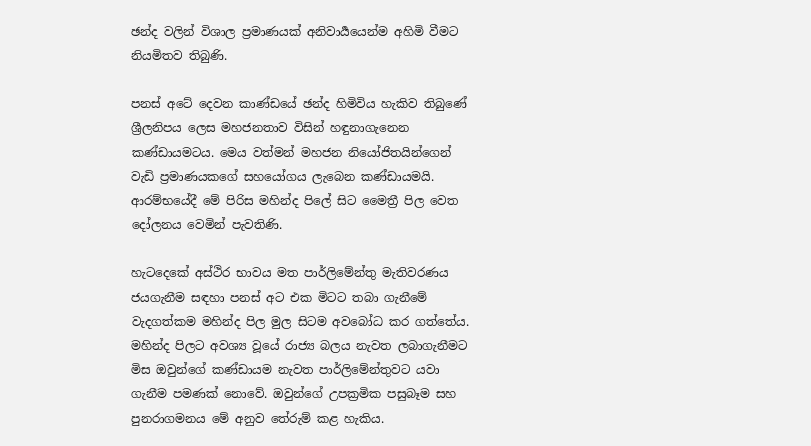ඡන්ද වලින් විශාල ප්‍රමාණයක් අනිවාර්‍යයෙන්ම අහිමි වීමට නියමිතව තිබුණි.

පනස් අටේ දෙවන කාණ්ඩයේ ඡන්ද හිමිවිය හැකිව තිබුණේ ශ්‍රීලනිපය ලෙස මහජනතාව විසින් හඳුනාගැනෙන කණ්ඩායමටය. මෙය වත්මන් මහජන නියෝජිතයින්ගෙන් වැඩි ප්‍රමාණයකගේ සහයෝගය ලැබෙන කණ්ඩායමයි. ආරම්භයේදී මේ පිරිස මහින්ද පිලේ සිට මෛත්‍රී පිල වෙත දෝලනය වෙමින් පැවතිණි.

හැටදෙකේ අස්ථිර භාවය මත පාර්ලිමේන්තු මැතිවරණය ජයගැනීම සඳහා පනස් අට එක මිටට තබා ගැනීමේ වැදගත්කම මහින්ද පිල මුල සිටම අවබෝධ කර ගත්තේය. මහින්ද පිලට අවශ්‍ය වූයේ රාජ්‍ය බලය නැවත ලබාගැනීමට මිස ඔවුන්ගේ කණ්ඩායම නැවත පාර්ලිමේන්තුවට යවා ගැනීම පමණක් නොවේ. ඔවුන්ගේ උපක්‍රමික පසුබෑම සහ පුනරාගමනය මේ අනුව තේරුම් කළ හැකිය.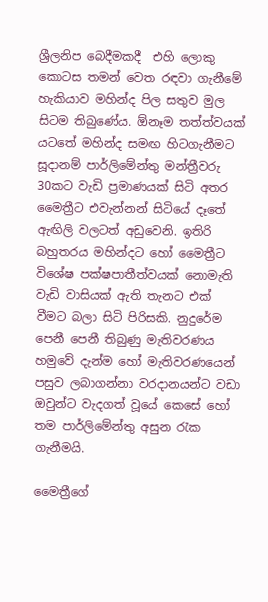ශ්‍රීලනිප බෙදීමකදී  එහි ලොකු කොටස තමන් වෙත රඳවා ගැනීමේ හැකියාව මහින්ද පිල සතුව මුල සිටම තිබුණේය. ඕනෑම තත්ත්වයක් යටතේ මහින්ද සමඟ හිටගැනීමට සූදානම් පාර්ලිමේන්තු මන්ත්‍රීවරු 30කට වැඩි ප්‍රමාණයක් සිටි අතර මෛත්‍රීට එවැන්නන් සිටියේ දෑතේ ඇඟිලි වලටත් අඩුවෙනි. ඉතිරි බහුතරය මහින්දට හෝ මෛත්‍රීට විශේෂ පක්ෂපාතීත්වයක් නොමැති වැඩි වාසියක් ඇති තැනට එක් වීමට බලා සිටි පිරිසකි. නුදුරේම පෙනී පෙනී තිබුණු මැතිවරණය හමුවේ දැන්ම හෝ මැතිවරණයෙන් පසුව ලබාගන්නා වරදානයන්ට වඩා ඔවුන්ට වැදගත් වූයේ කෙසේ හෝ තම පාර්ලිමේන්තු අසුන රැක ගැනීමයි.

මෛත්‍රීගේ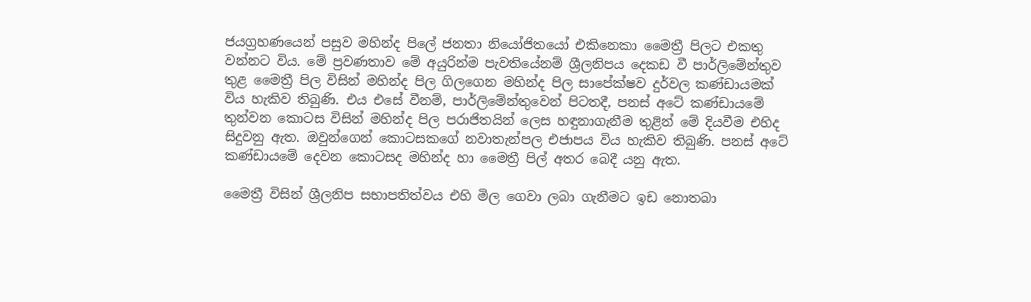ජයග්‍රහණයෙන් පසුව මහින්ද පිලේ ජනතා නියෝජිතයෝ එකිනෙකා මෛත්‍රී පිලට එකතු වන්නට විය. මේ ප්‍රවණතාව මේ අයුරින්ම පැවතියේනම් ශ්‍රීලනිපය දෙකඩ වී පාර්ලිමේන්තුව තුළ මෛත්‍රී පිල විසින් මහින්ද පිල ගිලගෙන මහින්ද පිල සාපේක්ෂව දුර්වල කණ්ඩායමක් විය හැකිව තිබුණි. එය එසේ වීනම්, පාර්ලිමේන්තුවෙන් පිටතදී, පනස් අටේ කණ්ඩායමේ තුන්වන කොටස විසින් මහින්ද පිල පරාජිතයින් ලෙස හඳුනාගැනීම තුළින් මේ දියවීම එහිද සිදුවනු ඇත. ඔවුන්ගෙන් කොටසකගේ නවාතැන්පල එජාපය විය හැකිව තිබුණි. පනස් අටේ කණ්ඩායමේ දෙවන කොටසද මහින්ද හා මෛත්‍රී පිල් අතර බෙදී යනු ඇත.

මෛත්‍රී විසින් ශ්‍රීලනිප සභාපතිත්වය එහි මිල ගෙවා ලබා ගැනීමට ඉඩ නොතබා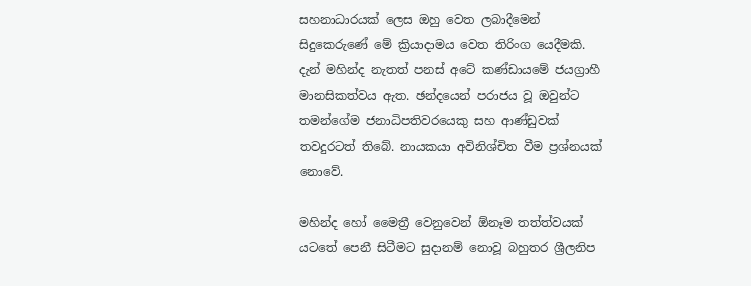සහනාධාරයක් ලෙස ඔහු වෙත ලබාදීමෙන් සිදුකෙරුණේ මේ ක්‍රියාදාමය වෙත තිරිංග යෙදීමකි. දැන් මහින්ද නැතත් පනස් අටේ කණ්ඩායමේ ජයග්‍රාහී මානසිකත්වය ඇත. ඡන්දයෙන් පරාජය වූ ඔවුන්ට තමන්ගේම ජනාධිපතිවරයෙකු සහ ආණ්ඩුවක් තවදුරටත් තිබේ. නායකයා අවිනිශ්චිත වීම ප්‍රශ්නයක් නොවේ.

මහින්ද හෝ මෛත්‍රී වෙනුවෙන් ඕනෑම තත්ත්වයක් යටතේ පෙනී සිටීමට සුදානම් නොවූ බහුතර ශ්‍රීලනිප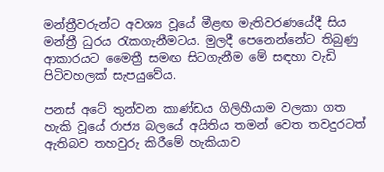මන්ත්‍රීවරුන්ට අවශ්‍ය වූයේ මීළඟ මැතිවරණයේදී සිය මන්ත්‍රී ධුරය රැකගැනීමටය. මුලදී පෙනෙන්නේට තිබුණු ආකාරයට මෛත්‍රී සමඟ සිටගැනීම මේ සඳහා වැඩි පිටිවහලක් සැපයුවේය.

පනස් අටේ තුන්වන කාණ්ඩය ගිලිහීයාම වලකා ගත හැකි වූයේ රාජ්‍ය බලයේ අයිතිය තමන් වෙත තවදුරටත් ඇතිබව තහවුරු කිරීමේ හැකියාව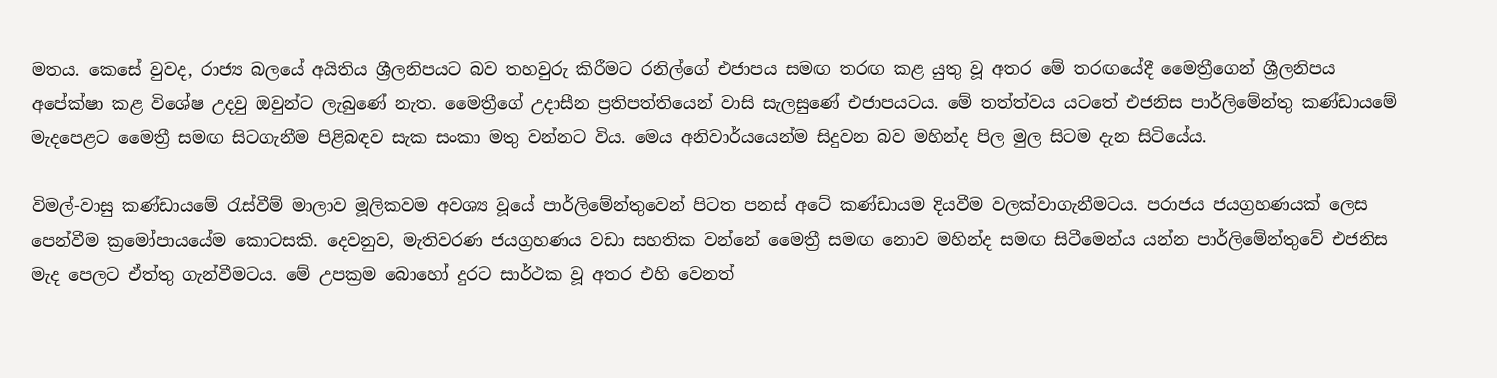මතය. කෙසේ වුවද, රාජ්‍ය බලයේ අයිතිය ශ්‍රීලනිපයට බව තහවුරු කිරීමට රනිල්ගේ එජාපය සමඟ තරඟ කළ යුතු වූ අතර මේ තරඟයේදී මෛත්‍රීගෙන් ශ්‍රීලනිපය අපේක්ෂා කළ විශේෂ උදවු ඔවුන්ට ලැබුණේ නැත. මෛත්‍රීගේ උදාසීන ප්‍රතිපත්තියෙන් වාසි සැලසුණේ එජාපයටය. මේ තත්ත්වය යටතේ එජනිස පාර්ලිමේන්තු කණ්ඩායමේ මැදපෙළට මෛත්‍රී සමඟ සිටගැනීම පිළිබඳව සැක සංකා මතු වන්නට විය. මෙය අනිවාර්යයෙන්ම සිදුවන බව මහින්ද පිල මුල සිටම දැන සිටියේය.

විමල්-වාසු කණ්ඩායමේ රැස්වීම් මාලාව මූලිකවම අවශ්‍ය වූයේ පාර්ලිමේන්තුවෙන් පිටත පනස් අටේ කණ්ඩායම දියවීම වලක්වාගැනීමටය. පරාජය ජයග්‍රහණයක් ලෙස පෙන්වීම ක්‍රමෝපායයේම කොටසකි. දෙවනුව, මැතිවරණ ජයග්‍රහණය වඩා සහතික වන්නේ මෛත්‍රී සමඟ නොව මහින්ද සමඟ සිටීමෙන්ය යන්න පාර්ලිමේන්තුවේ එජනිස මැද පෙලට ඒත්තු ගැන්වීමටය. මේ උපක්‍රම බොහෝ දුරට සාර්ථක වූ අතර එහි වෙනත්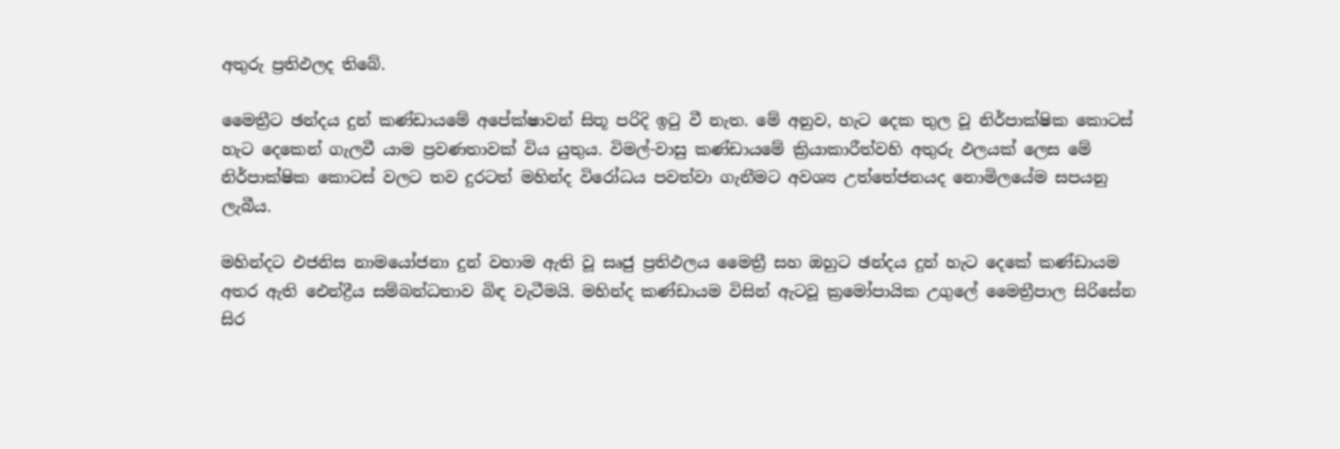අතුරු ප්‍රතිඵලද තිබේ.

මෛත්‍රීට ඡන්දය දුන් කණ්ඩායමේ අපේක්ෂාවන් සිතූ පරිදි ඉටු වී නැත. මේ අනුව, හැට දෙක තුල වූ නිර්පාක්ෂික කොටස් හැට දෙකෙන් ගැලවී යාම ප්‍රවණතාවක් විය යුතුය. විමල්-වාසු කණ්ඩායමේ ක්‍රියාකාරීත්වහි අතුරු ඵලයක් ලෙස මේ නිර්පාක්ෂික කොටස් වලට තව දුරටත් මහින්ද විරෝධය පවත්වා ගැනීමට අවශ්‍ය උත්තේජනයද නොමිලයේම සපයනු ලැබීය.

මහින්දට එජනිස නාමයෝජනා දුන් වහාම ඇති වූ සෘජු ප්‍රතිඵලය මෛත්‍රී සහ ඔහුට ඡන්දය දුන් හැට දෙකේ කණ්ඩායම අතර ඇති ඓන්ද්‍රීය සම්බන්ධතාව බිඳ වැටීමයි. මහින්ද කණ්ඩායම විසින් ඇටවූ ක්‍රමෝපායික උගුලේ මෛත්‍රීපාල සිරිසේන සිර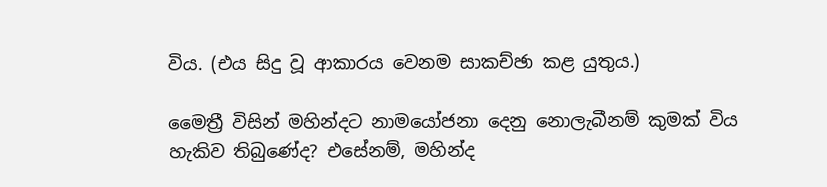විය. (එය සිදු වූ ආකාරය වෙනම සාකච්ඡා කළ යුතුය.)

මෛත්‍රී විසින් මහින්දට නාමයෝජනා දෙනු නොලැබීනම් කුමක් විය හැකිව තිබුණේද? එසේනම්, මහින්ද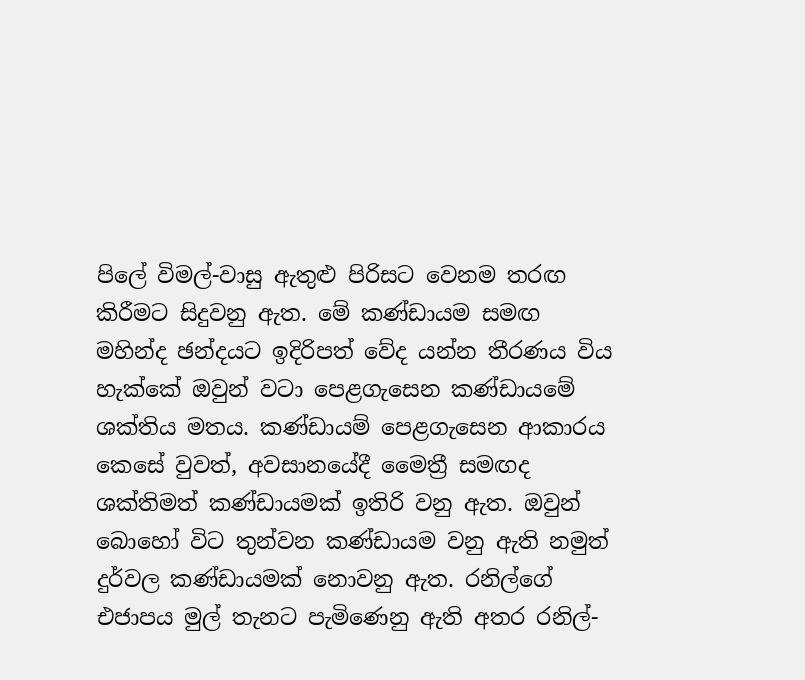පිලේ විමල්-වාසු ඇතුළු පිරිසට වෙනම තරඟ කිරීමට සිදුවනු ඇත. මේ කණ්ඩායම සමඟ මහින්ද ඡන්දයට ඉදිරිපත් වේද යන්න තීරණය විය හැක්කේ ඔවුන් වටා පෙළගැසෙන කණ්ඩායමේ ශක්තිය මතය. කණ්ඩායම් පෙළගැසෙන ආකාරය කෙසේ වුවත්, අවසානයේදී මෛත්‍රී සමඟද ශක්තිමත් කණ්ඩායමක් ඉතිරි වනු ඇත. ඔවුන් බොහෝ විට තුන්වන කණ්ඩායම වනු ඇති නමුත් දුර්වල කණ්ඩායමක් නොවනු ඇත. රනිල්ගේ එජාපය මුල් තැනට පැමිණෙනු ඇති අතර රනිල්-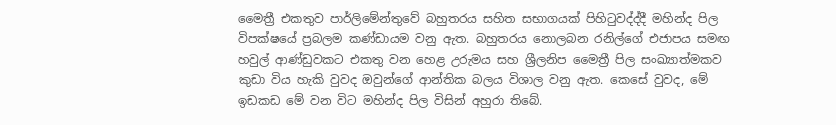මෛත්‍රී එකතුව පාර්ලිමේන්තුවේ බහුතරය සහිත සභාගයක් පිහිටුවද්ද්දී මහින්ද පිල විපක්ෂයේ ප්‍රබලම කණ්ඩායම වනු ඇත. බහුතරය නොලබන රනිල්ගේ එජාපය සමඟ හවුල් ආණ්ඩුවකට එකතු වන හෙළ උරුමය සහ ශ්‍රීලනිප මෛත්‍රී පිල සංඛ්‍යාත්මකව කුඩා විය හැකි වුවද ඔවුන්ගේ ආන්තික බලය විශාල වනු ඇත. කෙසේ වුවද, මේ ඉඩකඩ මේ වන විට මහින්ද පිල විසින් අහුරා තිබේ.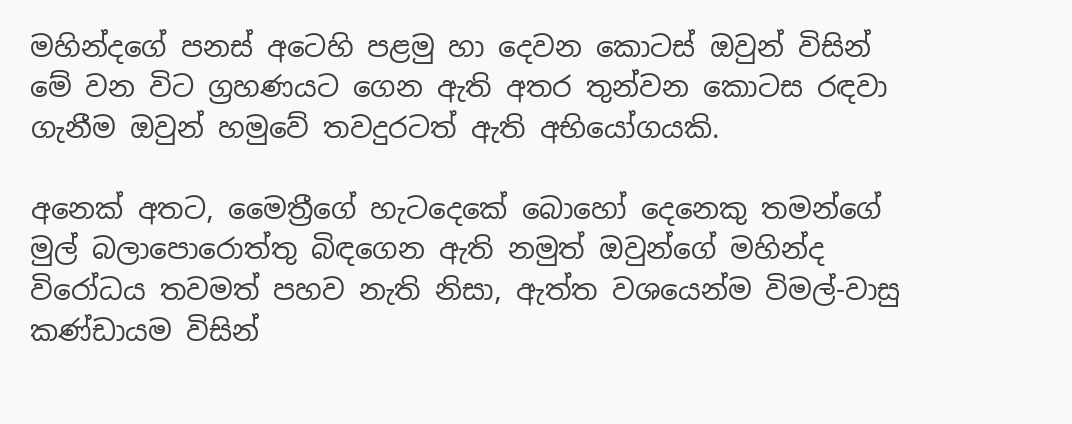මහින්දගේ පනස් අටෙහි පළමු හා දෙවන කොටස් ඔවුන් විසින් මේ වන විට ග්‍රහණයට ගෙන ඇති අතර තුන්වන කොටස රඳවා ගැනීම ඔවුන් හමුවේ තවදුරටත් ඇති අභියෝගයකි.

අනෙක් අතට, මෛත්‍රීගේ හැටදෙකේ බොහෝ දෙනෙකු තමන්ගේ මුල් බලාපොරොත්තු බිඳගෙන ඇති නමුත් ඔවුන්ගේ මහින්ද විරෝධය තවමත් පහව නැති නිසා, ඇත්ත වශයෙන්ම විමල්-වාසු කණ්ඩායම විසින්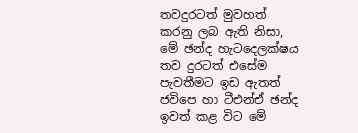තවදුරටත් මුවහත් කරනු ලබ ඇති නිසා, මේ ඡන්ද හැටදෙලක්ෂය තව දුරටත් එසේම පැවතීමට ඉඩ ඇතත් ජවිපෙ හා ටීඑන්ඒ ඡන්ද ඉවත් කළ විට මේ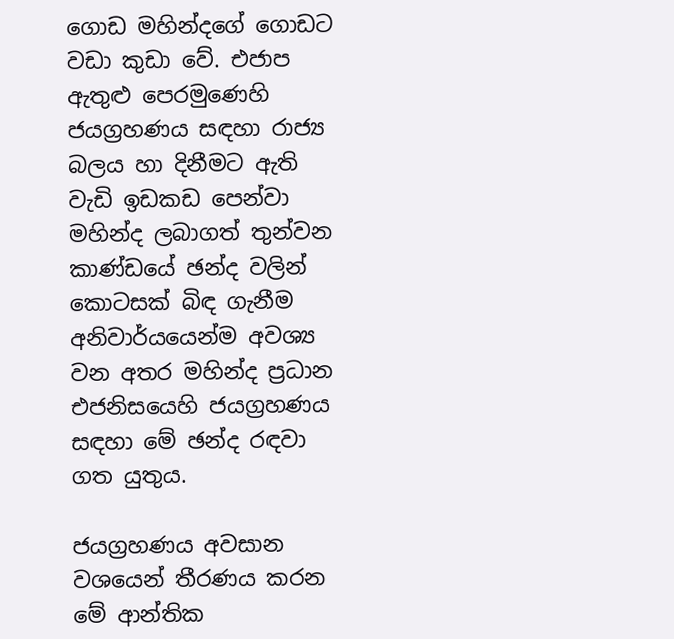ගොඩ මහින්දගේ ගොඩට වඩා කුඩා වේ. එජාප ඇතුළු පෙරමුණෙහි ජයග්‍රහණය සඳහා රාජ්‍ය බලය හා දිනීමට ඇති වැඩි ඉඩකඩ පෙන්වා මහින්ද ලබාගත් තුන්වන කාණ්ඩයේ ඡන්ද වලින් කොටසක් බිඳ ගැනීම අනිවාර්යයෙන්ම අවශ්‍ය වන අතර මහින්ද ප්‍රධාන එජනිසයෙහි ජයග්‍රහණය සඳහා මේ ඡන්ද රඳවා ගත යුතුය.

ජයග්‍රහණය අවසාන වශයෙන් තීරණය කරන මේ ආන්තික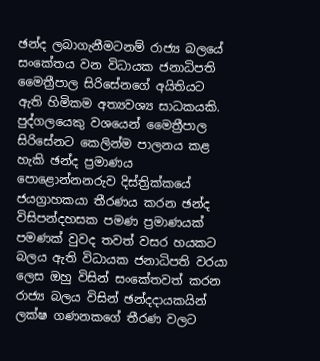ඡන්ද ලබාගැනීමටනම් රාජ්‍ය බලයේ සංකේතය වන විධායක ජනාධිපති මෛත්‍රීපාල සිරිසේනගේ අයිතියට ඇති හිමිකම අත්‍යවශ්‍ය සාධකයකි. පුද්ගලයෙකු වශයෙන් මෛත්‍රීපාල සිරිසේනට කෙලින්ම පාලනය කළ හැකි ඡන්ද ප්‍රමාණය පොළොන්නනරුව දිස්ත්‍රික්කයේ ජයග්‍රාහකයා තීරණය කරන ඡන්ද විසිපන්දහසක පමණ ප්‍රමාණයක් පමණක් වුවද තවත් වසර හයකට බලය ඇති විධායක ජනාධිපති වරයා ලෙස ඔහු විසින් සංකේතවත් කරන රාජ්‍ය බලය විසින් ඡන්දදායකයින් ලක්ෂ ගණනකගේ තීරණ වලට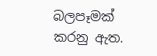බලපෑමක් කරනු ඇත.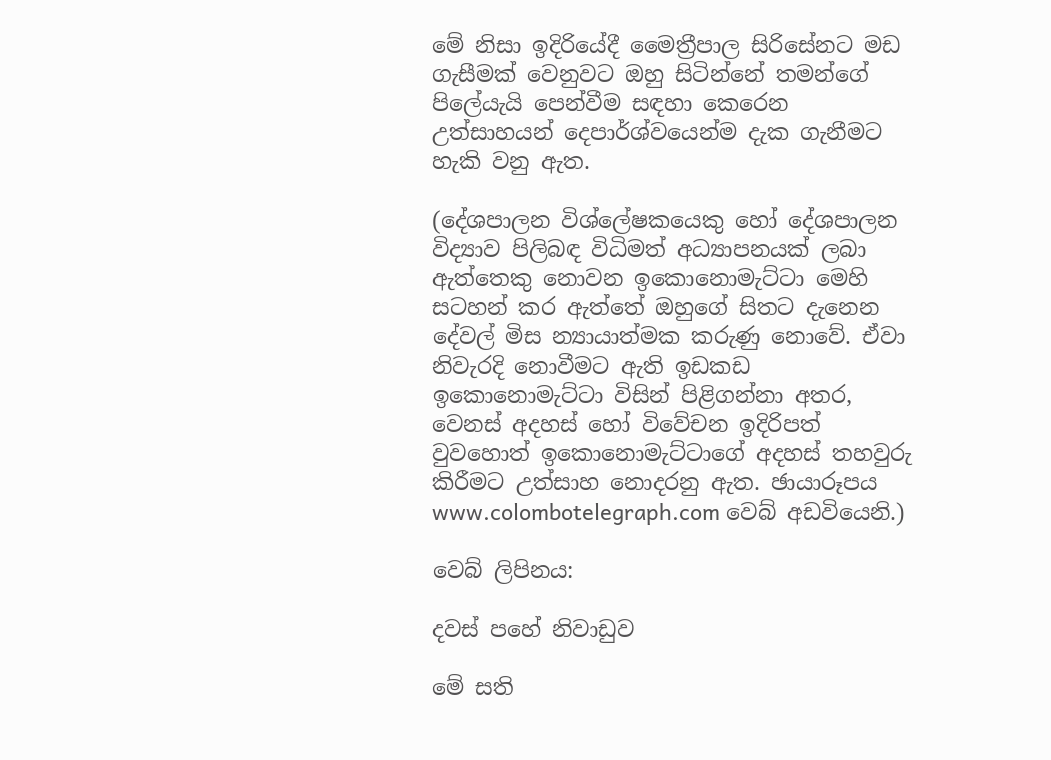මේ නිසා ඉදිරියේදී මෛත්‍රීපාල සිරිසේනට මඩ ගැසීමක් වෙනුවට ඔහු සිටින්නේ තමන්ගේ පිලේයැයි පෙන්වීම සඳහා කෙරෙන උත්සාහයන් දෙපාර්ශ්වයෙන්ම දැක ගැනීමට හැකි වනු ඇත.

(දේශපාලන විශ්ලේෂකයෙකු හෝ දේශපාලන විද්‍යාව පිලිබඳ විධිමත් අධ්‍යාපනයක් ලබා ඇත්තෙකු නොවන ඉකොනොමැට්ටා මෙහි සටහන් කර ඇත්තේ ඔහුගේ සිතට දැනෙන දේවල් මිස න්‍යායාත්මක කරුණු නොවේ. ඒවා නිවැරදි නොවීමට ඇති ඉඩකඩ ඉකොනොමැට්ටා විසින් පිළිගන්නා අතර, වෙනස් අදහස් හෝ විවේචන ඉදිරිපත් වුවහොත් ඉකොනොමැට්ටාගේ අදහස් තහවුරු කිරීමට උත්සාහ නොදරනු ඇත. ඡායාරූපය www.colombotelegraph.com වෙබ් අඩවියෙනි.)

වෙබ් ලිපිනය:

දවස් පහේ නිවාඩුව

මේ සති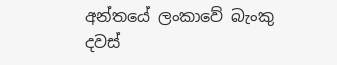අන්තයේ ලංකාවේ බැංකු දවස්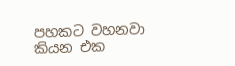පහකට වහනවා කියන එක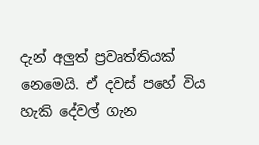දැන් අලුත් ප්‍රවෘත්තියක් නෙමෙයි. ඒ දවස් පහේ විය හැකි දේවල් ගැන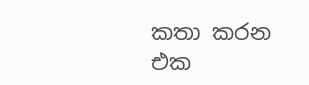කතා කරන එක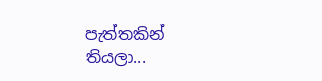පැත්තකින් තියලා...